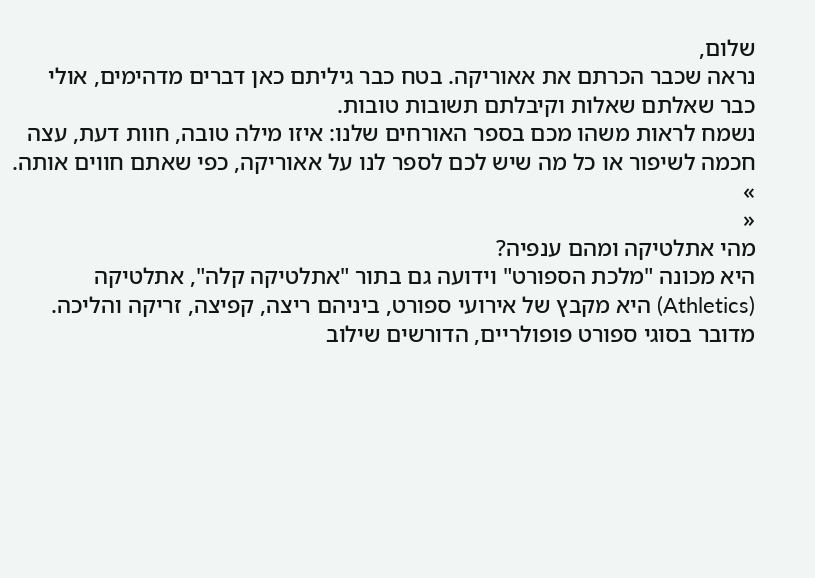שלום,
נראה שכבר הכרתם את אאוריקה. בטח כבר גיליתם כאן דברים מדהימים, אולי כבר שאלתם שאלות וקיבלתם תשובות טובות.
נשמח לראות משהו מכם בספר האורחים שלנו: איזו מילה טובה, חוות דעת, עצה חכמה לשיפור או כל מה שיש לכם לספר לנו על אאוריקה, כפי שאתם חווים אותה.
»
«
מהי אתלטיקה ומהם ענפיה?
היא מכונה "מלכת הספורט" וידועה גם בתור "אתלטיקה קלה", אתלטיקה (Athletics) היא מקבץ של אירועי ספורט, ביניהם ריצה, קפיצה, זריקה והליכה. מדובר בסוגי ספורט פופולריים, הדורשים שילוב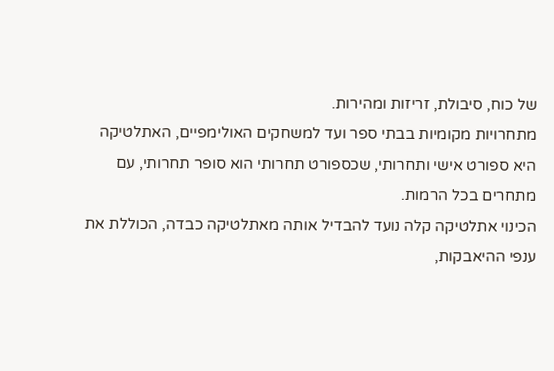של כוח, סיבולת, זריזות ומהירות.
מתחרויות מקומיות בבתי ספר ועד למשחקים האולימפיים, האתלטיקה היא ספורט אישי ותחרותי, שכספורט תחרותי הוא סופר תחרותי, עם מתחרים בכל הרמות.
הכינוי אתלטיקה קלה נועד להבדיל אותה מאתלטיקה כבדה, הכוללת את ענפי ההיאבקות,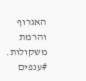האגרוף והרמת משקולות.
#ענפים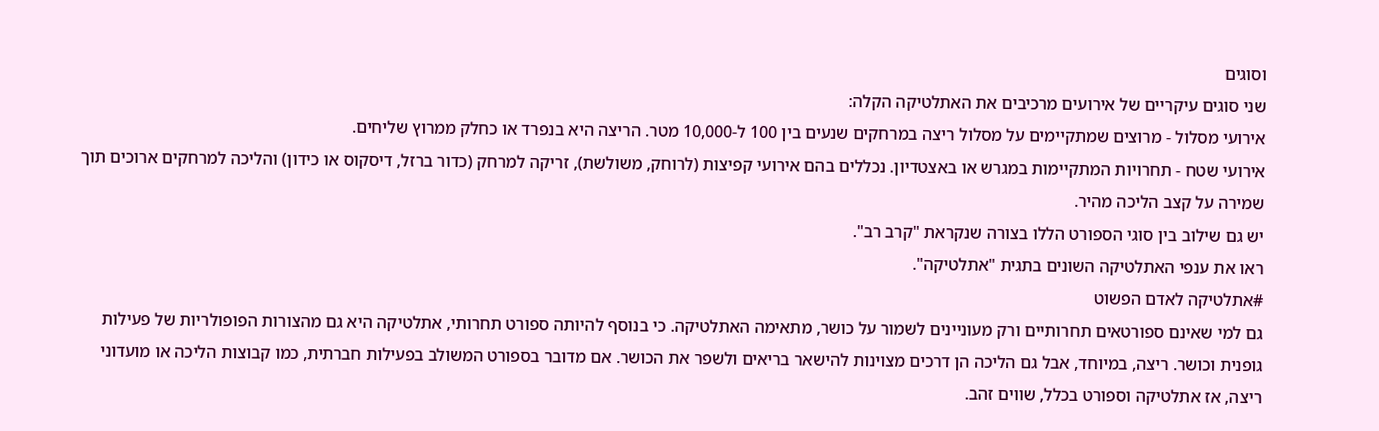וסוגים
שני סוגים עיקריים של אירועים מרכיבים את האתלטיקה הקלה:
אירועי מסלול - מרוצים שמתקיימים על מסלול ריצה במרחקים שנעים בין 100 ל-10,000 מטר. הריצה היא בנפרד או כחלק ממרוץ שליחים.
אירועי שטח - תחרויות המתקיימות במגרש או באצטדיון. נכללים בהם אירועי קפיצות (לרוחק, משולשת), זריקה למרחק (כדור ברזל, דיסקוס או כידון) והליכה למרחקים ארוכים תוך שמירה על קצב הליכה מהיר.
יש גם שילוב בין סוגי הספורט הללו בצורה שנקראת "קרב רב".
ראו את ענפי האתלטיקה השונים בתגית "אתלטיקה".
#אתלטיקה לאדם הפשוט
גם למי שאינם ספורטאים תחרותיים ורק מעוניינים לשמור על כושר, מתאימה האתלטיקה. כי בנוסף להיותה ספורט תחרותי, אתלטיקה היא גם מהצורות הפופולריות של פעילות גופנית וכושר. ריצה, במיוחד, אבל גם הליכה הן דרכים מצוינות להישאר בריאים ולשפר את הכושר. אם מדובר בספורט המשולב בפעילות חברתית, כמו קבוצות הליכה או מועדוני ריצה, אז אתלטיקה וספורט בכלל, שווים זהב.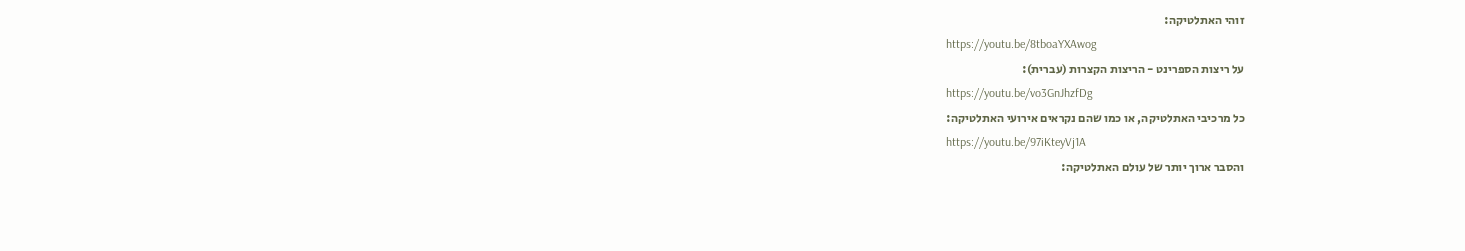זוהי האתלטיקה:
https://youtu.be/8tboaYXAwog
על ריצות הספרינט - הריצות הקצרות (עברית):
https://youtu.be/vo3GnJhzfDg
כל מרכיבי האתלטיקה, או כמו שהם נקראים אירועי האתלטיקה:
https://youtu.be/97iKteyVj1A
והסבר ארוך יותר של עולם האתלטיקה: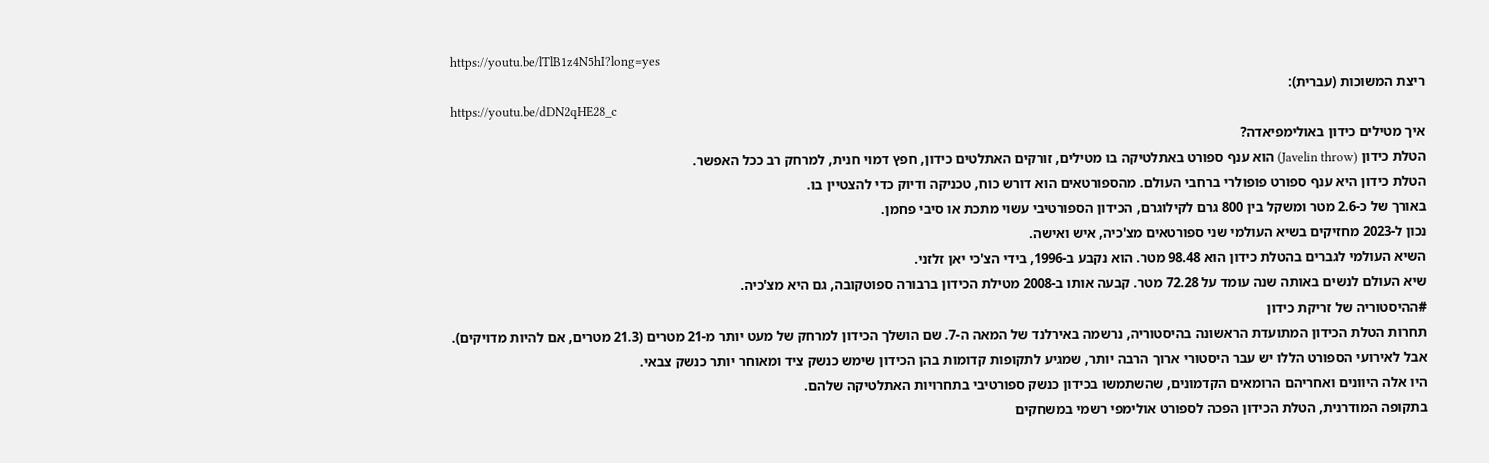https://youtu.be/lTlB1z4N5hI?long=yes
ריצת המשוכות (עברית):
https://youtu.be/dDN2qHE28_c
איך מטילים כידון באולימפיאדה?
הטלת כידון (Javelin throw) הוא ענף ספורט באתלטיקה בו מטילים, זורקים האתלטים כידון, חפץ דמוי חנית, למרחק רב ככל האפשר.
הטלת כידון היא ענף ספורט פופולרי ברחבי העולם. מהספורטאים הוא דורש כוח, טכניקה ודיוק כדי להצטיין בו.
באורך של כ-2.6 מטר ומשקל בין 800 גרם לקילוגרם, הכידון הספורטיבי עשוי מתכת או סיבי פחמן.
נכון ל-2023 מחזיקים בשיא העולמי שני ספורטאים מצ'כיה, איש ואישה.
השיא העולמי לגברים בהטלת כידון הוא 98.48 מטר. הוא נקבע ב-1996, בידי הצ'כי יאן זלזני.
שיא העולם לנשים באותה שנה עומד על 72.28 מטר. קבעה אותו ב-2008 מטילת הכידון ברבורה ספוטקובה, גם היא מצ'כיה.
#ההיסטוריה של זריקת כידון
תחרות הטלת הכידון המתועדת הראשונה בהיסטוריה, נרשמה באירלנד של המאה ה-7. שם הושלך הכידון למרחק של מעט יותר מ-21 מטרים (21.3 מטרים, אם להיות מדויקים).
אבל לאירועי הספורט הללו יש עבר היסטורי ארוך הרבה יותר, שמגיע לתקופות קדומות בהן הכידון שימש כנשק ציד ומאוחר יותר כנשק צבאי.
היו אלה היוונים ואחריהם הרומאים הקדמונים, שהשתמשו בכידון כנשק ספורטיבי בתחרויות האתלטיקה שלהם.
בתקופה המודרנית, הטלת הכידון הפכה לספורט אולימפי רשמי במשחקים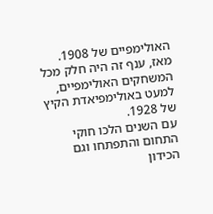האולימפיים של 1908. מאז, ענף זה היה חלק מכל המשחקים האולימפיים, למעט באולימפיאדת הקיץ של 1928.
עם השנים הלכו חוקי התחום והתפתחו וגם הכידון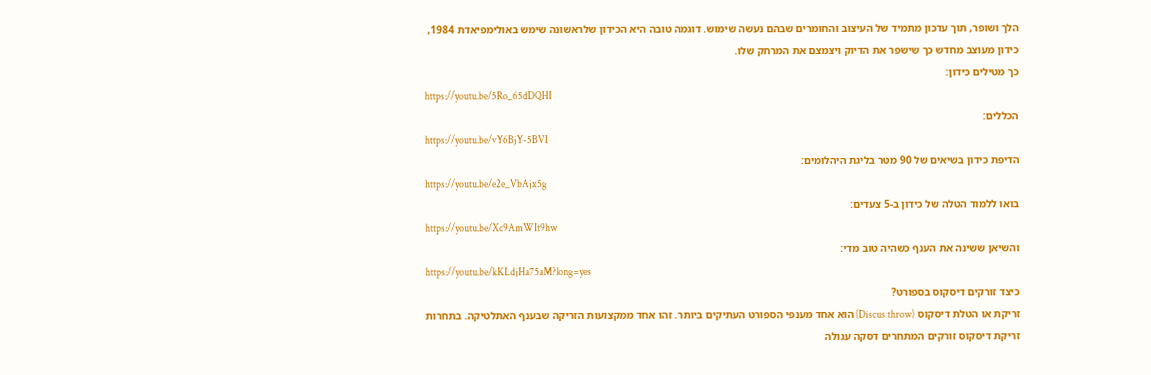הלך ושופר, תוך עדכון מתמיד של העיצוב והחומרים שבהם נעשה שימוש. דוגמה טובה היא הכידון שלראשונה שימש באולימפיאדת 1984, כידון מעוצב מחדש כך שישפר את הדיוק ויצמצם את המרחק שלו.
כך מטילים כידון:
https://youtu.be/5Ro_65dDQHI
הכללים:
https://youtu.be/vY6BjY-5BVI
הדיפת כידון בשיאים של 90 מטר בליגת היהלומים:
https://youtu.be/e2e_VbAjx5g
בואו ללמוד הטלה של כידון ב-5 צעדים:
https://youtu.be/Xc9AmWIt9hw
והשיאן ששינה את הענף כשהיה טוב מדי:
https://youtu.be/kKLdjHa75aM?long=yes
כיצד זורקים דיסקוס בספורט?
זריקת או הטלת דיסקוס (Discus throw) הוא אחד מענפי הספורט העתיקים ביותר. זהו אחד ממקצועות הזריקה שבענף האתלטיקה. בתחרות זריקת דיסקוס זורקים המתחרים דסקה עגולה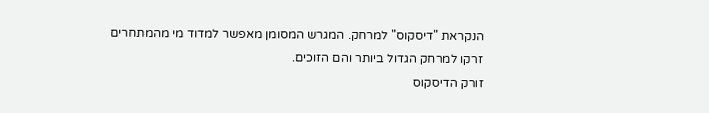הנקראת "דיסקוס" למרחק. המגרש המסומן מאפשר למדוד מי מהמתחרים זרקו למרחק הגדול ביותר והם הזוכים.
זורק הדיסקוס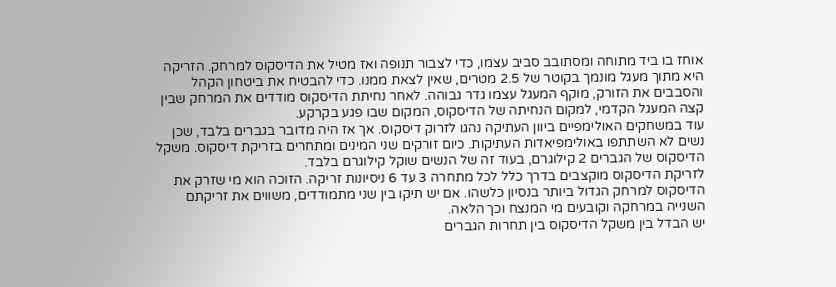אוחז בו ביד מתוחה ומסתובב סביב עצמו, כדי לצבור תנופה ואז מטיל את הדיסקוס למרחק. הזריקה היא מתוך מעגל מונמך בקוטר של 2.5 מטרים, שאין לצאת ממנו. כדי להבטיח את ביטחון הקהל והסבבים את הזורק, מוקף המעגל עצמו גדר גבוהה. לאחר נחיתת הדיסקוס מודדים את המרחק שבין קצה המעגל הקדמי, למקום הנחיתה של הדיסקוס, המקום שבו פגע בקרקע.
עוד במשחקים האולימפיים ביוון העתיקה נהגו לזרוק דיסקוס. אך אז היה מדובר בגברים בלבד, שכן נשים לא השתתפו באולימפיאדות העתיקות. כיום זורקים שני המינים ומתחרים בזריקת דיסקוס. משקל הדיסקוס של הגברים 2 קילוגרם, בעוד זה של הנשים שוקל קילוגרם בלבד.
לזריקת הדיסקוס מוקצבים בדרך כלל לכל מתחרה 3 עד 6 ניסיונות זריקה. הזוכה הוא מי שזרק את הדיסקוס למרחק הגדול ביותר בנסיון כלשהו. אם יש תיקו בין שני מתמודדים, משווים את זריקתם השנייה במרחקה וקובעים מי המנצח וכך הלאה.
יש הבדל בין משקל הדיסקוס בין תחרות הגברים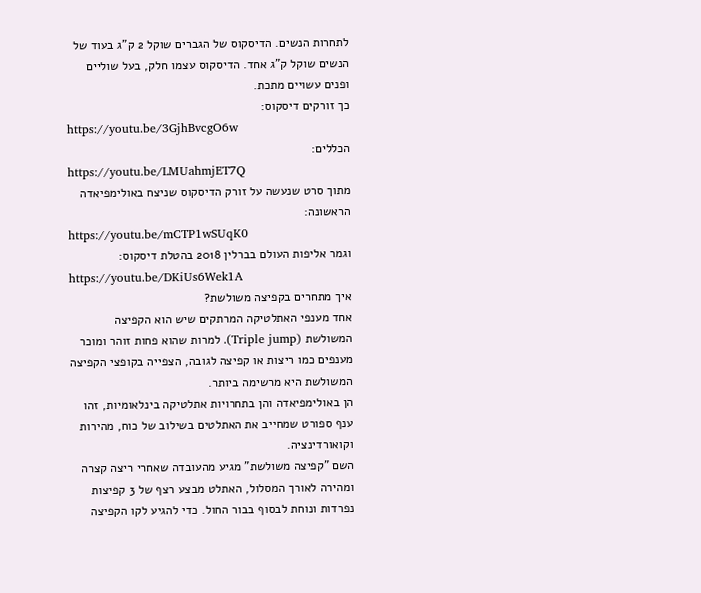לתחרות הנשים. הדיסקוס של הגברים שוקל 2 ק"ג בעוד של הנשים שוקל ק"ג אחד. הדיסקוס עצמו חלק, בעל שוליים ופנים עשויים מתכת.
כך זורקים דיסקוס:
https://youtu.be/3GjhBvcgO6w
הכללים:
https://youtu.be/LMUahmjET7Q
מתוך סרט שנעשה על זורק הדיסקוס שניצח באולימפיאדה הראשונה:
https://youtu.be/mCTP1wSUqK0
וגמר אליפות העולם בברלין 2018 בהטלת דיסקוס:
https://youtu.be/DKiUs6Wek1A
איך מתחרים בקפיצה משולשת?
אחד מענפי האתלטיקה המרתקים שיש הוא הקפיצה המשולשת (Triple jump). למרות שהוא פחות זוהר ומוכר מענפים כמו ריצות או קפיצה לגובה, הצפייה בקופצי הקפיצה המשולשת היא מרשימה ביותר.
הן באולימפיאדה והן בתחרויות אתלטיקה בינלאומיות, זהו ענף ספורט שמחייב את האתלטים בשילוב של כוח, מהירות וקואורדינציה.
השם "קפיצה משולשת" מגיע מהעובדה שאחרי ריצה קצרה ומהירה לאורך המסלול, האתלט מבצע רצף של 3 קפיצות נפרדות ונוחת לבסוף בבור החול. כדי להגיע לקו הקפיצה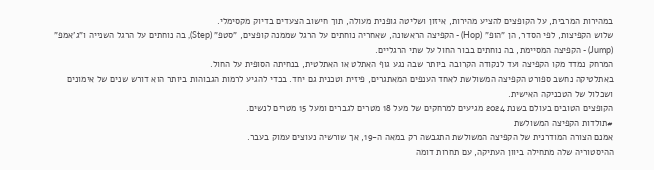במהירות המרבית, על הקופצים להציע מהירות, איזון ושליטה גופנית מעולה, תוך חישוב הצעדים בדיוק מקסימלי.
שלוש הקפיצות, לפי הסדר, הן "הופ" (Hop) - הקפיצה הראשונה, שאחריה נוחתים על הרגל שממנה קופצים, "סטפ" (Step), בה נוחתים על הרגל השנייה ו"ג'אמפ" (Jump) - הקפיצה המסיימת, בה נוחתים בבור החול על שתי הרגליים.
המרחק נמדד מקו הקפיצה ועד לנקודה הקרובה ביותר שבה נגע גוף האתלט או האתלטית, בנחיתה הסופית על החול.
באתלטיקה נחשב ספורט הקפיצה המשולשת לאחד הענפים המאתגרים, פיזית וטכנית גם יחד. בכדי להגיע לרמות הגבוהות ביותר הוא דורש שנים של אימונים ושכלול של הטכניקה האישית.
הקופצים הטובים בעולם בשנת 2024 מגיעים למרחקים של מעל 18 מטרים לגברים ומעל 15 מטרים לנשים.
#תולדות הקפיצה המשולשת
אמנם הצורה המודרנית של הקפיצה המשולשת התגבשה רק במאה ה-19, אך שורשיה נעוצים עמוק בעבר.
ההיסטוריה שלה מתחילה ביוון העתיקה, עם תחרות דומה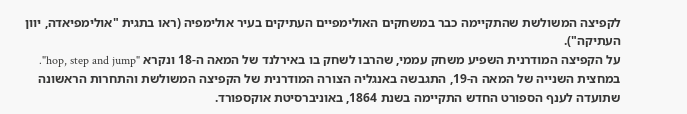לקפיצה המשולשת שהתקיימה כבר במשחקים האולימפיים העתיקים בעיר אולימפיה (ראו בתגית "אולימפיאדה, יוון העתיקה").
על הקפיצה המודרנית השפיע משחק עממי, שהרבו לשחק בו באירלנד של המאה ה-18 ונקרא "hop, step and jump".
במחצית השנייה של המאה ה-19, התגבשה באנגליה הצורה המודרנית של הקפיצה המשולשת והתחרות הראשונה שתועדה לענף הספורט החדש התקיימה בשנת 1864, באוניברסיטת אוקספורד.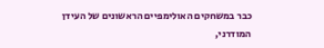כבר במשחקים האולימפיים הראשונים של העידן המודרני,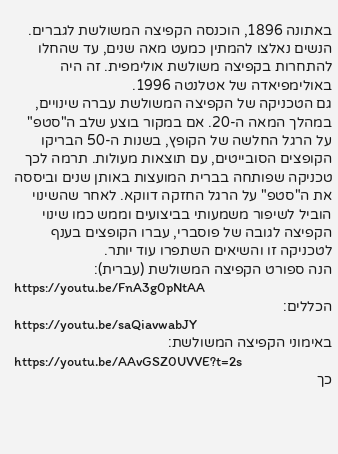באתונה 1896, הוכנסה הקפיצה המשולשת לגברים. הנשים נאלצו להמתין כמעט מאה שנים, עד שהחלו להתחרות בקפיצה משולשת אולימפית. זה היה באולימפיאדה של אטלנטה 1996.
גם הטכניקה של הקפיצה המשולשת עברה שינויים, במהלך המאה ה-20. אם במקור בוצע שלב ה"סטפ" על הרגל החלשה של הקופץ, בשנות ה-50 הבריקו הקופצים הסובייטים, עם תוצאות מעולות. תרמה לכך טכניקה שפותחה בברית המועצות באותן שנים וביססה את ה"סטפ" על הרגל החזקה דווקא. לאחר שהשינוי הוביל לשיפור משמעותי בביצועים וממש כמו שינוי הקפיצה לגובה של פוסברי, עברו הקופצים בענף לטכניקה זו והשיאים השתפרו עוד יותר.
הנה ספורט הקפיצה המשולשת (עברית):
https://youtu.be/FnA3g0pNtAA
הכללים:
https://youtu.be/saQiavwabJY
באימוני הקפיצה המשולשת:
https://youtu.be/AAvGSZ0UVVE?t=2s
כך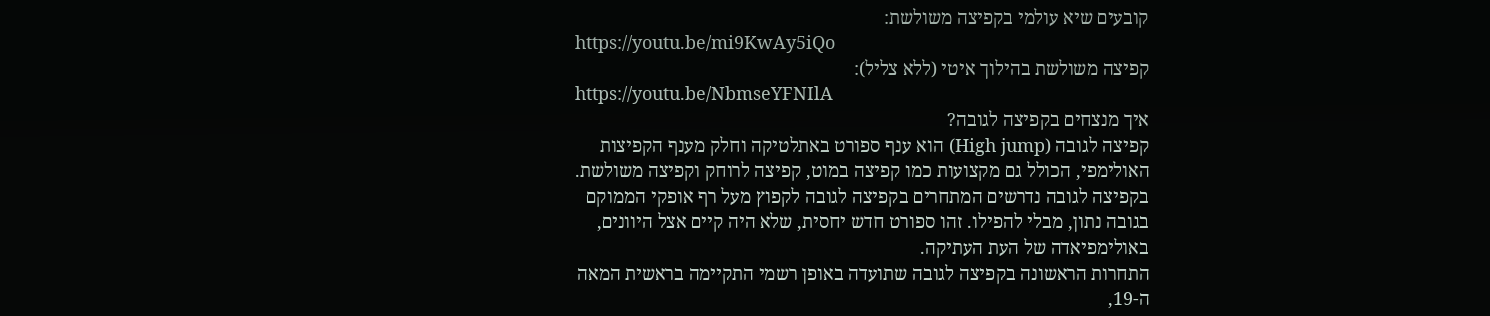קובעים שיא עולמי בקפיצה משולשת:
https://youtu.be/mi9KwAy5iQo
קפיצה משולשת בהילוך איטי (ללא צליל):
https://youtu.be/NbmseYFNIlA
איך מנצחים בקפיצה לגובה?
קפיצה לגובה (High jump) הוא ענף ספורט באתלטיקה וחלק מענף הקפיצות האולימפי, הכולל גם מקצועות כמו קפיצה במוט, קפיצה לרוחק וקפיצה משולשת. בקפיצה לגובה נדרשים המתחרים בקפיצה לגובה לקפוץ מעל רף אופקי הממוקם בגובה נתון, מבלי להפילו. זהו ספורט חדש יחסית, שלא היה קיים אצל היוונים, באולימפיאדה של העת העתיקה.
התחרות הראשונה בקפיצה לגובה שתועדה באופן רשמי התקיימה בראשית המאה ה-19,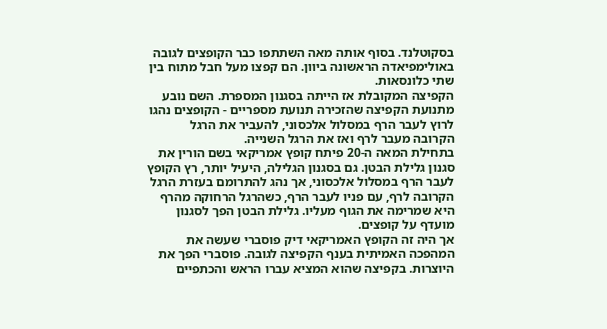בסקוטלנד. בסוף אותה מאה השתתפו כבר הקופצים לגובה באולימפיאדה הראשונה ביוון. הם קפצו מעל חבל מתוח בין שתי כלונסאות.
הקפיצה המקובלת אז הייתה בסגנון המספרת. השם נובע מתנועת הקפיצה שהזכירה תנועת מספריים - הקופצים נהגו לרוץ לעבר הרף במסלול אלכסוני, להעביר את הרגל הקרובה מעבר לרף ואז את הרגל השנייה.
בתחילת המאה ה-20 פיתח קופץ אמריקאי בשם הורין את סגנון גלילת הבטן. גם בסגנון הגלילה, היעיל יותר, רץ הקופץ לעבר הרף במסלול אלכסוני, אך נהג להתרומם בעזרת הרגל הקרובה לרף, עם פניו לעבר הרף, כשהרגל הרחוקה מהרף היא שמרימה את הגוף מעליו. גלילת הבטן הפך לסגנון מועדף על קופצים.
אך היה זה הקופץ האמריקאי דיק פוסברי שעשה את המהפכה האמיתית בענף הקפיצה לגובה. פוסברי הפך את היוצרות. בקפיצה שהוא המציא עברו הראש והכתפיים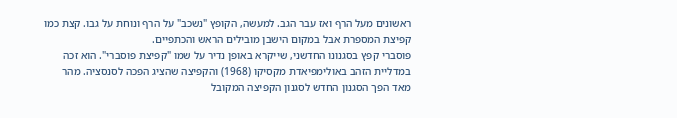ראשונים מעל הרף ואז עבר הגב. למעשה, הקופץ "נשכב" על הרף ונוחת על גבו. קצת כמו קפיצת המספרת אבל במקום הישבן מובילים הראש והכתפיים.
פוסברי קפץ בסגנונו החדשני, שייקרא באופן נדיר על שמו "קפיצת פוסברי". הוא זכה במדליית הזהב באולימפיאדת מקסיקו (1968) והקפיצה שהציג הפכה לסנסציה. מהר מאד הפך הסגנון החדש לסגנון הקפיצה המקובל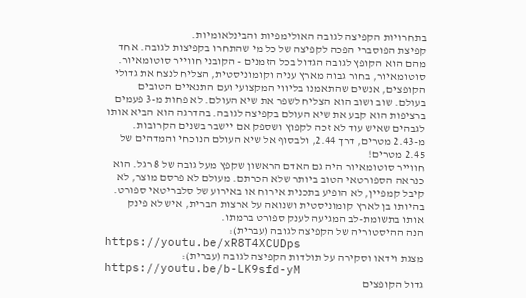בתחרויות הקפיצה לגובה האולימפיות והבינלאומיות.
קפיצת הפוסברי הפכה לקפיצה של כל מי שהתחרו בקפיצות לגובה. אחד מהם הוא הקופץ לגובה הגדול בכל הזמנים - הקובני חווייר סוטומאיור. סוטומאיור, בחור גבוה מארץ עניה וקומוניסטית, הצליח לנצח את גדולי הקופצים, אנשים שהתאמנו בליווי המקצועי ועם התנאיים הטובים בעולם. שוב ושוב הוא הצליח לשפר את שיא העולם. לא פחות מ-3 פעמים ברציפות הוא קבע את שיא העולם בקפיצה לגובה. בהדרגה הוא הביא אותו לגבהים שאיש עוד לא זכה לקפוץ ושספק אם יישבר בשנים הקרובות. מ-2.43 מטרים, דרך 2.44, ולבסוף אל שיא העולם הנוכחי והמדהים של 2.45 מטרים!
חווייר סוטומאיור היה גם האדם הראשון שקפץ מעל גובה של 8 רגל. הוא כנראה הספורטאי הטוב ביותר שלא הכרתם. מעולם לא פרסם מוצר, לא קיבל קמפיין, לא הופיע בתכנית אירוח או באירוע של סלבריטאי ספורט. בהיותו בן לארץ קומוניסטית ושנואה על ארצות הברית, איש לא פינק אותו בתשומת-לב המגיעה לענק ספורט ברמתו.
הנה ההיסטוריה של הקפיצה לגובה (עברית):
https://youtu.be/xR8T4XCUDps
מצגת וידאו וסקירה על תולדות הקפיצה לגובה (עברית):
https://youtu.be/b-LK9sfd-yM
גדול הקופצים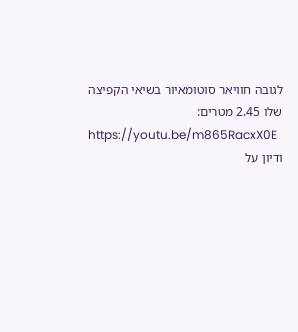לגובה חוויאר סוטומאיור בשיאי הקפיצה שלו 2.45 מטרים:
https://youtu.be/m865RacxX0E
ודיון על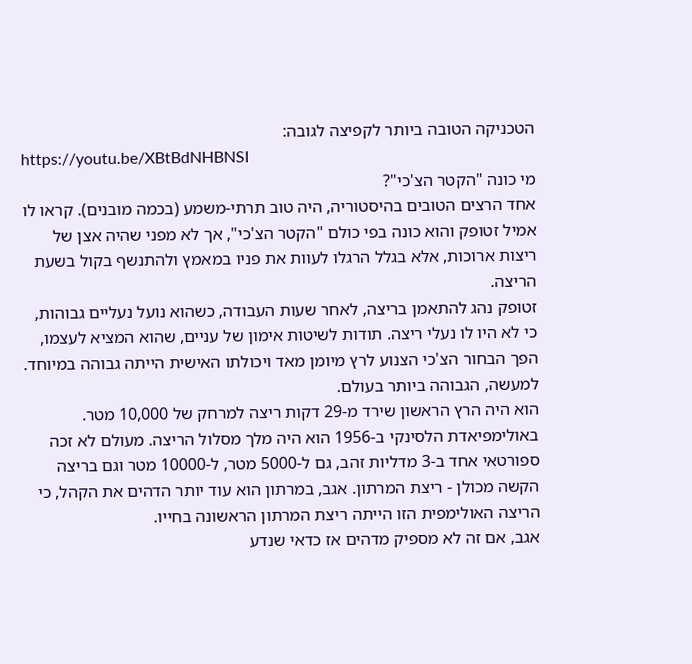הטכניקה הטובה ביותר לקפיצה לגובה:
https://youtu.be/XBtBdNHBNSI
מי כונה "הקטר הצ'כי"?
אחד הרצים הטובים בהיסטוריה, היה טוב תרתי-משמע (בכמה מובנים). קראו לו אמיל זטופק והוא כונה בפי כולם "הקטר הצ'כי", אך לא מפני שהיה אצן של ריצות ארוכות, אלא בגלל הרגלו לעוות את פניו במאמץ ולהתנשף בקול בשעת הריצה.
זטופק נהג להתאמן בריצה, לאחר שעות העבודה, כשהוא נועל נעליים גבוהות, כי לא היו לו נעלי ריצה. תודות לשיטות אימון של עניים, שהוא המציא לעצמו, הפך הבחור הצ'כי הצנוע לרץ מיומן מאד ויכולתו האישית הייתה גבוהה במיוחד. למעשה, הגבוהה ביותר בעולם.
הוא היה הרץ הראשון שירד מ-29 דקות ריצה למרחק של 10,000 מטר. באולימפיאדת הלסינקי ב-1956 הוא היה מלך מסלול הריצה. מעולם לא זכה ספורטאי אחד ב-3 מדליות זהב, גם ל-5000 מטר, ל-10000 מטר וגם בריצה הקשה מכולן - ריצת המרתון. אגב, במרתון הוא עוד יותר הדהים את הקהל, כי הריצה האולימפית הזו הייתה ריצת המרתון הראשונה בחייו.
אגב, אם זה לא מספיק מדהים אז כדאי שנדע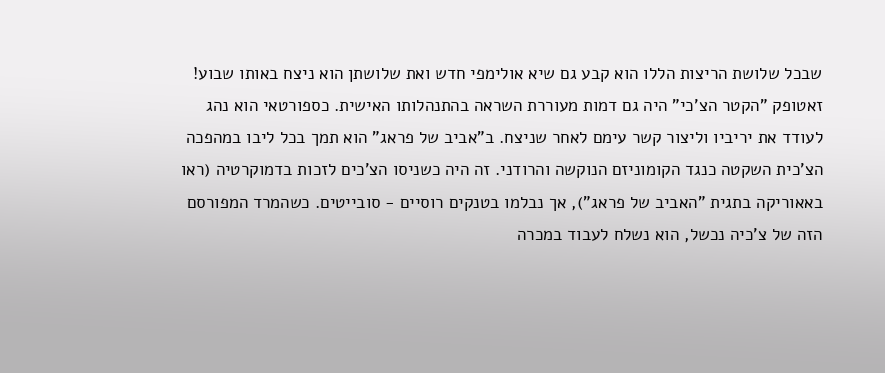שבכל שלושת הריצות הללו הוא קבע גם שיא אולימפי חדש ואת שלושתן הוא ניצח באותו שבוע!
זאטופק "הקטר הצ'כי" היה גם דמות מעוררת השראה בהתנהלותו האישית. כספורטאי הוא נהג לעודד את יריביו וליצור קשר עימם לאחר שניצח. ב"אביב של פראג" הוא תמך בכל ליבו במהפכה הצ'כית השקטה כנגד הקומוניזם הנוקשה והרודני. זה היה כשניסו הצ'כים לזכות בדמוקרטיה (ראו באאוריקה בתגית "האביב של פראג"), אך נבלמו בטנקים רוסיים - סובייטים. כשהמרד המפורסם הזה של צ'כיה נכשל, הוא נשלח לעבוד במכרה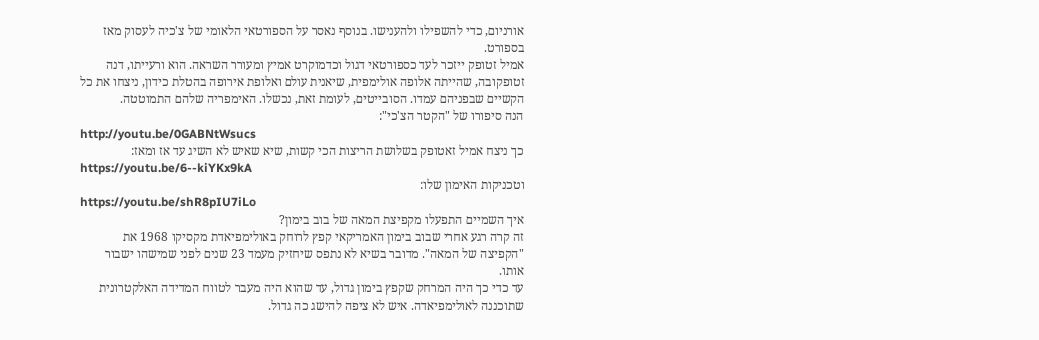אורניום, כדי להשפילו ולהענישו. בנוסף נאסר על הספורטאי הלאומי של צ'כיה לעסוק מאז בספורט.
אמיל זטופק ייזכר לעד כספורטאי דגול וכדמוקרט אמיץ ומעורר השראה. הוא ורעייתו, דנה זטופקובה, שהייתה אלופה אולימפית, שיאנית עולם ואלופת אירופה בהטלת כידון, ניצחו את כל הקשיים שבפניהם עמדו. הסובייטים, לעומת זאת, נכשלו. האימפריה שלהם התמוטטה.
הנה סיפורו של "הקטר הצ'כי":
http://youtu.be/0GABNtWsucs
כך ניצח אמיל זאטופק בשלושת הריצות הכי קשות, שיא שאיש לא השיג עד אז ומאז:
https://youtu.be/6--kiYKx9kA
וטכניקות האימון שלו:
https://youtu.be/shR8pIU7iLo
איך השמיים התפעלו מקפיצת המאה של בוב בימון?
זה קרה רגע אחרי שבוב בימון האמריקאי קפץ לרוחק באולימפיאדת מקסיקו 1968 את "הקפיצה של המאה". מדובר בשיא לא נתפס שיחזיק מעמד 23 שנים לפני שמישהו ישבור אותו.
עד כדי כך היה המרחק שקפץ בימון גדול, עד שהוא היה מעבר לטווח המדידה האלקטרונית שתוכננה לאולימפיאדה. איש לא ציפה להישג כה גדול.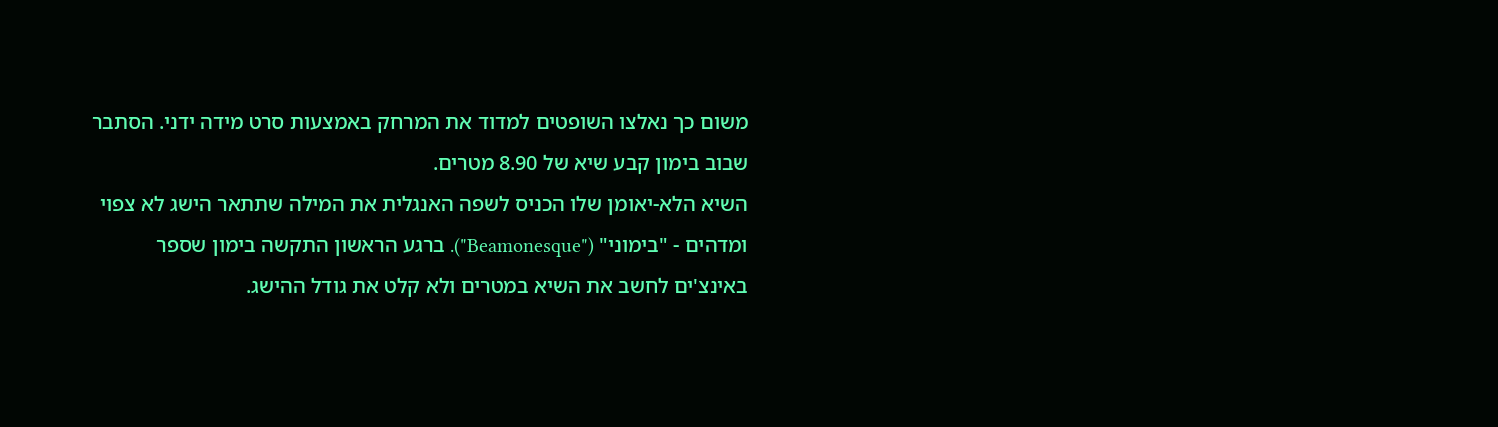משום כך נאלצו השופטים למדוד את המרחק באמצעות סרט מידה ידני. הסתבר שבוב בימון קבע שיא של 8.90 מטרים.
השיא הלא-יאומן שלו הכניס לשפה האנגלית את המילה שתתאר הישג לא צפוי ומדהים - "בימוני" ("Beamonesque"). ברגע הראשון התקשה בימון שספר באינצ'ים לחשב את השיא במטרים ולא קלט את גודל ההישג.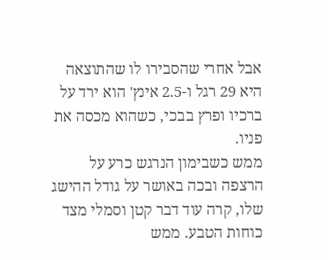אבל אחרי שהסבירו לו שהתוצאה היא 29 רגל ו-2.5 אינץ' הוא ירד על ברכיו ופרץ בבכי, כשהוא מכסה את פניו.
ממש כשבימון הנרגש כרע על הרצפה ובכה באושר על גודל ההישג שלו, קרה עוד דבר קטן וסמלי מצד כוחות הטבע. ממש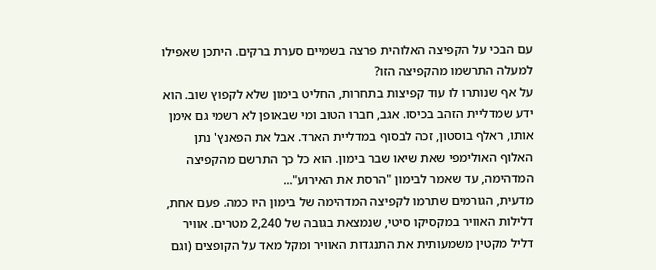עם הבכי על הקפיצה האלוהית פרצה בשמיים סערת ברקים. היתכן שאפילו למעלה התרשמו מהקפיצה הזו?
על אף שנותרו לו עוד קפיצות בתחרות, החליט בימון שלא לקפוץ שוב. הוא ידע שמדליית הזהב בכיסו. אגב, חברו הטוב ומי שבאופן לא רשמי גם אימן אותו, ראלף בוסטון, זכה לבסוף במדליית הארד. אבל את הפאנץ' נתן האלוף האולימפי שאת שיאו שבר בימון. הוא כל כך התרשם מהקפיצה המדהימה, עד שאמר לבימון "הרסת את האירוע"...
מדעית, הגורמים שתרמו לקפיצה המדהימה של בימון היו כמה. פעם אחת, דלילות האוויר במקסיקו סיטי, שנמצאת בגובה של 2,240 מטרים. אוויר דליל מקטין משמעותית את התנגדות האוויר ומקל מאד על הקופצים (וגם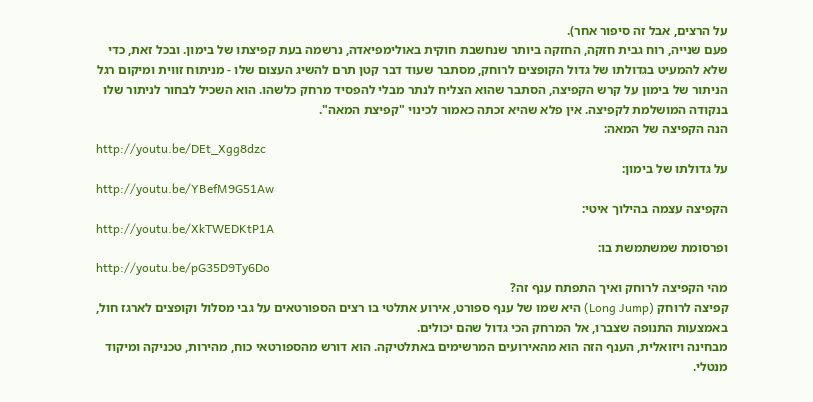על הרצים, אבל זה סיפור אחר).
פעם שנייה, רוח גבית חזקה, החזקה ביותר שנחשבת חוקית באולימפיאדה, נרשמה בעת קפיצתו של בימון. ובכל זאת, כדי שלא להמעיט בגדולתו של גדול הקופצים לרוחק, מסתבר שעוד דבר קטן תרם להשיג העצום שלו - מניתוח זווית ומיקום רגל הניתור של בימון על קרש הקפיצה, הסתבר שהוא הצליח לנתר מבלי להפסיד מרחק כלשהו. הוא השכיל לבחור לניתור שלו בנקודה המושלמת לקפיצה. אין פלא שהיא זכתה כאמור לכינוי "קפיצת המאה".
הנה הקפיצה של המאה:
http://youtu.be/DEt_Xgg8dzc
על גדולתו של בימון:
http://youtu.be/YBefM9G51Aw
הקפיצה עצמה בהילוך איטי:
http://youtu.be/XkTWEDKtP1A
ופרסומת שמשתמשת בו:
http://youtu.be/pG35D9Ty6Do
מהי הקפיצה לרוחק ואיך התפתח ענף זה?
קפיצה לרוחק (Long Jump) היא שמו של ענף ספורט, אירוע אתלטי בו רצים הספורטאים על גבי מסלול וקופצים לארגז חול, באמצעות התנופה שצברו, אל המרחק הכי גדול שהם יכולים.
מבחינה ויזואלית, הענף הזה הוא מהאירועים המרשימים באתלטיקה. הוא דורש מהספורטאי כוח, מהירות, טכניקה ומיקוד מנטלי.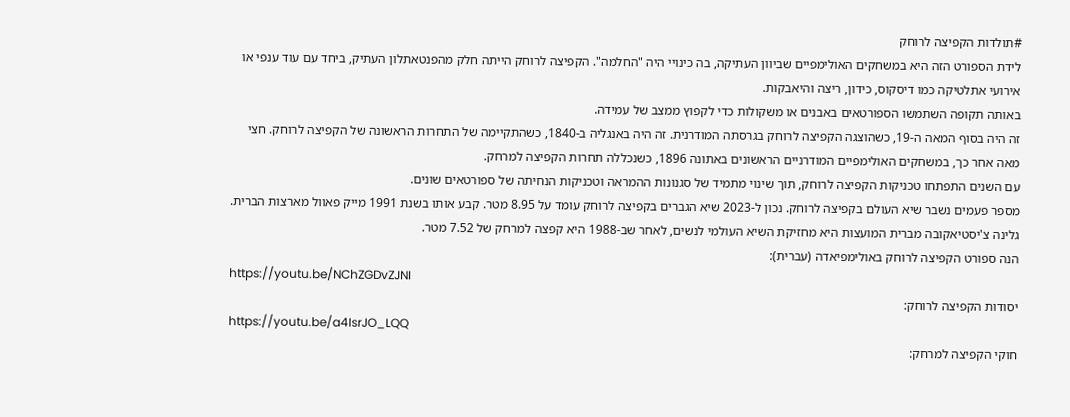#תולדות הקפיצה לרוחק
לידת הספורט הזה היא במשחקים האולימפיים שביוון העתיקה, בה כינויי היה "החלמה". הקפיצה לרוחק הייתה חלק מהפנטאתלון העתיק, ביחד עם עוד ענפי או אירועי אתלטיקה כמו דיסקוס, כידון, ריצה והיאבקות.
באותה תקופה השתמשו הספורטאים באבנים או משקולות כדי לקפוץ ממצב של עמידה.
זה היה בסוף המאה ה-19, כשהוצגה הקפיצה לרוחק בגרסתה המודרנית. זה היה באנגליה ב-1840, כשהתקיימה של התחרות הראשונה של הקפיצה לרוחק. חצי מאה אחר כך, במשחקים האולימפיים המודרניים הראשונים באתונה 1896, כשנכללה תחרות הקפיצה למרחק.
עם השנים התפתחו טכניקות הקפיצה לרוחק, תוך שינוי מתמיד של סגנונות ההמראה וטכניקות הנחיתה של ספורטאים שונים.
מספר פעמים נשבר שיא העולם בקפיצה לרוחק. נכון ל-2023 שיא הגברים בקפיצה לרוחק עומד על 8.95 מטר. קבע אותו בשנת 1991 מייק פאוול מארצות הברית.
גלינה צ'יסטיאקובה מברית המועצות היא מחזיקת השיא העולמי לנשים, לאחר שב-1988 היא קפצה למרחק של 7.52 מטר.
הנה ספורט הקפיצה לרוחק באולימפיאדה (עברית):
https://youtu.be/NChZGDvZJNI
יסודות הקפיצה לרוחק:
https://youtu.be/a4IsrJO_LQQ
חוקי הקפיצה למרחק: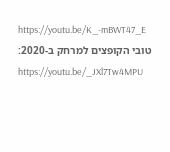https://youtu.be/K_-mBWT47_E
טובי הקופצים למרחק ב-2020:
https://youtu.be/_JXl7Tw4MPU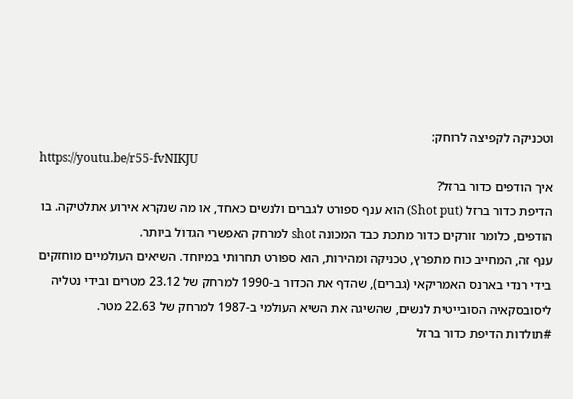וטכניקה לקפיצה לרוחק:
https://youtu.be/r55-fvNIKJU
איך הודפים כדור ברזל?
הדיפת כדור ברזל (Shot put) הוא ענף ספורט לגברים ולנשים כאחד, או מה שנקרא אירוע אתלטיקה. בו הודפים, כלומר זורקים כדור מתכת כבד המכונה shot למרחק האפשרי הגדול ביותר.
ענף זה, המחייב כוח מתפרץ, טכניקה ומהירות, הוא ספורט תחרותי במיוחד. השיאים העולמיים מוחזקים בידי רנדי בארנס האמריקאי (גברים), שהדף את הכדור ב-1990 למרחק של 23.12 מטרים ובידי נטליה ליסובסקאיה הסובייטית לנשים, שהשיגה את השיא העולמי ב-1987 למרחק של 22.63 מטר.
#תולדות הדיפת כדור ברזל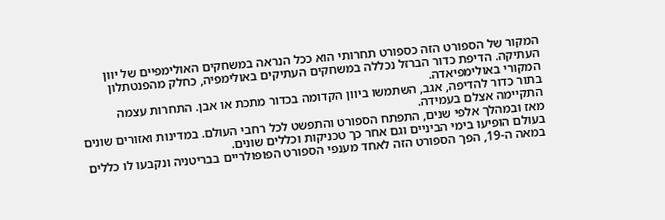המקור של הספורט הזה כספורט תחרותי הוא ככל הנראה במשחקים האולימפיים של יוון העתיקה. הדיפת כדור הברזל נכללה במשחקים העתיקים באולימפיה, כחלק מהפנטתלון המקורי באולימפיאדה.
בתור כדור להדיפה, אגב, השתמשו ביוון הקדומה בכדור מתכת או אבן. התחרות עצמה התקיימה אצלם בעמידה.
מאז ובמהלך אלפי שנים, התפתח הספורט והתפשט לכל רחבי העולם. במדינות ואזורים שונים בעולם הופיעו בימי הביניים וגם אחר כך טכניקות וכללים שונים.
במאה ה-19, הפך הספורט הזה לאחד מענפי הספורט הפופולריים בבריטניה ונקבעו לו כללים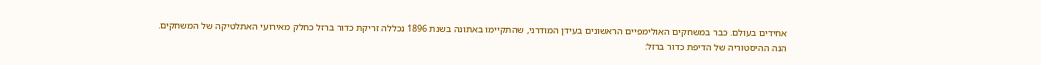אחידים בעולם. כבר במשחקים האולימפיים הראשונים בעידן המודרני, שהתקיימו באתונה בשנת 1896 נכללה זריקת כדור ברזל כחלק מאירועי האתלטיקה של המשחקים.
הנה ההיסטוריה של הדיפת כדור ברזל: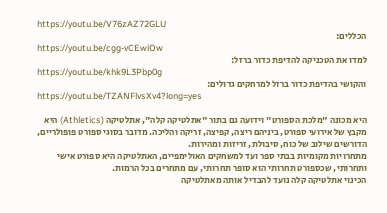https://youtu.be/V76zAZ72GLU
הכללים:
https://youtu.be/cgg-vCEwiOw
למדו את הטכניקה להדיפת כדור ברזל:
https://youtu.be/khk9L3Pbp0g
והקושי בהדיפת כדור ברזל למרחקים גדולים:
https://youtu.be/TZANFlvsXv4?long=yes

היא מכונה "מלכת הספורט" וידועה גם בתור "אתלטיקה קלה", אתלטיקה (Athletics) היא מקבץ של אירועי ספורט, ביניהם ריצה, קפיצה, זריקה והליכה. מדובר בסוגי ספורט פופולריים, הדורשים שילוב של כוח, סיבולת, זריזות ומהירות.
מתחרויות מקומיות בבתי ספר ועד למשחקים האולימפיים, האתלטיקה היא ספורט אישי ותחרותי, שכספורט תחרותי הוא סופר תחרותי, עם מתחרים בכל הרמות.
הכינוי אתלטיקה קלה נועד להבדיל אותה מאתלטיקה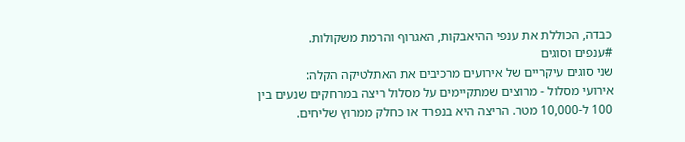כבדה, הכוללת את ענפי ההיאבקות, האגרוף והרמת משקולות.
#ענפים וסוגים
שני סוגים עיקריים של אירועים מרכיבים את האתלטיקה הקלה:
אירועי מסלול - מרוצים שמתקיימים על מסלול ריצה במרחקים שנעים בין 100 ל-10,000 מטר. הריצה היא בנפרד או כחלק ממרוץ שליחים.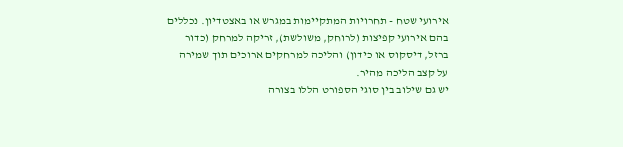אירועי שטח - תחרויות המתקיימות במגרש או באצטדיון. נכללים בהם אירועי קפיצות (לרוחק, משולשת), זריקה למרחק (כדור ברזל, דיסקוס או כידון) והליכה למרחקים ארוכים תוך שמירה על קצב הליכה מהיר.
יש גם שילוב בין סוגי הספורט הללו בצורה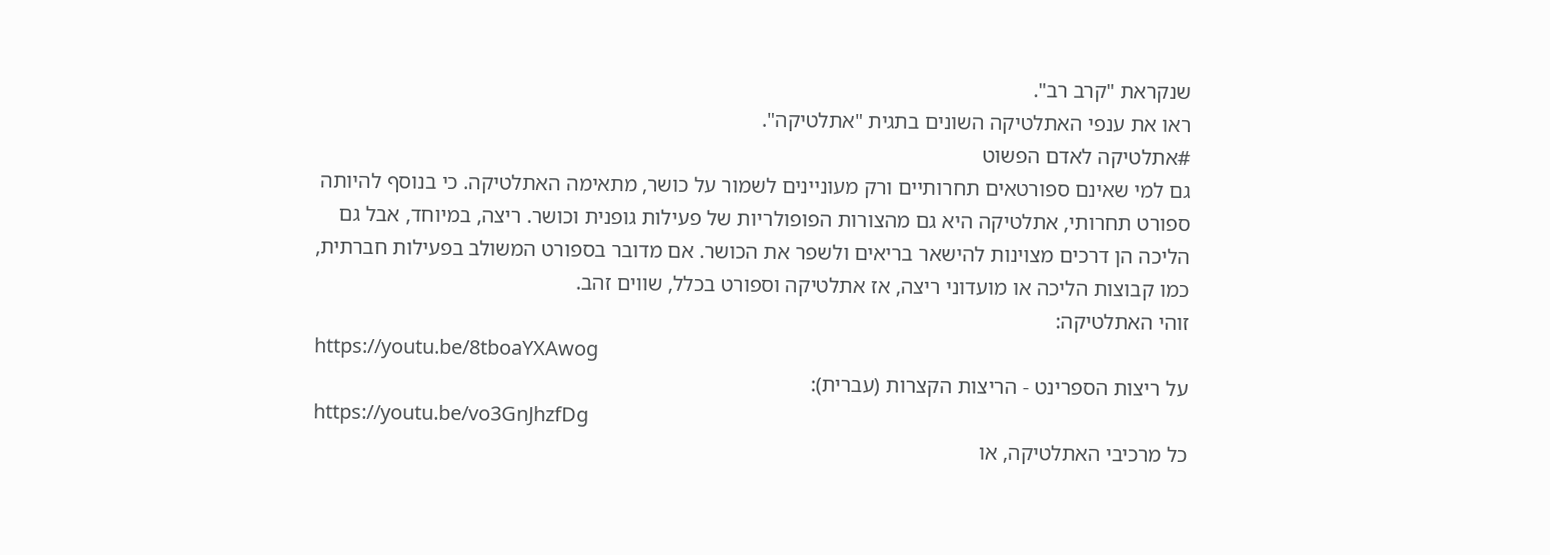שנקראת "קרב רב".
ראו את ענפי האתלטיקה השונים בתגית "אתלטיקה".
#אתלטיקה לאדם הפשוט
גם למי שאינם ספורטאים תחרותיים ורק מעוניינים לשמור על כושר, מתאימה האתלטיקה. כי בנוסף להיותה ספורט תחרותי, אתלטיקה היא גם מהצורות הפופולריות של פעילות גופנית וכושר. ריצה, במיוחד, אבל גם הליכה הן דרכים מצוינות להישאר בריאים ולשפר את הכושר. אם מדובר בספורט המשולב בפעילות חברתית, כמו קבוצות הליכה או מועדוני ריצה, אז אתלטיקה וספורט בכלל, שווים זהב.
זוהי האתלטיקה:
https://youtu.be/8tboaYXAwog
על ריצות הספרינט - הריצות הקצרות (עברית):
https://youtu.be/vo3GnJhzfDg
כל מרכיבי האתלטיקה, או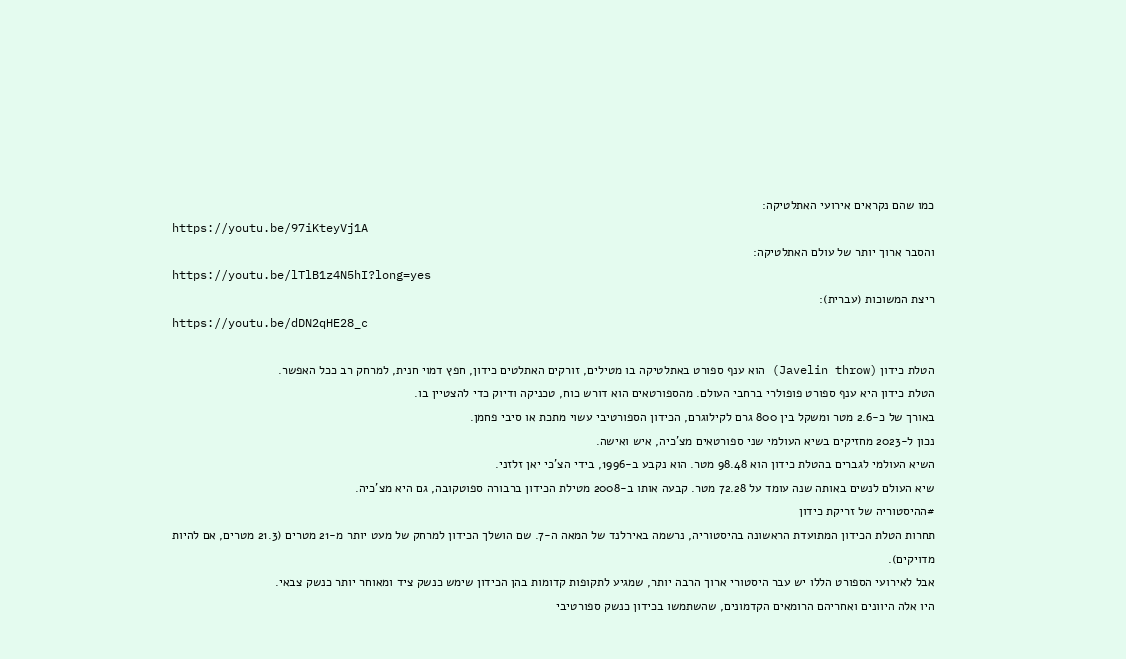כמו שהם נקראים אירועי האתלטיקה:
https://youtu.be/97iKteyVj1A
והסבר ארוך יותר של עולם האתלטיקה:
https://youtu.be/lTlB1z4N5hI?long=yes
ריצת המשוכות (עברית):
https://youtu.be/dDN2qHE28_c

הטלת כידון (Javelin throw) הוא ענף ספורט באתלטיקה בו מטילים, זורקים האתלטים כידון, חפץ דמוי חנית, למרחק רב ככל האפשר.
הטלת כידון היא ענף ספורט פופולרי ברחבי העולם. מהספורטאים הוא דורש כוח, טכניקה ודיוק כדי להצטיין בו.
באורך של כ-2.6 מטר ומשקל בין 800 גרם לקילוגרם, הכידון הספורטיבי עשוי מתכת או סיבי פחמן.
נכון ל-2023 מחזיקים בשיא העולמי שני ספורטאים מצ'כיה, איש ואישה.
השיא העולמי לגברים בהטלת כידון הוא 98.48 מטר. הוא נקבע ב-1996, בידי הצ'כי יאן זלזני.
שיא העולם לנשים באותה שנה עומד על 72.28 מטר. קבעה אותו ב-2008 מטילת הכידון ברבורה ספוטקובה, גם היא מצ'כיה.
#ההיסטוריה של זריקת כידון
תחרות הטלת הכידון המתועדת הראשונה בהיסטוריה, נרשמה באירלנד של המאה ה-7. שם הושלך הכידון למרחק של מעט יותר מ-21 מטרים (21.3 מטרים, אם להיות מדויקים).
אבל לאירועי הספורט הללו יש עבר היסטורי ארוך הרבה יותר, שמגיע לתקופות קדומות בהן הכידון שימש כנשק ציד ומאוחר יותר כנשק צבאי.
היו אלה היוונים ואחריהם הרומאים הקדמונים, שהשתמשו בכידון כנשק ספורטיבי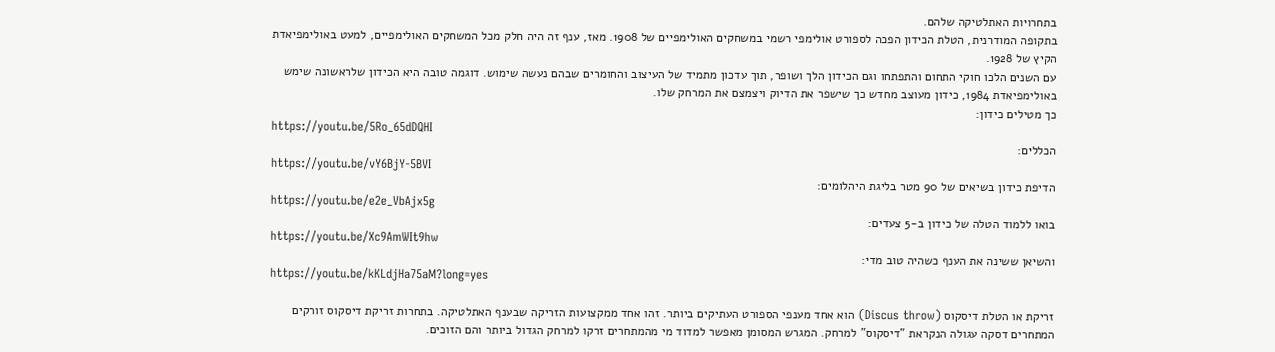בתחרויות האתלטיקה שלהם.
בתקופה המודרנית, הטלת הכידון הפכה לספורט אולימפי רשמי במשחקים האולימפיים של 1908. מאז, ענף זה היה חלק מכל המשחקים האולימפיים, למעט באולימפיאדת הקיץ של 1928.
עם השנים הלכו חוקי התחום והתפתחו וגם הכידון הלך ושופר, תוך עדכון מתמיד של העיצוב והחומרים שבהם נעשה שימוש. דוגמה טובה היא הכידון שלראשונה שימש באולימפיאדת 1984, כידון מעוצב מחדש כך שישפר את הדיוק ויצמצם את המרחק שלו.
כך מטילים כידון:
https://youtu.be/5Ro_65dDQHI
הכללים:
https://youtu.be/vY6BjY-5BVI
הדיפת כידון בשיאים של 90 מטר בליגת היהלומים:
https://youtu.be/e2e_VbAjx5g
בואו ללמוד הטלה של כידון ב-5 צעדים:
https://youtu.be/Xc9AmWIt9hw
והשיאן ששינה את הענף כשהיה טוב מדי:
https://youtu.be/kKLdjHa75aM?long=yes

זריקת או הטלת דיסקוס (Discus throw) הוא אחד מענפי הספורט העתיקים ביותר. זהו אחד ממקצועות הזריקה שבענף האתלטיקה. בתחרות זריקת דיסקוס זורקים המתחרים דסקה עגולה הנקראת "דיסקוס" למרחק. המגרש המסומן מאפשר למדוד מי מהמתחרים זרקו למרחק הגדול ביותר והם הזוכים.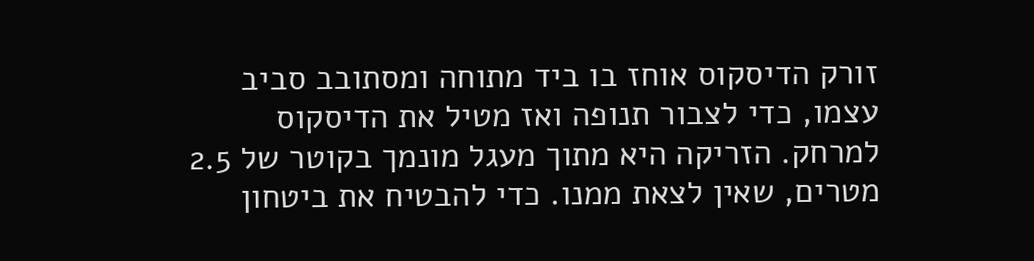זורק הדיסקוס אוחז בו ביד מתוחה ומסתובב סביב עצמו, כדי לצבור תנופה ואז מטיל את הדיסקוס למרחק. הזריקה היא מתוך מעגל מונמך בקוטר של 2.5 מטרים, שאין לצאת ממנו. כדי להבטיח את ביטחון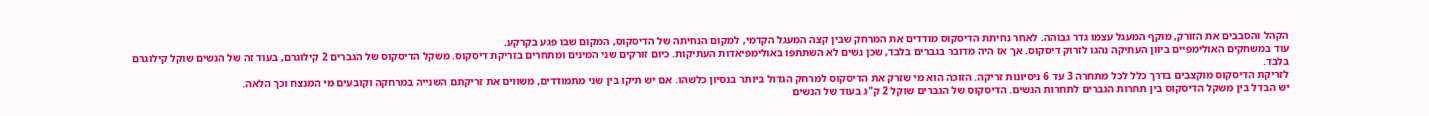הקהל והסבבים את הזורק, מוקף המעגל עצמו גדר גבוהה. לאחר נחיתת הדיסקוס מודדים את המרחק שבין קצה המעגל הקדמי, למקום הנחיתה של הדיסקוס, המקום שבו פגע בקרקע.
עוד במשחקים האולימפיים ביוון העתיקה נהגו לזרוק דיסקוס. אך אז היה מדובר בגברים בלבד, שכן נשים לא השתתפו באולימפיאדות העתיקות. כיום זורקים שני המינים ומתחרים בזריקת דיסקוס. משקל הדיסקוס של הגברים 2 קילוגרם, בעוד זה של הנשים שוקל קילוגרם בלבד.
לזריקת הדיסקוס מוקצבים בדרך כלל לכל מתחרה 3 עד 6 ניסיונות זריקה. הזוכה הוא מי שזרק את הדיסקוס למרחק הגדול ביותר בנסיון כלשהו. אם יש תיקו בין שני מתמודדים, משווים את זריקתם השנייה במרחקה וקובעים מי המנצח וכך הלאה.
יש הבדל בין משקל הדיסקוס בין תחרות הגברים לתחרות הנשים. הדיסקוס של הגברים שוקל 2 ק"ג בעוד של הנשים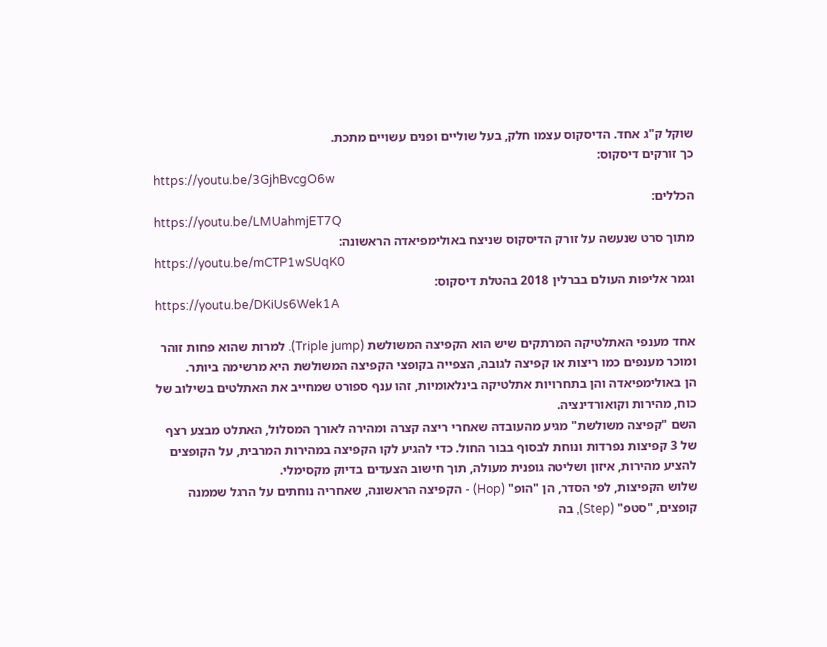שוקל ק"ג אחד. הדיסקוס עצמו חלק, בעל שוליים ופנים עשויים מתכת.
כך זורקים דיסקוס:
https://youtu.be/3GjhBvcgO6w
הכללים:
https://youtu.be/LMUahmjET7Q
מתוך סרט שנעשה על זורק הדיסקוס שניצח באולימפיאדה הראשונה:
https://youtu.be/mCTP1wSUqK0
וגמר אליפות העולם בברלין 2018 בהטלת דיסקוס:
https://youtu.be/DKiUs6Wek1A

אחד מענפי האתלטיקה המרתקים שיש הוא הקפיצה המשולשת (Triple jump). למרות שהוא פחות זוהר ומוכר מענפים כמו ריצות או קפיצה לגובה, הצפייה בקופצי הקפיצה המשולשת היא מרשימה ביותר.
הן באולימפיאדה והן בתחרויות אתלטיקה בינלאומיות, זהו ענף ספורט שמחייב את האתלטים בשילוב של כוח, מהירות וקואורדינציה.
השם "קפיצה משולשת" מגיע מהעובדה שאחרי ריצה קצרה ומהירה לאורך המסלול, האתלט מבצע רצף של 3 קפיצות נפרדות ונוחת לבסוף בבור החול. כדי להגיע לקו הקפיצה במהירות המרבית, על הקופצים להציע מהירות, איזון ושליטה גופנית מעולה, תוך חישוב הצעדים בדיוק מקסימלי.
שלוש הקפיצות, לפי הסדר, הן "הופ" (Hop) - הקפיצה הראשונה, שאחריה נוחתים על הרגל שממנה קופצים, "סטפ" (Step), בה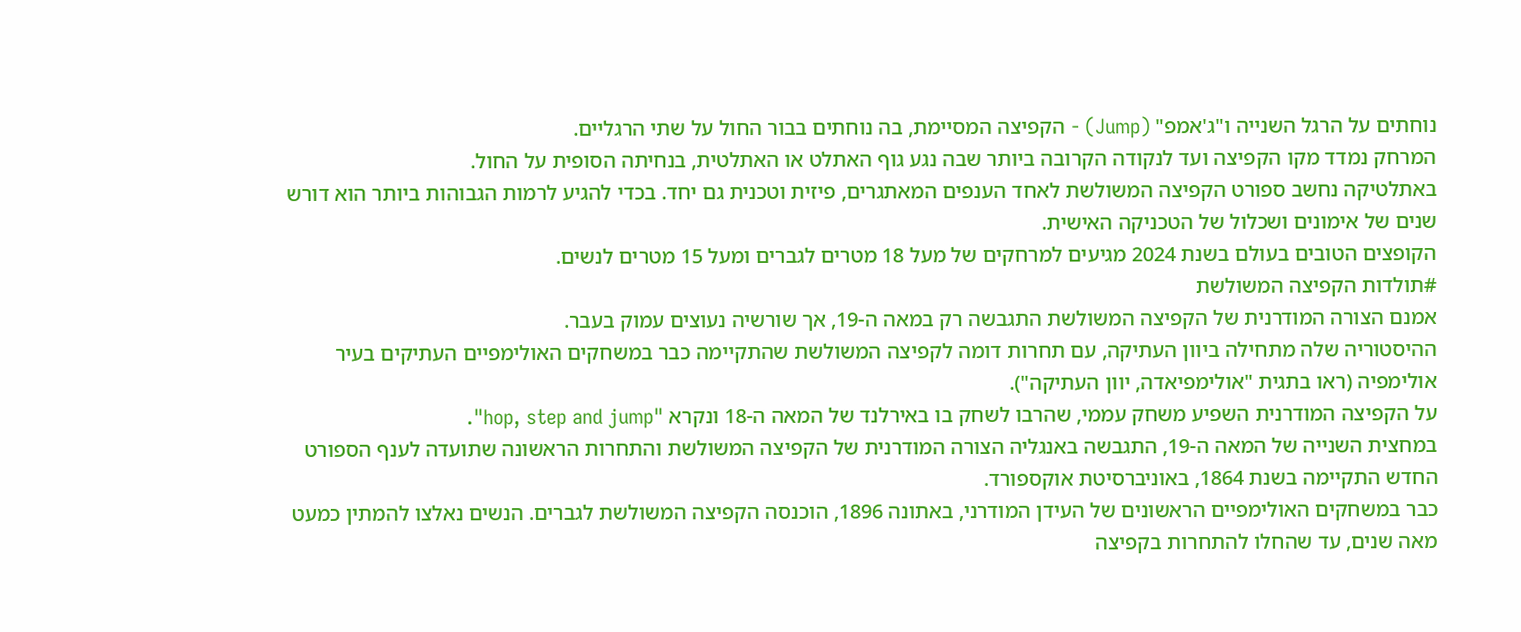נוחתים על הרגל השנייה ו"ג'אמפ" (Jump) - הקפיצה המסיימת, בה נוחתים בבור החול על שתי הרגליים.
המרחק נמדד מקו הקפיצה ועד לנקודה הקרובה ביותר שבה נגע גוף האתלט או האתלטית, בנחיתה הסופית על החול.
באתלטיקה נחשב ספורט הקפיצה המשולשת לאחד הענפים המאתגרים, פיזית וטכנית גם יחד. בכדי להגיע לרמות הגבוהות ביותר הוא דורש שנים של אימונים ושכלול של הטכניקה האישית.
הקופצים הטובים בעולם בשנת 2024 מגיעים למרחקים של מעל 18 מטרים לגברים ומעל 15 מטרים לנשים.
#תולדות הקפיצה המשולשת
אמנם הצורה המודרנית של הקפיצה המשולשת התגבשה רק במאה ה-19, אך שורשיה נעוצים עמוק בעבר.
ההיסטוריה שלה מתחילה ביוון העתיקה, עם תחרות דומה לקפיצה המשולשת שהתקיימה כבר במשחקים האולימפיים העתיקים בעיר אולימפיה (ראו בתגית "אולימפיאדה, יוון העתיקה").
על הקפיצה המודרנית השפיע משחק עממי, שהרבו לשחק בו באירלנד של המאה ה-18 ונקרא "hop, step and jump".
במחצית השנייה של המאה ה-19, התגבשה באנגליה הצורה המודרנית של הקפיצה המשולשת והתחרות הראשונה שתועדה לענף הספורט החדש התקיימה בשנת 1864, באוניברסיטת אוקספורד.
כבר במשחקים האולימפיים הראשונים של העידן המודרני, באתונה 1896, הוכנסה הקפיצה המשולשת לגברים. הנשים נאלצו להמתין כמעט מאה שנים, עד שהחלו להתחרות בקפיצה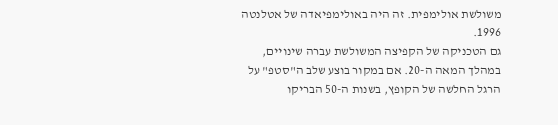משולשת אולימפית. זה היה באולימפיאדה של אטלנטה 1996.
גם הטכניקה של הקפיצה המשולשת עברה שינויים, במהלך המאה ה-20. אם במקור בוצע שלב ה"סטפ" על הרגל החלשה של הקופץ, בשנות ה-50 הבריקו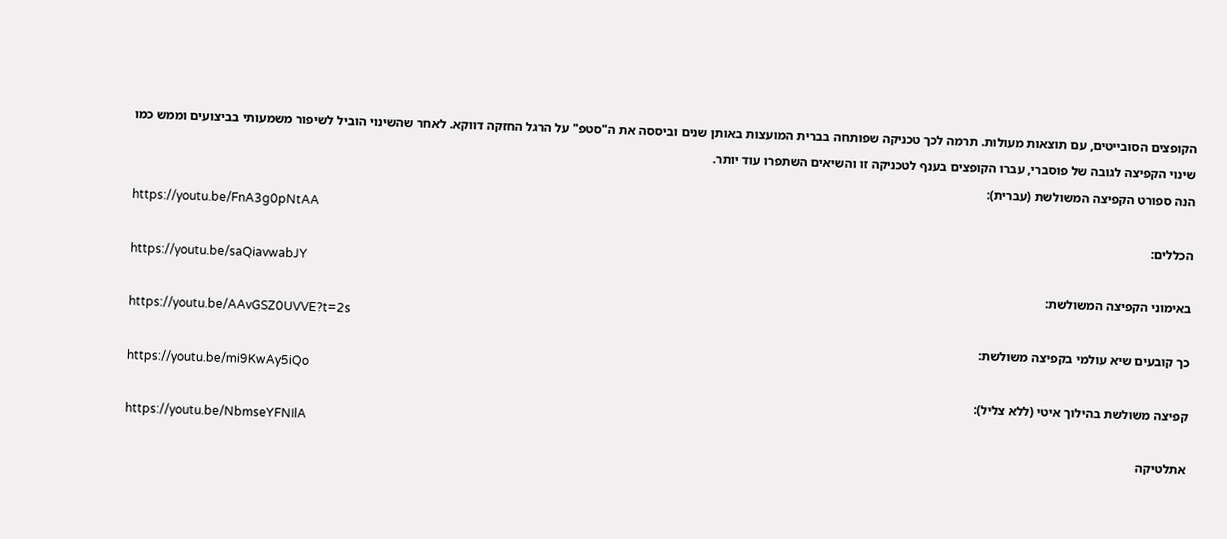הקופצים הסובייטים, עם תוצאות מעולות. תרמה לכך טכניקה שפותחה בברית המועצות באותן שנים וביססה את ה"סטפ" על הרגל החזקה דווקא. לאחר שהשינוי הוביל לשיפור משמעותי בביצועים וממש כמו שינוי הקפיצה לגובה של פוסברי, עברו הקופצים בענף לטכניקה זו והשיאים השתפרו עוד יותר.
הנה ספורט הקפיצה המשולשת (עברית):
https://youtu.be/FnA3g0pNtAA
הכללים:
https://youtu.be/saQiavwabJY
באימוני הקפיצה המשולשת:
https://youtu.be/AAvGSZ0UVVE?t=2s
כך קובעים שיא עולמי בקפיצה משולשת:
https://youtu.be/mi9KwAy5iQo
קפיצה משולשת בהילוך איטי (ללא צליל):
https://youtu.be/NbmseYFNIlA
אתלטיקה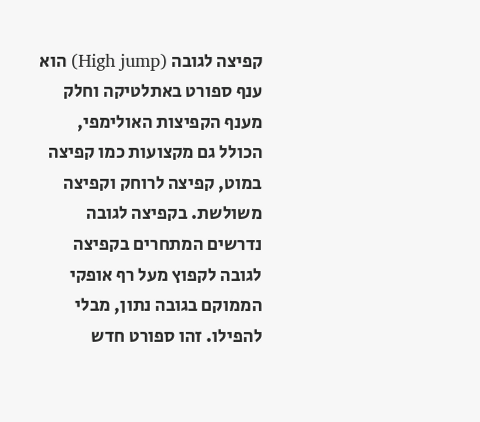קפיצה לגובה (High jump) הוא ענף ספורט באתלטיקה וחלק מענף הקפיצות האולימפי, הכולל גם מקצועות כמו קפיצה במוט, קפיצה לרוחק וקפיצה משולשת. בקפיצה לגובה נדרשים המתחרים בקפיצה לגובה לקפוץ מעל רף אופקי הממוקם בגובה נתון, מבלי להפילו. זהו ספורט חדש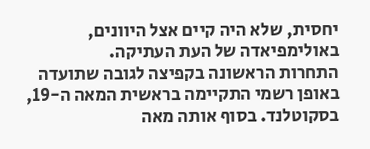יחסית, שלא היה קיים אצל היוונים, באולימפיאדה של העת העתיקה.
התחרות הראשונה בקפיצה לגובה שתועדה באופן רשמי התקיימה בראשית המאה ה-19, בסקוטלנד. בסוף אותה מאה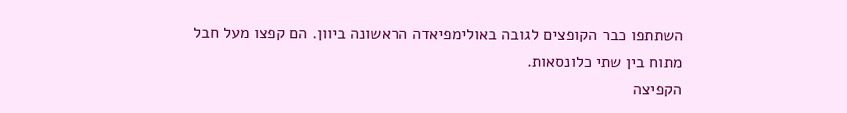השתתפו כבר הקופצים לגובה באולימפיאדה הראשונה ביוון. הם קפצו מעל חבל מתוח בין שתי כלונסאות.
הקפיצה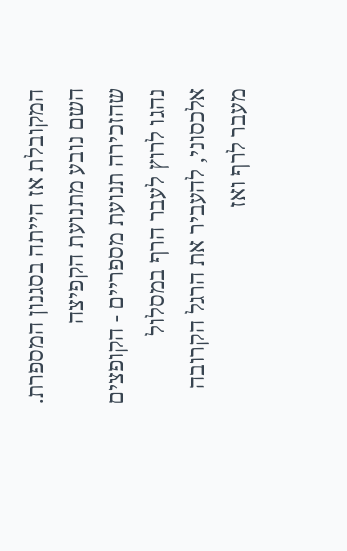המקובלת אז הייתה בסגנון המספרת. השם נובע מתנועת הקפיצה שהזכירה תנועת מספריים - הקופצים נהגו לרוץ לעבר הרף במסלול אלכסוני, להעביר את הרגל הקרובה מעבר לרף ואז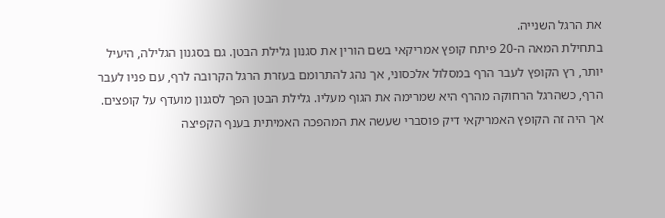את הרגל השנייה.
בתחילת המאה ה-20 פיתח קופץ אמריקאי בשם הורין את סגנון גלילת הבטן. גם בסגנון הגלילה, היעיל יותר, רץ הקופץ לעבר הרף במסלול אלכסוני, אך נהג להתרומם בעזרת הרגל הקרובה לרף, עם פניו לעבר הרף, כשהרגל הרחוקה מהרף היא שמרימה את הגוף מעליו. גלילת הבטן הפך לסגנון מועדף על קופצים.
אך היה זה הקופץ האמריקאי דיק פוסברי שעשה את המהפכה האמיתית בענף הקפיצה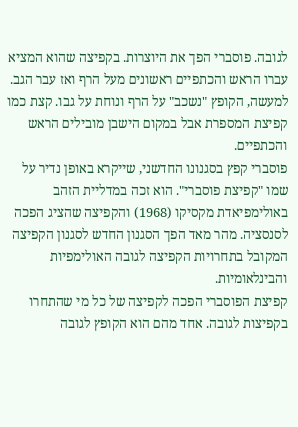לגובה. פוסברי הפך את היוצרות. בקפיצה שהוא המציא עברו הראש והכתפיים ראשונים מעל הרף ואז עבר הגב. למעשה, הקופץ "נשכב" על הרף ונוחת על גבו. קצת כמו קפיצת המספרת אבל במקום הישבן מובילים הראש והכתפיים.
פוסברי קפץ בסגנונו החדשני, שייקרא באופן נדיר על שמו "קפיצת פוסברי". הוא זכה במדליית הזהב באולימפיאדת מקסיקו (1968) והקפיצה שהציג הפכה לסנסציה. מהר מאד הפך הסגנון החדש לסגנון הקפיצה המקובל בתחרויות הקפיצה לגובה האולימפיות והבינלאומיות.
קפיצת הפוסברי הפכה לקפיצה של כל מי שהתחרו בקפיצות לגובה. אחד מהם הוא הקופץ לגובה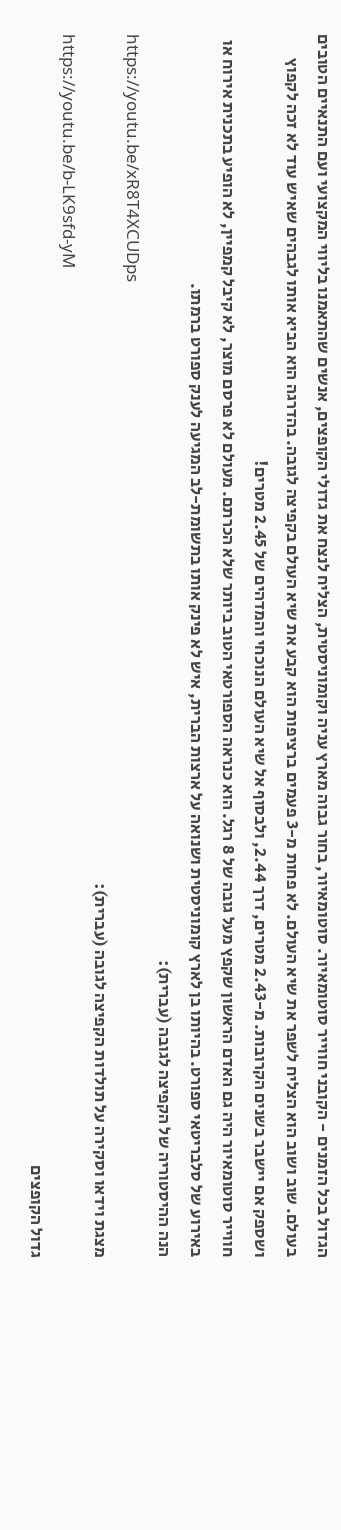הגדול בכל הזמנים - הקובני חווייר סוטומאיור. סוטומאיור, בחור גבוה מארץ עניה וקומוניסטית, הצליח לנצח את גדולי הקופצים, אנשים שהתאמנו בליווי המקצועי ועם התנאיים הטובים בעולם. שוב ושוב הוא הצליח לשפר את שיא העולם. לא פחות מ-3 פעמים ברציפות הוא קבע את שיא העולם בקפיצה לגובה. בהדרגה הוא הביא אותו לגבהים שאיש עוד לא זכה לקפוץ ושספק אם יישבר בשנים הקרובות. מ-2.43 מטרים, דרך 2.44, ולבסוף אל שיא העולם הנוכחי והמדהים של 2.45 מטרים!
חווייר סוטומאיור היה גם האדם הראשון שקפץ מעל גובה של 8 רגל. הוא כנראה הספורטאי הטוב ביותר שלא הכרתם. מעולם לא פרסם מוצר, לא קיבל קמפיין, לא הופיע בתכנית אירוח או באירוע של סלבריטאי ספורט. בהיותו בן לארץ קומוניסטית ושנואה על ארצות הברית, איש לא פינק אותו בתשומת-לב המגיעה לענק ספורט ברמתו.
הנה ההיסטוריה של הקפיצה לגובה (עברית):
https://youtu.be/xR8T4XCUDps
מצגת וידאו וסקירה על תולדות הקפיצה לגובה (עברית):
https://youtu.be/b-LK9sfd-yM
גדול הקופצים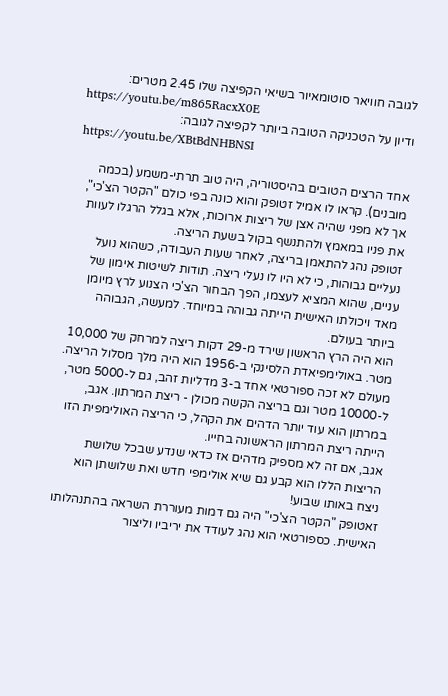לגובה חוויאר סוטומאיור בשיאי הקפיצה שלו 2.45 מטרים:
https://youtu.be/m865RacxX0E
ודיון על הטכניקה הטובה ביותר לקפיצה לגובה:
https://youtu.be/XBtBdNHBNSI

אחד הרצים הטובים בהיסטוריה, היה טוב תרתי-משמע (בכמה מובנים). קראו לו אמיל זטופק והוא כונה בפי כולם "הקטר הצ'כי", אך לא מפני שהיה אצן של ריצות ארוכות, אלא בגלל הרגלו לעוות את פניו במאמץ ולהתנשף בקול בשעת הריצה.
זטופק נהג להתאמן בריצה, לאחר שעות העבודה, כשהוא נועל נעליים גבוהות, כי לא היו לו נעלי ריצה. תודות לשיטות אימון של עניים, שהוא המציא לעצמו, הפך הבחור הצ'כי הצנוע לרץ מיומן מאד ויכולתו האישית הייתה גבוהה במיוחד. למעשה, הגבוהה ביותר בעולם.
הוא היה הרץ הראשון שירד מ-29 דקות ריצה למרחק של 10,000 מטר. באולימפיאדת הלסינקי ב-1956 הוא היה מלך מסלול הריצה. מעולם לא זכה ספורטאי אחד ב-3 מדליות זהב, גם ל-5000 מטר, ל-10000 מטר וגם בריצה הקשה מכולן - ריצת המרתון. אגב, במרתון הוא עוד יותר הדהים את הקהל, כי הריצה האולימפית הזו הייתה ריצת המרתון הראשונה בחייו.
אגב, אם זה לא מספיק מדהים אז כדאי שנדע שבכל שלושת הריצות הללו הוא קבע גם שיא אולימפי חדש ואת שלושתן הוא ניצח באותו שבוע!
זאטופק "הקטר הצ'כי" היה גם דמות מעוררת השראה בהתנהלותו האישית. כספורטאי הוא נהג לעודד את יריביו וליצור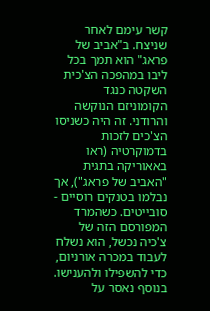קשר עימם לאחר שניצח. ב"אביב של פראג" הוא תמך בכל ליבו במהפכה הצ'כית השקטה כנגד הקומוניזם הנוקשה והרודני. זה היה כשניסו הצ'כים לזכות בדמוקרטיה (ראו באאוריקה בתגית "האביב של פראג"), אך נבלמו בטנקים רוסיים - סובייטים. כשהמרד המפורסם הזה של צ'כיה נכשל, הוא נשלח לעבוד במכרה אורניום, כדי להשפילו ולהענישו. בנוסף נאסר על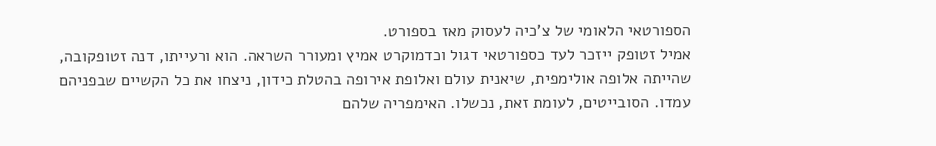הספורטאי הלאומי של צ'כיה לעסוק מאז בספורט.
אמיל זטופק ייזכר לעד כספורטאי דגול וכדמוקרט אמיץ ומעורר השראה. הוא ורעייתו, דנה זטופקובה, שהייתה אלופה אולימפית, שיאנית עולם ואלופת אירופה בהטלת כידון, ניצחו את כל הקשיים שבפניהם עמדו. הסובייטים, לעומת זאת, נכשלו. האימפריה שלהם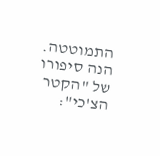התמוטטה.
הנה סיפורו של "הקטר הצ'כי":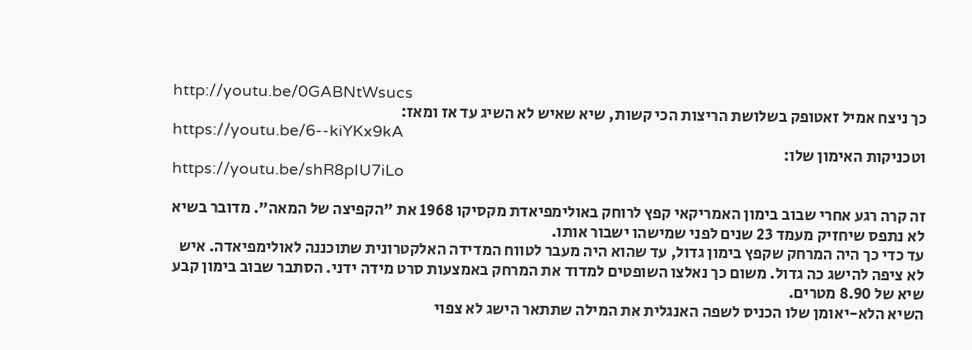http://youtu.be/0GABNtWsucs
כך ניצח אמיל זאטופק בשלושת הריצות הכי קשות, שיא שאיש לא השיג עד אז ומאז:
https://youtu.be/6--kiYKx9kA
וטכניקות האימון שלו:
https://youtu.be/shR8pIU7iLo

זה קרה רגע אחרי שבוב בימון האמריקאי קפץ לרוחק באולימפיאדת מקסיקו 1968 את "הקפיצה של המאה". מדובר בשיא לא נתפס שיחזיק מעמד 23 שנים לפני שמישהו ישבור אותו.
עד כדי כך היה המרחק שקפץ בימון גדול, עד שהוא היה מעבר לטווח המדידה האלקטרונית שתוכננה לאולימפיאדה. איש לא ציפה להישג כה גדול. משום כך נאלצו השופטים למדוד את המרחק באמצעות סרט מידה ידני. הסתבר שבוב בימון קבע שיא של 8.90 מטרים.
השיא הלא-יאומן שלו הכניס לשפה האנגלית את המילה שתתאר הישג לא צפוי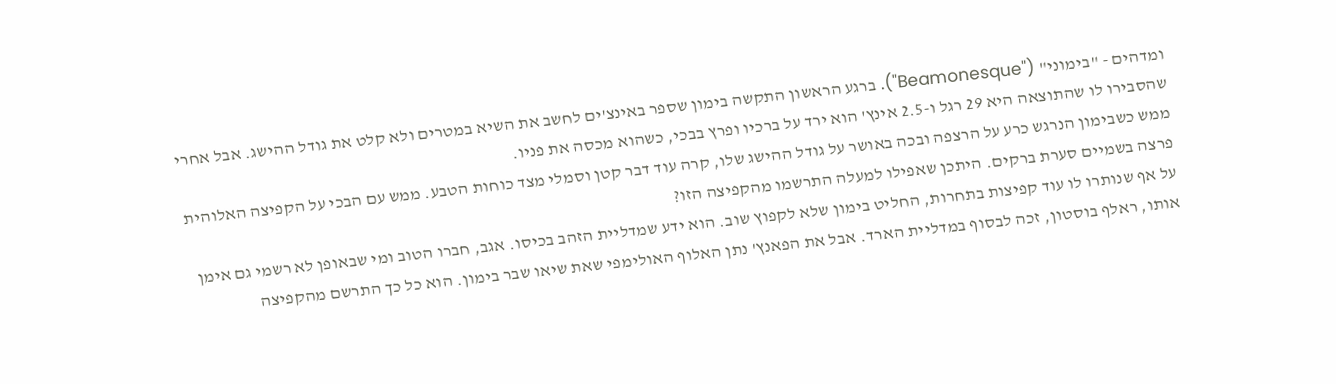ומדהים - "בימוני" ("Beamonesque"). ברגע הראשון התקשה בימון שספר באינצ'ים לחשב את השיא במטרים ולא קלט את גודל ההישג. אבל אחרי שהסבירו לו שהתוצאה היא 29 רגל ו-2.5 אינץ' הוא ירד על ברכיו ופרץ בבכי, כשהוא מכסה את פניו.
ממש כשבימון הנרגש כרע על הרצפה ובכה באושר על גודל ההישג שלו, קרה עוד דבר קטן וסמלי מצד כוחות הטבע. ממש עם הבכי על הקפיצה האלוהית פרצה בשמיים סערת ברקים. היתכן שאפילו למעלה התרשמו מהקפיצה הזו?
על אף שנותרו לו עוד קפיצות בתחרות, החליט בימון שלא לקפוץ שוב. הוא ידע שמדליית הזהב בכיסו. אגב, חברו הטוב ומי שבאופן לא רשמי גם אימן אותו, ראלף בוסטון, זכה לבסוף במדליית הארד. אבל את הפאנץ' נתן האלוף האולימפי שאת שיאו שבר בימון. הוא כל כך התרשם מהקפיצה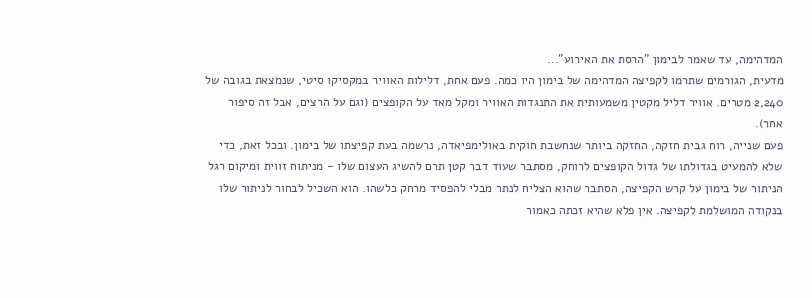המדהימה, עד שאמר לבימון "הרסת את האירוע"...
מדעית, הגורמים שתרמו לקפיצה המדהימה של בימון היו כמה. פעם אחת, דלילות האוויר במקסיקו סיטי, שנמצאת בגובה של 2,240 מטרים. אוויר דליל מקטין משמעותית את התנגדות האוויר ומקל מאד על הקופצים (וגם על הרצים, אבל זה סיפור אחר).
פעם שנייה, רוח גבית חזקה, החזקה ביותר שנחשבת חוקית באולימפיאדה, נרשמה בעת קפיצתו של בימון. ובכל זאת, כדי שלא להמעיט בגדולתו של גדול הקופצים לרוחק, מסתבר שעוד דבר קטן תרם להשיג העצום שלו - מניתוח זווית ומיקום רגל הניתור של בימון על קרש הקפיצה, הסתבר שהוא הצליח לנתר מבלי להפסיד מרחק כלשהו. הוא השכיל לבחור לניתור שלו בנקודה המושלמת לקפיצה. אין פלא שהיא זכתה כאמור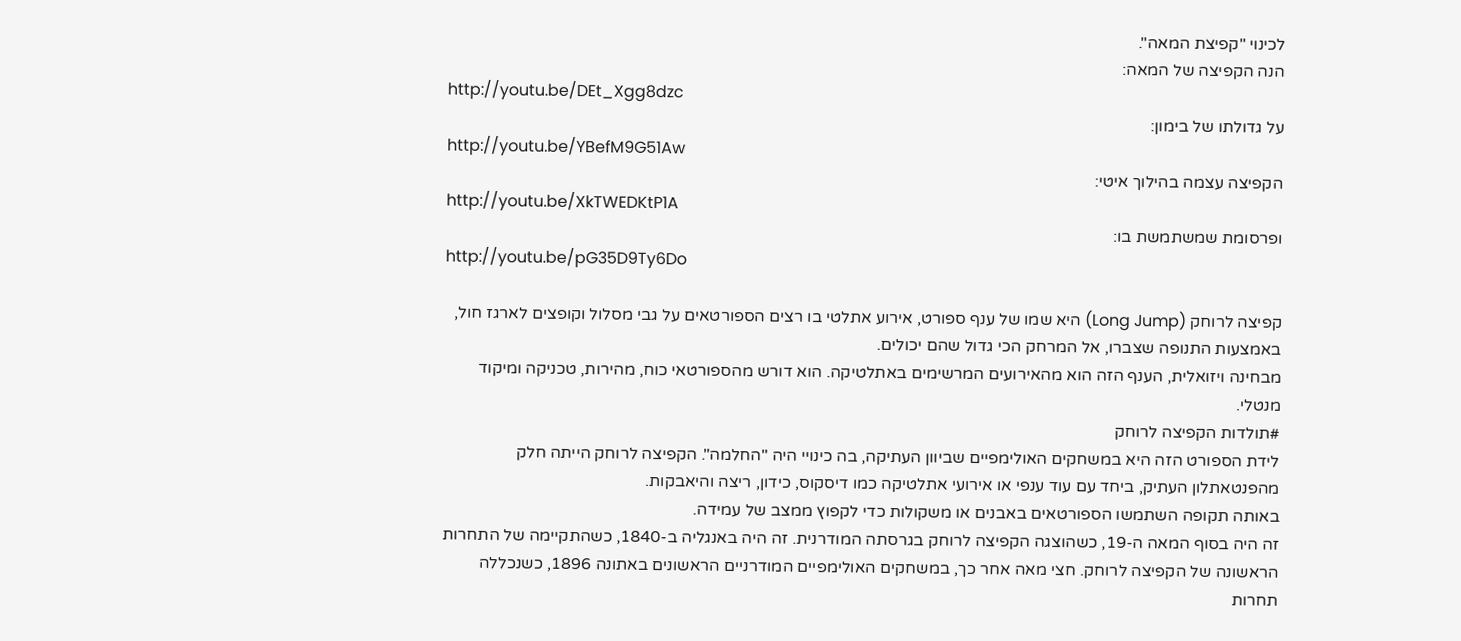לכינוי "קפיצת המאה".
הנה הקפיצה של המאה:
http://youtu.be/DEt_Xgg8dzc
על גדולתו של בימון:
http://youtu.be/YBefM9G51Aw
הקפיצה עצמה בהילוך איטי:
http://youtu.be/XkTWEDKtP1A
ופרסומת שמשתמשת בו:
http://youtu.be/pG35D9Ty6Do

קפיצה לרוחק (Long Jump) היא שמו של ענף ספורט, אירוע אתלטי בו רצים הספורטאים על גבי מסלול וקופצים לארגז חול, באמצעות התנופה שצברו, אל המרחק הכי גדול שהם יכולים.
מבחינה ויזואלית, הענף הזה הוא מהאירועים המרשימים באתלטיקה. הוא דורש מהספורטאי כוח, מהירות, טכניקה ומיקוד מנטלי.
#תולדות הקפיצה לרוחק
לידת הספורט הזה היא במשחקים האולימפיים שביוון העתיקה, בה כינויי היה "החלמה". הקפיצה לרוחק הייתה חלק מהפנטאתלון העתיק, ביחד עם עוד ענפי או אירועי אתלטיקה כמו דיסקוס, כידון, ריצה והיאבקות.
באותה תקופה השתמשו הספורטאים באבנים או משקולות כדי לקפוץ ממצב של עמידה.
זה היה בסוף המאה ה-19, כשהוצגה הקפיצה לרוחק בגרסתה המודרנית. זה היה באנגליה ב-1840, כשהתקיימה של התחרות הראשונה של הקפיצה לרוחק. חצי מאה אחר כך, במשחקים האולימפיים המודרניים הראשונים באתונה 1896, כשנכללה תחרות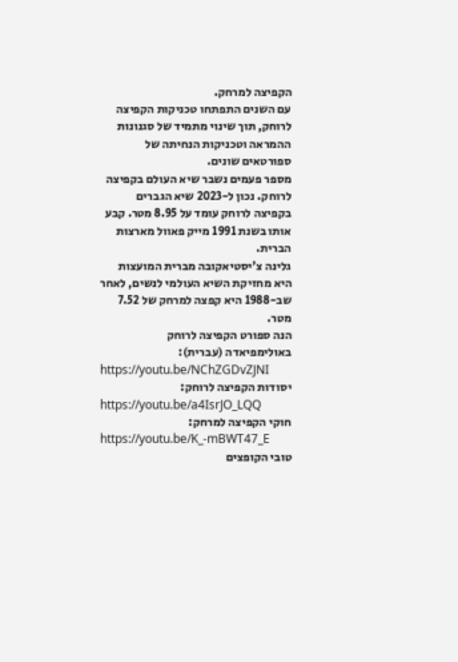הקפיצה למרחק.
עם השנים התפתחו טכניקות הקפיצה לרוחק, תוך שינוי מתמיד של סגנונות ההמראה וטכניקות הנחיתה של ספורטאים שונים.
מספר פעמים נשבר שיא העולם בקפיצה לרוחק. נכון ל-2023 שיא הגברים בקפיצה לרוחק עומד על 8.95 מטר. קבע אותו בשנת 1991 מייק פאוול מארצות הברית.
גלינה צ'יסטיאקובה מברית המועצות היא מחזיקת השיא העולמי לנשים, לאחר שב-1988 היא קפצה למרחק של 7.52 מטר.
הנה ספורט הקפיצה לרוחק באולימפיאדה (עברית):
https://youtu.be/NChZGDvZJNI
יסודות הקפיצה לרוחק:
https://youtu.be/a4IsrJO_LQQ
חוקי הקפיצה למרחק:
https://youtu.be/K_-mBWT47_E
טובי הקופצים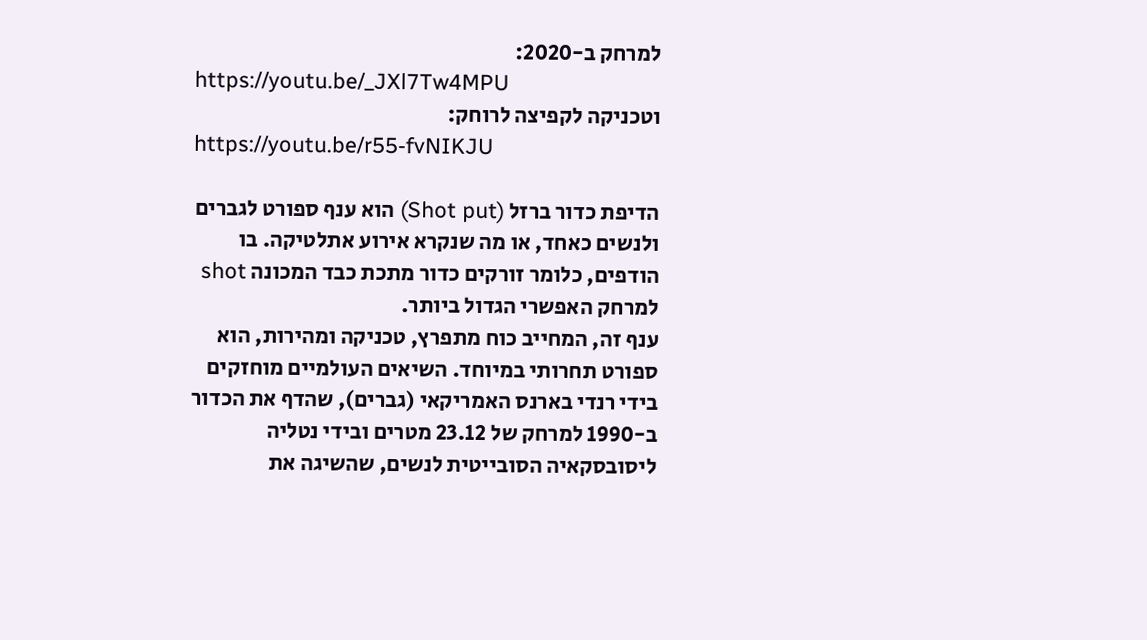למרחק ב-2020:
https://youtu.be/_JXl7Tw4MPU
וטכניקה לקפיצה לרוחק:
https://youtu.be/r55-fvNIKJU

הדיפת כדור ברזל (Shot put) הוא ענף ספורט לגברים ולנשים כאחד, או מה שנקרא אירוע אתלטיקה. בו הודפים, כלומר זורקים כדור מתכת כבד המכונה shot למרחק האפשרי הגדול ביותר.
ענף זה, המחייב כוח מתפרץ, טכניקה ומהירות, הוא ספורט תחרותי במיוחד. השיאים העולמיים מוחזקים בידי רנדי בארנס האמריקאי (גברים), שהדף את הכדור ב-1990 למרחק של 23.12 מטרים ובידי נטליה ליסובסקאיה הסובייטית לנשים, שהשיגה את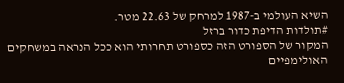השיא העולמי ב-1987 למרחק של 22.63 מטר.
#תולדות הדיפת כדור ברזל
המקור של הספורט הזה כספורט תחרותי הוא ככל הנראה במשחקים האולימפיים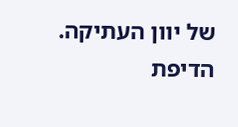של יוון העתיקה. הדיפת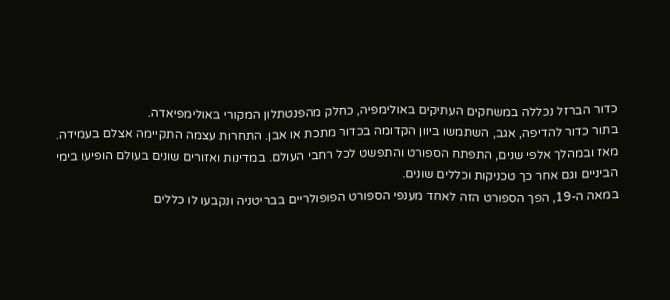כדור הברזל נכללה במשחקים העתיקים באולימפיה, כחלק מהפנטתלון המקורי באולימפיאדה.
בתור כדור להדיפה, אגב, השתמשו ביוון הקדומה בכדור מתכת או אבן. התחרות עצמה התקיימה אצלם בעמידה.
מאז ובמהלך אלפי שנים, התפתח הספורט והתפשט לכל רחבי העולם. במדינות ואזורים שונים בעולם הופיעו בימי הביניים וגם אחר כך טכניקות וכללים שונים.
במאה ה-19, הפך הספורט הזה לאחד מענפי הספורט הפופולריים בבריטניה ונקבעו לו כללים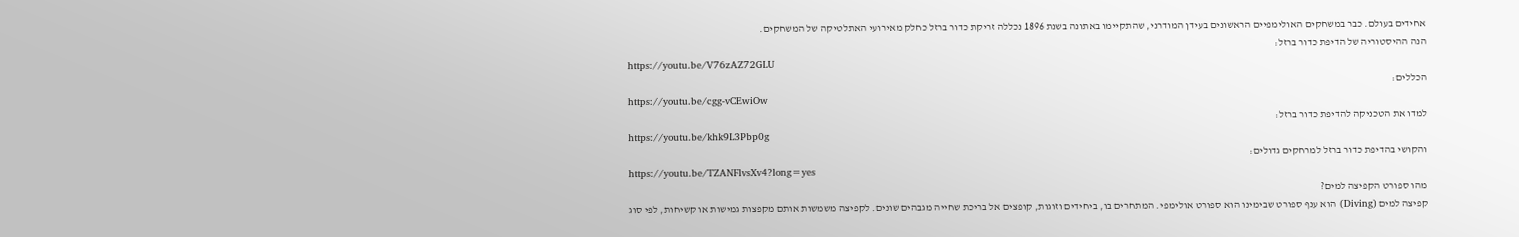אחידים בעולם. כבר במשחקים האולימפיים הראשונים בעידן המודרני, שהתקיימו באתונה בשנת 1896 נכללה זריקת כדור ברזל כחלק מאירועי האתלטיקה של המשחקים.
הנה ההיסטוריה של הדיפת כדור ברזל:
https://youtu.be/V76zAZ72GLU
הכללים:
https://youtu.be/cgg-vCEwiOw
למדו את הטכניקה להדיפת כדור ברזל:
https://youtu.be/khk9L3Pbp0g
והקושי בהדיפת כדור ברזל למרחקים גדולים:
https://youtu.be/TZANFlvsXv4?long=yes
מהו ספורט הקפיצה למים?
קפיצה למים (Diving) הוא ענף ספורט שבימינו הוא ספורט אולימפי. המתחרים בו, ביחידים וזוגות, קופצים אל בריכת שחייה מגבהים שונים. לקפיצה משמשות אותם מקפצות גמישות או קשיחות, לפי סוג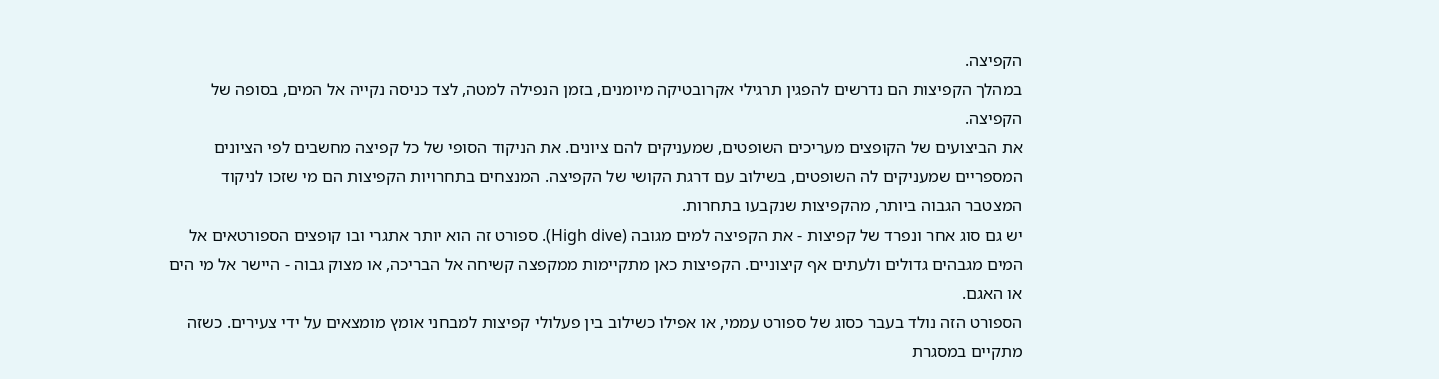הקפיצה.
במהלך הקפיצות הם נדרשים להפגין תרגילי אקרובטיקה מיומנים, בזמן הנפילה למטה, לצד כניסה נקייה אל המים, בסופה של הקפיצה.
את הביצועים של הקופצים מעריכים השופטים, שמעניקים להם ציונים. את הניקוד הסופי של כל קפיצה מחשבים לפי הציונים המספריים שמעניקים לה השופטים, בשילוב עם דרגת הקושי של הקפיצה. המנצחים בתחרויות הקפיצות הם מי שזכו לניקוד המצטבר הגבוה ביותר, מהקפיצות שנקבעו בתחרות.
יש גם סוג אחר ונפרד של קפיצות - את הקפיצה למים מגובה (High dive). ספורט זה הוא יותר אתגרי ובו קופצים הספורטאים אל המים מגבהים גדולים ולעתים אף קיצוניים. הקפיצות כאן מתקיימות ממקפצה קשיחה אל הבריכה, או מצוק גבוה - היישר אל מי הים או האגם.
הספורט הזה נולד בעבר כסוג של ספורט עממי, או אפילו כשילוב בין פעלולי קפיצות למבחני אומץ מומצאים על ידי צעירים. כשזה מתקיים במסגרת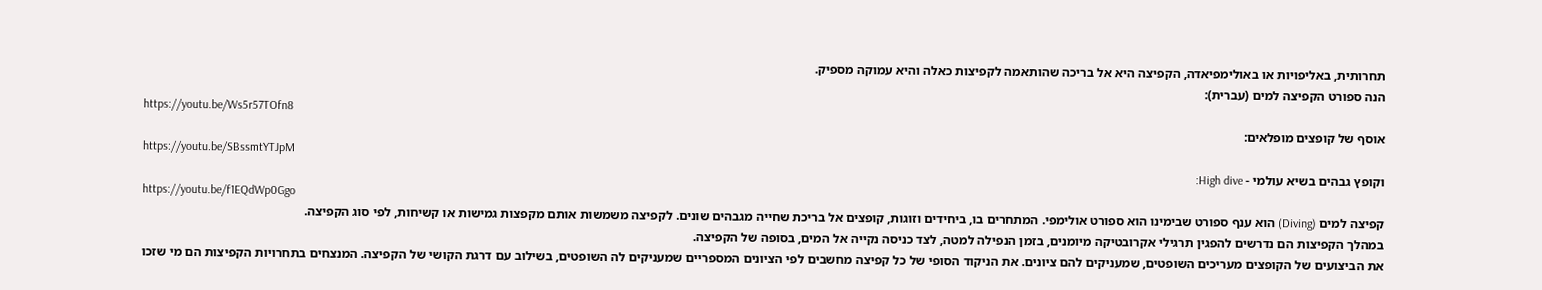תחרותית, באליפויות או באולימפיאדה, הקפיצה היא אל בריכה שהותאמה לקפיצות כאלה והיא עמוקה מספיק.
הנה ספורט הקפיצה למים (עברית):
https://youtu.be/Ws5r57TOfn8
אוסף של קופצים מופלאים:
https://youtu.be/SBssmtYTJpM
וקופץ גבהים בשיא עולמי - High dive:
https://youtu.be/f1EQdWp0Ggo
קפיצה למים (Diving) הוא ענף ספורט שבימינו הוא ספורט אולימפי. המתחרים בו, ביחידים וזוגות, קופצים אל בריכת שחייה מגבהים שונים. לקפיצה משמשות אותם מקפצות גמישות או קשיחות, לפי סוג הקפיצה.
במהלך הקפיצות הם נדרשים להפגין תרגילי אקרובטיקה מיומנים, בזמן הנפילה למטה, לצד כניסה נקייה אל המים, בסופה של הקפיצה.
את הביצועים של הקופצים מעריכים השופטים, שמעניקים להם ציונים. את הניקוד הסופי של כל קפיצה מחשבים לפי הציונים המספריים שמעניקים לה השופטים, בשילוב עם דרגת הקושי של הקפיצה. המנצחים בתחרויות הקפיצות הם מי שזכו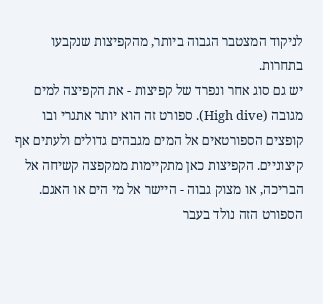לניקוד המצטבר הגבוה ביותר, מהקפיצות שנקבעו בתחרות.
יש גם סוג אחר ונפרד של קפיצות - את הקפיצה למים מגובה (High dive). ספורט זה הוא יותר אתגרי ובו קופצים הספורטאים אל המים מגבהים גדולים ולעתים אף קיצוניים. הקפיצות כאן מתקיימות ממקפצה קשיחה אל הבריכה, או מצוק גבוה - היישר אל מי הים או האגם.
הספורט הזה נולד בעבר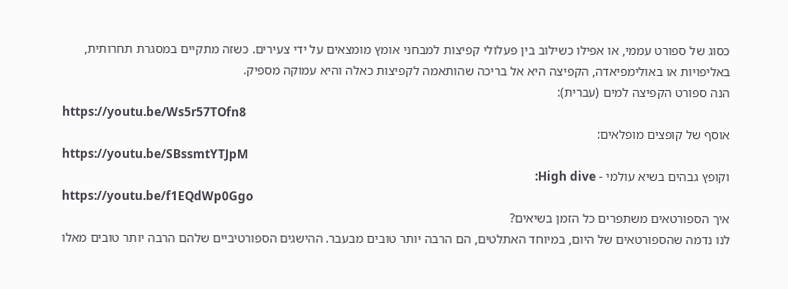כסוג של ספורט עממי, או אפילו כשילוב בין פעלולי קפיצות למבחני אומץ מומצאים על ידי צעירים. כשזה מתקיים במסגרת תחרותית, באליפויות או באולימפיאדה, הקפיצה היא אל בריכה שהותאמה לקפיצות כאלה והיא עמוקה מספיק.
הנה ספורט הקפיצה למים (עברית):
https://youtu.be/Ws5r57TOfn8
אוסף של קופצים מופלאים:
https://youtu.be/SBssmtYTJpM
וקופץ גבהים בשיא עולמי - High dive:
https://youtu.be/f1EQdWp0Ggo
איך הספורטאים משתפרים כל הזמן בשיאים?
לנו נדמה שהספורטאים של היום, במיוחד האתלטים, הם הרבה יותר טובים מבעבר. ההישגים הספורטיביים שלהם הרבה יותר טובים מאלו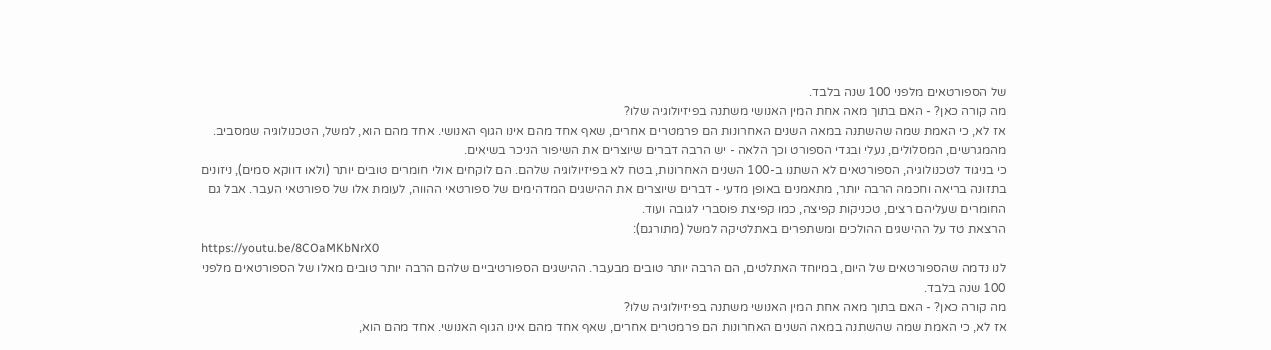של הספורטאים מלפני 100 שנה בלבד.
מה קורה כאן? - האם בתוך מאה אחת המין האנושי משתנה בפיזיולוגיה שלו?
אז לא, כי האמת שמה שהשתנה במאה השנים האחרונות הם פרמטרים אחרים, שאף אחד מהם אינו הגוף האנושי. אחד מהם הוא, למשל, הטכנולוגיה שמסביב. מהמגרשים, המסלולים, נעלי ובגדי הספורט וכך הלאה - יש הרבה דברים שיוצרים את השיפור הניכר בשיאים.
כי בניגוד לטכנולוגיה, הספורטאים לא השתנו ב-100 השנים האחרונות, בטח לא בפיזיולוגיה שלהם. הם לוקחים אולי חומרים טובים יותר (ולאו דווקא סמים), ניזונים בתזונה בריאה וחכמה הרבה יותר, מתאמנים באופן מדעי - דברים שיוצרים את ההישגים המדהימים של ספורטאי ההווה, לעומת אלו של ספורטאי העבר. אבל גם החומרים שעליהם רצים, טכניקות קפיצה, כמו קפיצת פוסברי לגובה ועוד.
הרצאת טד על ההישגים ההולכים ומשתפרים באתלטיקה למשל (מתורגם):
https://youtu.be/8COaMKbNrX0
לנו נדמה שהספורטאים של היום, במיוחד האתלטים, הם הרבה יותר טובים מבעבר. ההישגים הספורטיביים שלהם הרבה יותר טובים מאלו של הספורטאים מלפני 100 שנה בלבד.
מה קורה כאן? - האם בתוך מאה אחת המין האנושי משתנה בפיזיולוגיה שלו?
אז לא, כי האמת שמה שהשתנה במאה השנים האחרונות הם פרמטרים אחרים, שאף אחד מהם אינו הגוף האנושי. אחד מהם הוא,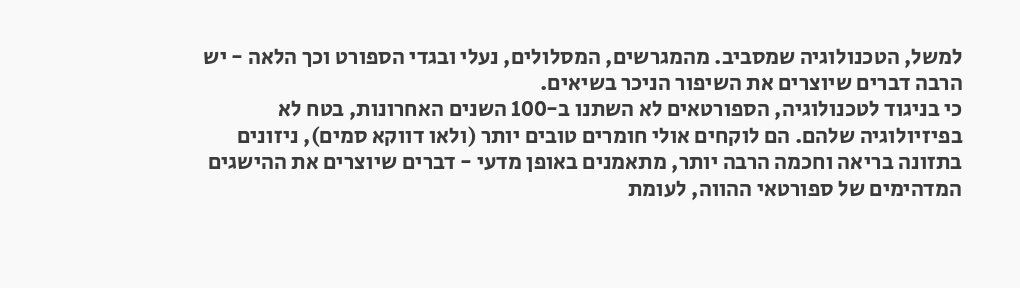למשל, הטכנולוגיה שמסביב. מהמגרשים, המסלולים, נעלי ובגדי הספורט וכך הלאה - יש הרבה דברים שיוצרים את השיפור הניכר בשיאים.
כי בניגוד לטכנולוגיה, הספורטאים לא השתנו ב-100 השנים האחרונות, בטח לא בפיזיולוגיה שלהם. הם לוקחים אולי חומרים טובים יותר (ולאו דווקא סמים), ניזונים בתזונה בריאה וחכמה הרבה יותר, מתאמנים באופן מדעי - דברים שיוצרים את ההישגים המדהימים של ספורטאי ההווה, לעומת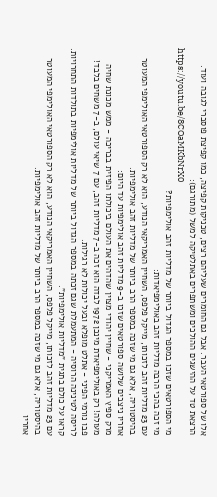אלו של ספורטאי העבר. אבל גם החומרים שעליהם רצים, טכניקות קפיצה, כמו קפיצת פוסברי לגובה ועוד.
הרצאת טד על ההישגים ההולכים ומשתפרים באתלטיקה למשל (מתורגם):
https://youtu.be/8COaMKbNrX0
מי הספורטאים שזכו במספר הגדול ביותר של מדליות זהב אולימפיות?
מי זכה בהכי הרבה מדליות זהב באולימפיאדות:
עם 23 מדליות זהב לזכותו, מייקל פלפס, השחיין האמריקאי הנודע, הוא לא רק הספורטאי האולימפי המעוטר בהיסטוריה, אלא גם מי שזכה במספר הרב ביותר של מדליות זהב אולימפיות.
אחריו ניצבים שלושה ספורטאים שזכו ב-9 מדליות זהב אולימפיות עד היום:
מרק ספיץ האמריקני - שחיין יהודי מצוין שהדהים את העולם ביכולתו הפיזית בבריכה - ממש מכונת שחיה מעולה! רק באולימפיאדת מינכן 1972 לבדה הוא זכה ב-7 מדליות זהב, עם 7 שיאי עולם, ב-7 משחים בלבד!
פבו נורמי הפיני - אתלט מופלא ובעל יכולות לא רגילות.
לריסה לטינינה הרוסיה - המתעמלת שגם זכתה במספר הגדול ביותר של מדליות אולימפיות בתולדות התחרויות.
קראו על כולם בתגית "מדליות אולימפיות".
עם 23 מדליות זהב לזכותו, מייקל פלפס, השחיין האמריקאי הנודע, הוא לא רק הספורטאי האולימפי המעוטר בהיסטוריה, אלא גם מי שזכה במספר הרב ביותר של מדליות זהב אולימפיות.
אחריו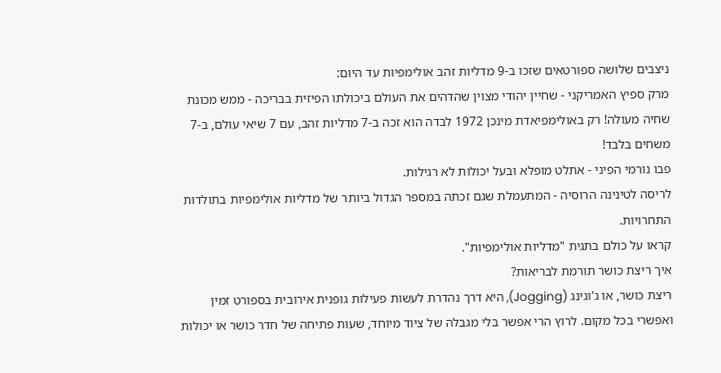ניצבים שלושה ספורטאים שזכו ב-9 מדליות זהב אולימפיות עד היום:
מרק ספיץ האמריקני - שחיין יהודי מצוין שהדהים את העולם ביכולתו הפיזית בבריכה - ממש מכונת שחיה מעולה! רק באולימפיאדת מינכן 1972 לבדה הוא זכה ב-7 מדליות זהב, עם 7 שיאי עולם, ב-7 משחים בלבד!
פבו נורמי הפיני - אתלט מופלא ובעל יכולות לא רגילות.
לריסה לטינינה הרוסיה - המתעמלת שגם זכתה במספר הגדול ביותר של מדליות אולימפיות בתולדות התחרויות.
קראו על כולם בתגית "מדליות אולימפיות".
איך ריצת כושר תורמת לבריאות?
ריצת כושר, או ג'וגינג (Jogging), היא דרך נהדרת לעשות פעילות גופנית אירובית בספורט זמין ואפשרי בכל מקום. לרוץ הרי אפשר בלי מגבלה של ציוד מיוחד, שעות פתיחה של חדר כושר או יכולות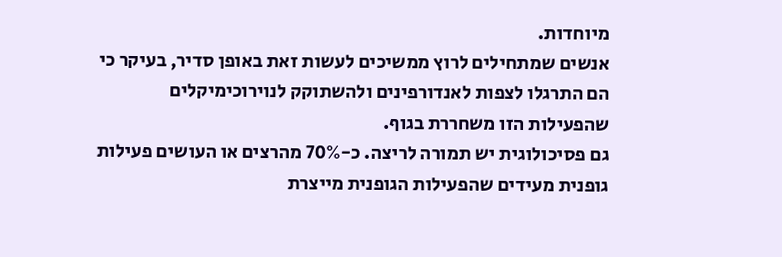מיוחדות.
אנשים שמתחילים לרוץ ממשיכים לעשות זאת באופן סדיר, בעיקר כי הם התרגלו לצפות לאנדורפינים ולהשתוקק לנוירוכימיקלים שהפעילות הזו משחררת בגוף.
גם פסיכולוגית יש תמורה לריצה. כ-70% מהרצים או העושים פעילות גופנית מעידים שהפעילות הגופנית מייצרת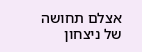אצלם תחושה של ניצחון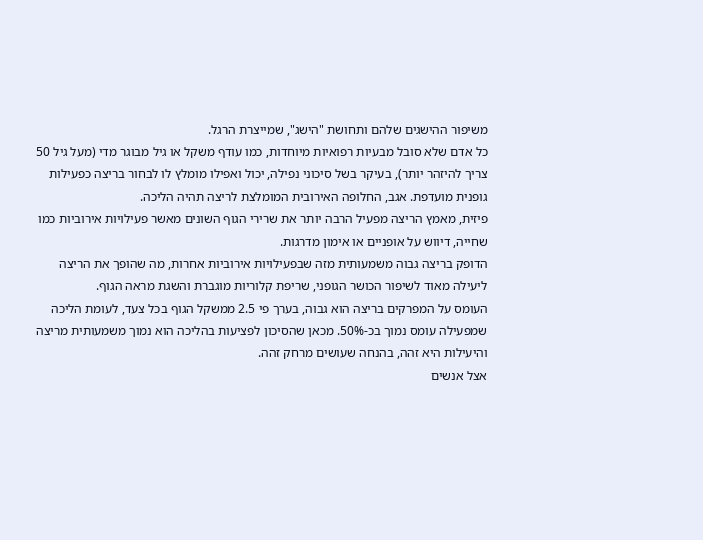משיפור ההישגים שלהם ותחושת "הישג", שמייצרת הרגל.
כל אדם שלא סובל מבעיות רפואיות מיוחדות, כמו עודף משקל או גיל מבוגר מדי (מעל גיל 50 צריך להיזהר יותר), בעיקר בשל סיכוני נפילה, יכול ואפילו מומלץ לו לבחור בריצה כפעילות גופנית מועדפת. אגב, החלופה האירובית המומלצת לריצה תהיה הליכה.
פיזית, מאמץ הריצה מפעיל הרבה יותר את שרירי הגוף השונים מאשר פעילויות אירוביות כמו שחייה, דיווש על אופניים או אימון מדרגות.
הדופק בריצה גבוה משמעותית מזה שבפעילויות אירוביות אחרות, מה שהופך את הריצה ליעילה מאוד לשיפור הכושר הגופני, שריפת קלוריות מוגברת והשגת מראה הגוף.
העומס על המפרקים בריצה הוא גבוה, בערך פי 2.5 ממשקל הגוף בכל צעד, לעומת הליכה שמפעילה עומס נמוך בכ-50%. מכאן שהסיכון לפציעות בהליכה הוא נמוך משמעותית מריצה והיעילות היא זהה, בהנחה שעושים מרחק זהה.
אצל אנשים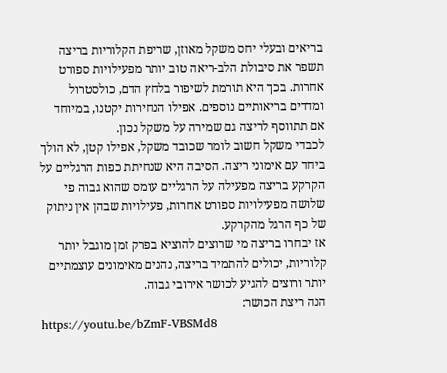בריאים ובעלי יחס משקל מאוזן, שריפת הקלוריות בריצה תשפר את סיבולת הלב-ריאה טוב יותר מפעילויות ספורט אחרות. בכך היא תורמת לשיפור בלחץ הדם, כולסטרול ומדדים בריאותיים נוספים. אפילו הנחירות יקטנו, במיוחד אם תתווסף לריצה גם שמירה על משקל נכון.
לכבדי משקל חשוב לומר שכובד משקל, אפילו קטן, לא הולך ביחד עם אימוני ריצה. הסיבה היא שנחיתת כפות הרגליים על הקרקע בריצה מפעילה על הרגליים עומס שהוא גבוה פי שלושה מפעילויות ספורט אחרות, פעילויות שבהן אין ניתוק של כף הרגל מהקרקע.
אז יבחרו בריצה מי שרוצים להוציא בפרק זמן מוגבל יותר קלוריות, יכולים להתמיד בריצה, נהנים מאימונים עוצמתיים יותר ורוצים להגיע לכושר אירובי גבוה.
הנה ריצת הכושר:
https://youtu.be/bZmF-VBSMd8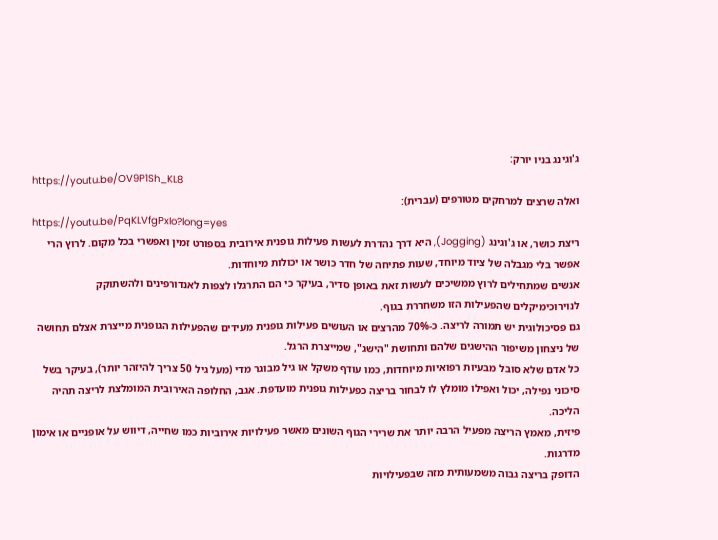ג'וגינג בניו יורק:
https://youtu.be/OV9P1Sh_KL8
ואלה שרצים למרחקים מטורפים (עברית):
https://youtu.be/PqKLVfgPxIo?long=yes
ריצת כושר, או ג'וגינג (Jogging), היא דרך נהדרת לעשות פעילות גופנית אירובית בספורט זמין ואפשרי בכל מקום. לרוץ הרי אפשר בלי מגבלה של ציוד מיוחד, שעות פתיחה של חדר כושר או יכולות מיוחדות.
אנשים שמתחילים לרוץ ממשיכים לעשות זאת באופן סדיר, בעיקר כי הם התרגלו לצפות לאנדורפינים ולהשתוקק לנוירוכימיקלים שהפעילות הזו משחררת בגוף.
גם פסיכולוגית יש תמורה לריצה. כ-70% מהרצים או העושים פעילות גופנית מעידים שהפעילות הגופנית מייצרת אצלם תחושה של ניצחון משיפור ההישגים שלהם ותחושת "הישג", שמייצרת הרגל.
כל אדם שלא סובל מבעיות רפואיות מיוחדות, כמו עודף משקל או גיל מבוגר מדי (מעל גיל 50 צריך להיזהר יותר), בעיקר בשל סיכוני נפילה, יכול ואפילו מומלץ לו לבחור בריצה כפעילות גופנית מועדפת. אגב, החלופה האירובית המומלצת לריצה תהיה הליכה.
פיזית, מאמץ הריצה מפעיל הרבה יותר את שרירי הגוף השונים מאשר פעילויות אירוביות כמו שחייה, דיווש על אופניים או אימון מדרגות.
הדופק בריצה גבוה משמעותית מזה שבפעילויות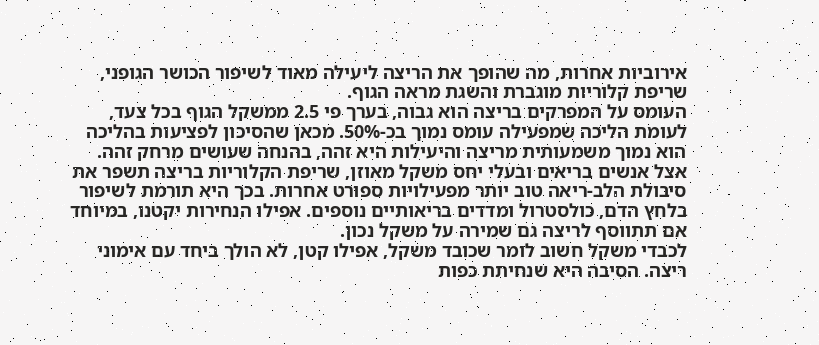אירוביות אחרות, מה שהופך את הריצה ליעילה מאוד לשיפור הכושר הגופני, שריפת קלוריות מוגברת והשגת מראה הגוף.
העומס על המפרקים בריצה הוא גבוה, בערך פי 2.5 ממשקל הגוף בכל צעד, לעומת הליכה שמפעילה עומס נמוך בכ-50%. מכאן שהסיכון לפציעות בהליכה הוא נמוך משמעותית מריצה והיעילות היא זהה, בהנחה שעושים מרחק זהה.
אצל אנשים בריאים ובעלי יחס משקל מאוזן, שריפת הקלוריות בריצה תשפר את סיבולת הלב-ריאה טוב יותר מפעילויות ספורט אחרות. בכך היא תורמת לשיפור בלחץ הדם, כולסטרול ומדדים בריאותיים נוספים. אפילו הנחירות יקטנו, במיוחד אם תתווסף לריצה גם שמירה על משקל נכון.
לכבדי משקל חשוב לומר שכובד משקל, אפילו קטן, לא הולך ביחד עם אימוני ריצה. הסיבה היא שנחיתת כפות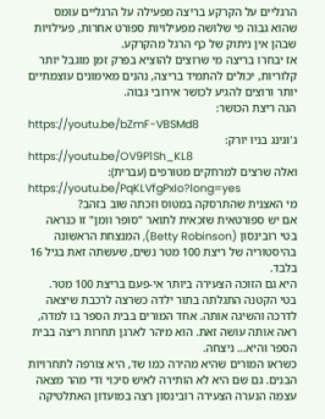הרגליים על הקרקע בריצה מפעילה על הרגליים עומס שהוא גבוה פי שלושה מפעילויות ספורט אחרות, פעילויות שבהן אין ניתוק של כף הרגל מהקרקע.
אז יבחרו בריצה מי שרוצים להוציא בפרק זמן מוגבל יותר קלוריות, יכולים להתמיד בריצה, נהנים מאימונים עוצמתיים יותר ורוצים להגיע לכושר אירובי גבוה.
הנה ריצת הכושר:
https://youtu.be/bZmF-VBSMd8
ג'וגינג בניו יורק:
https://youtu.be/OV9P1Sh_KL8
ואלה שרצים למרחקים מטורפים (עברית):
https://youtu.be/PqKLVfgPxIo?long=yes
מי האצנית שהתרסקה במטוס וזכתה שוב בזהב?
אם יש ספורטאית שזכאית לתואר "סופר וומן" זו כנראה בטי רובינסון (Betty Robinson), המנצחת הראשונה בהיסטוריה של ריצת 100 מטר נשים, שעשתה זאת בגיל 16 בלבד.
היא גם הזוכה הצעירה ביותר אי-פעם בריצת 100 מטר.
בטי הקטנה התגלתה בתור ילדה כשרצה לרכבת שיצאה לדרכה והשיגה אותה. אחד המורים בבית הספר בו למדה, ראה אותה עושה זאת. הוא מיהר לארגן תחרות ריצה בבית הספר והיא... ניצחה.
כשראו המורים שהיא מהירה כמו שד, היא צורפה לתחרויות הבנים. גם שם היא לא הותירה לאיש סיכוי ודי מהר מצאה עצמה הנערה הצעירה רובינסון רצה במועדון האתלטיקה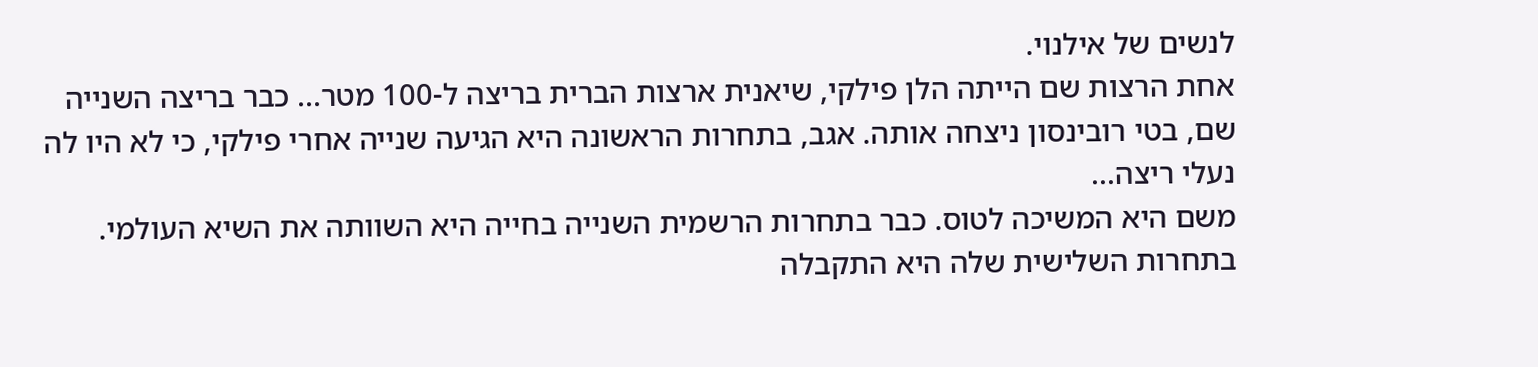לנשים של אילנוי.
אחת הרצות שם הייתה הלן פילקי, שיאנית ארצות הברית בריצה ל-100 מטר... כבר בריצה השנייה שם, בטי רובינסון ניצחה אותה. אגב, בתחרות הראשונה היא הגיעה שנייה אחרי פילקי, כי לא היו לה נעלי ריצה...
משם היא המשיכה לטוס. כבר בתחרות הרשמית השנייה בחייה היא השוותה את השיא העולמי. בתחרות השלישית שלה היא התקבלה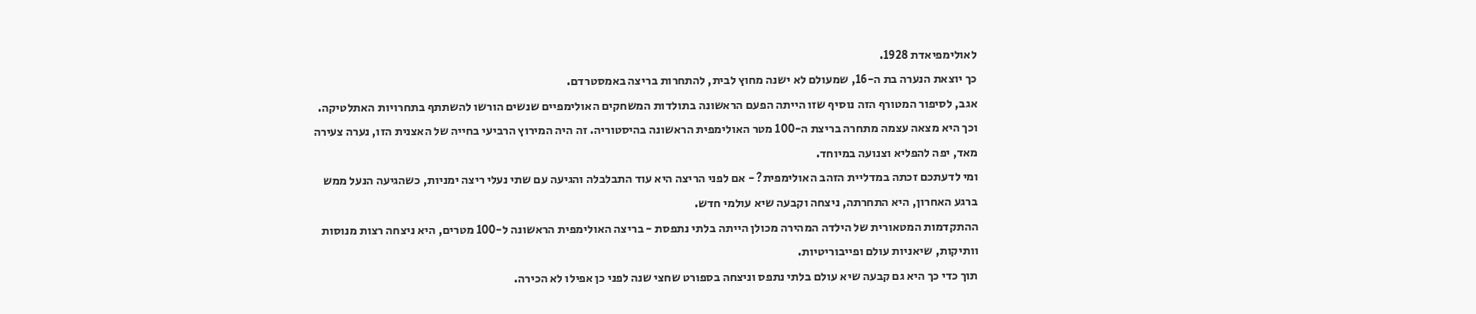לאולימפיאדת 1928.
כך יוצאת הנערה בת ה-16, שמעולם לא ישנה מחוץ לבית, להתחרות בריצה באמסטרדם.
אגב, לסיפור המטורף הזה נוסיף שזו הייתה הפעם הראשונה בתולדות המשחקים האולימפיים שנשים הורשו להשתתף בתחרויות האתלטיקה.
וכך היא מצאה עצמה מתחרה בריצת ה-100 מטר האולימפית הראשונה בהיסטוריה. זה היה המירוץ הרביעי בחייה של האצנית הזו, נערה צעירה מאד, יפה להפליא וצנועה במיוחד.
ומי לדעתכם זכתה במדליית הזהב האולימפית? - אם לפני הריצה היא עוד התבלבלה והגיעה עם שתי נעלי ריצה ימניות, כשהגיעה הנעל ממש ברגע האחרון, היא התחרתה, ניצחה וקבעה שיא עולמי חדש.
ההתקדמות המטאורית של הילדה המהירה מכולן הייתה בלתי נתפסת - בריצה האולימפית הראשונה ל-100 מטרים, היא ניצחה רצות מנוסות וותיקות, שיאניות עולם ופייבוריטיות.
תוך כדי כך היא גם קבעה שיא עולם בלתי נתפס וניצחה בספורט שחצי שנה לפני כן אפילו לא הכירה.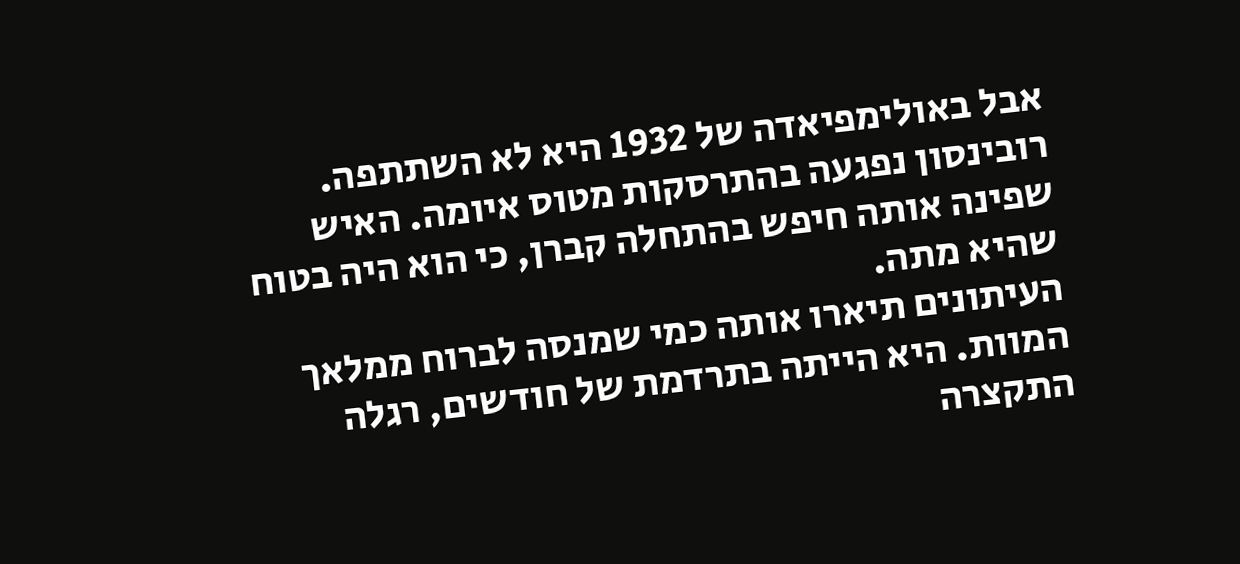אבל באולימפיאדה של 1932 היא לא השתתפה. רובינסון נפגעה בהתרסקות מטוס איומה. האיש שפינה אותה חיפש בהתחלה קברן, כי הוא היה בטוח שהיא מתה.
העיתונים תיארו אותה כמי שמנסה לברוח ממלאך המוות. היא הייתה בתרדמת של חודשים, רגלה התקצרה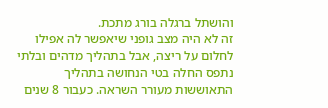והושתל ברגלה בורג מתכת.
זה לא היה מצב גופני שיאפשר לה אפילו לחלום על ריצה, אבל בתהליך מדהים ובלתי נתפס החלה בטי הנחושה בתהליך התאוששות מעורר השראה. כעבור 8 שנים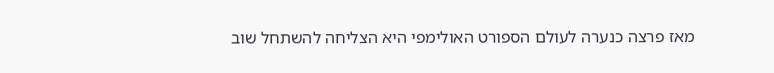מאז פרצה כנערה לעולם הספורט האולימפי היא הצליחה להשתחל שוב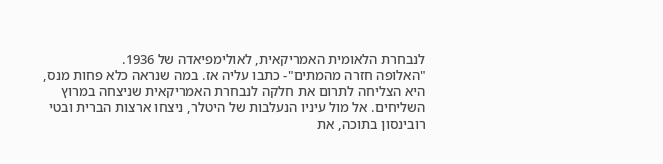לנבחרת הלאומית האמריקאית, לאולימפיאדה של 1936.
"האלופה חזרה מהמתים"- כתבו עליה אז. במה שנראה כלא פחות מנס, היא הצליחה לתרום את חלקה לנבחרת האמריקאית שניצחה במרוץ השליחים. אל מול עיניו הנעלבות של היטלר, ניצחו ארצות הברית ובטי רובינסון בתוכה, את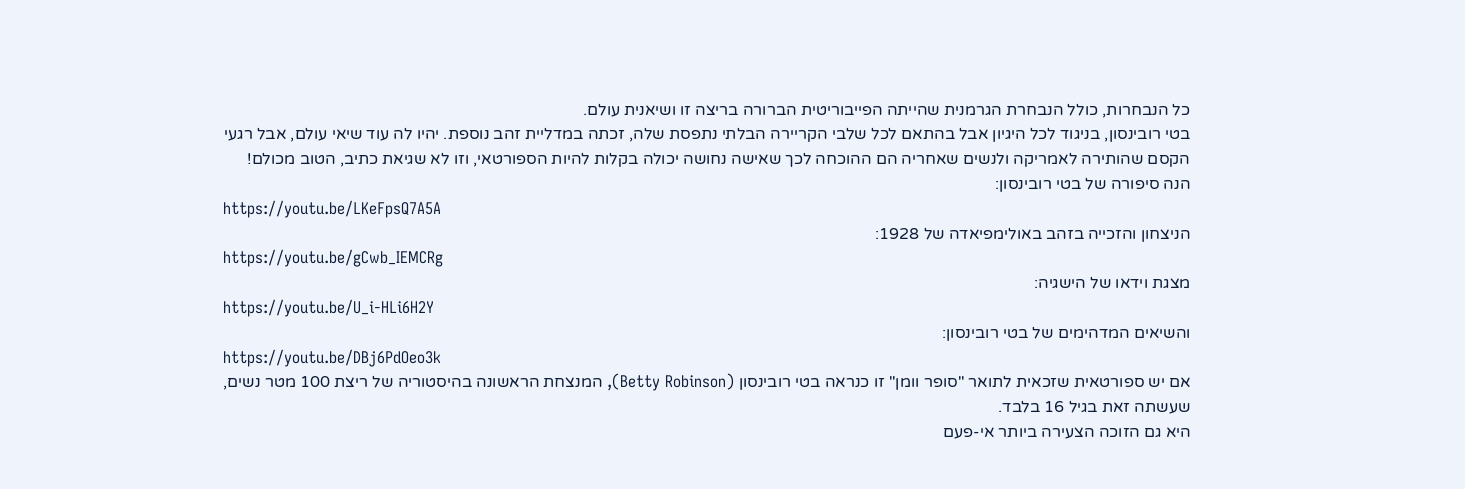כל הנבחרות, כולל הנבחרת הגרמנית שהייתה הפייבוריטית הברורה בריצה זו ושיאנית עולם.
בטי רובינסון, בניגוד לכל היגיון אבל בהתאם לכל שלבי הקריירה הבלתי נתפסת שלה, זכתה במדליית זהב נוספת. יהיו לה עוד שיאי עולם, אבל רגעי הקסם שהותירה לאמריקה ולנשים שאחריה הם ההוכחה לכך שאישה נחושה יכולה בקלות להיות הספורטאי, וזו לא שגיאת כתיב, הטוב מכולם!
הנה סיפורה של בטי רובינסון:
https://youtu.be/LKeFpsQ7A5A
הניצחון והזכייה בזהב באולימפיאדה של 1928:
https://youtu.be/gCwb_IEMCRg
מצגת וידאו של הישגיה:
https://youtu.be/U_i-HLi6H2Y
והשיאים המדהימים של בטי רובינסון:
https://youtu.be/DBj6PdOeo3k
אם יש ספורטאית שזכאית לתואר "סופר וומן" זו כנראה בטי רובינסון (Betty Robinson), המנצחת הראשונה בהיסטוריה של ריצת 100 מטר נשים, שעשתה זאת בגיל 16 בלבד.
היא גם הזוכה הצעירה ביותר אי-פעם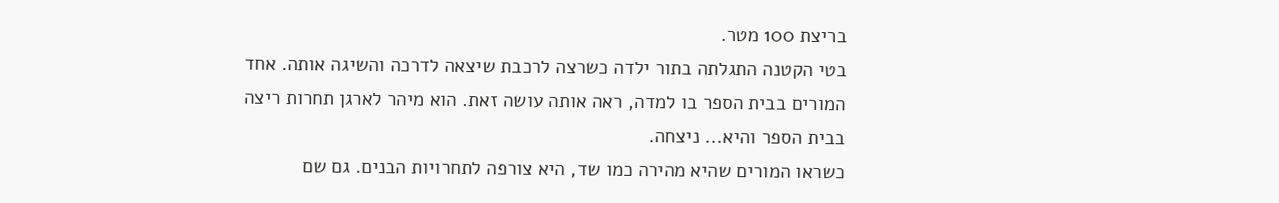בריצת 100 מטר.
בטי הקטנה התגלתה בתור ילדה כשרצה לרכבת שיצאה לדרכה והשיגה אותה. אחד המורים בבית הספר בו למדה, ראה אותה עושה זאת. הוא מיהר לארגן תחרות ריצה בבית הספר והיא... ניצחה.
כשראו המורים שהיא מהירה כמו שד, היא צורפה לתחרויות הבנים. גם שם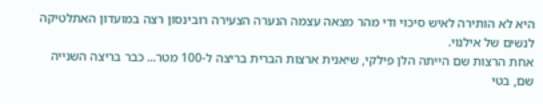היא לא הותירה לאיש סיכוי ודי מהר מצאה עצמה הנערה הצעירה רובינסון רצה במועדון האתלטיקה לנשים של אילנוי.
אחת הרצות שם הייתה הלן פילקי, שיאנית ארצות הברית בריצה ל-100 מטר... כבר בריצה השנייה שם, בטי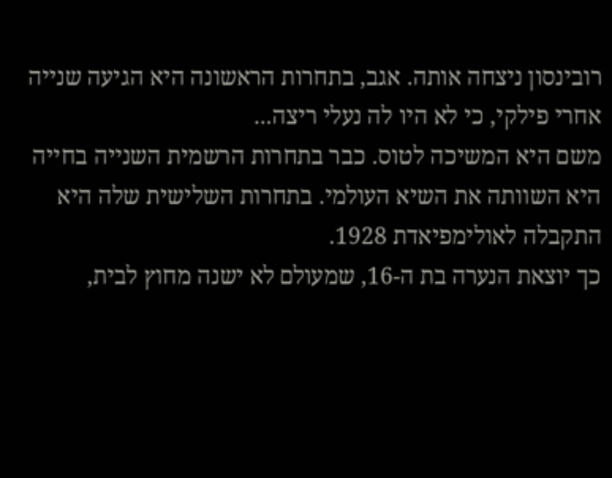רובינסון ניצחה אותה. אגב, בתחרות הראשונה היא הגיעה שנייה אחרי פילקי, כי לא היו לה נעלי ריצה...
משם היא המשיכה לטוס. כבר בתחרות הרשמית השנייה בחייה היא השוותה את השיא העולמי. בתחרות השלישית שלה היא התקבלה לאולימפיאדת 1928.
כך יוצאת הנערה בת ה-16, שמעולם לא ישנה מחוץ לבית,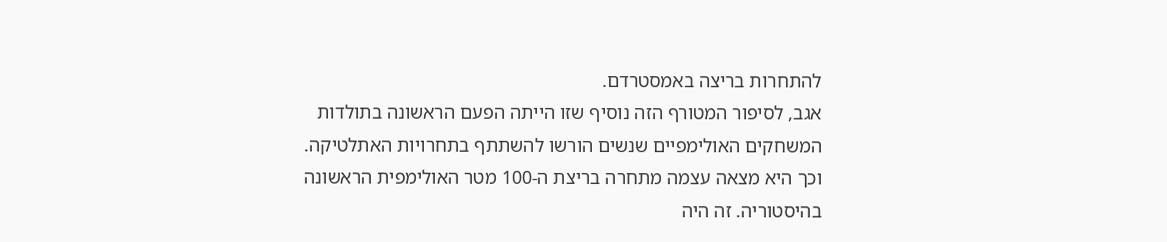להתחרות בריצה באמסטרדם.
אגב, לסיפור המטורף הזה נוסיף שזו הייתה הפעם הראשונה בתולדות המשחקים האולימפיים שנשים הורשו להשתתף בתחרויות האתלטיקה.
וכך היא מצאה עצמה מתחרה בריצת ה-100 מטר האולימפית הראשונה בהיסטוריה. זה היה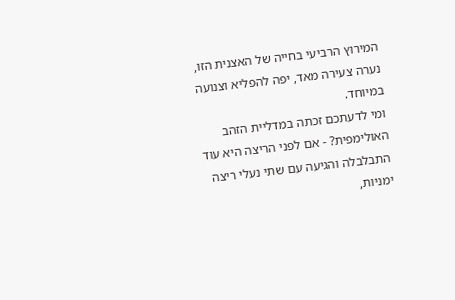המירוץ הרביעי בחייה של האצנית הזו, נערה צעירה מאד, יפה להפליא וצנועה במיוחד.
ומי לדעתכם זכתה במדליית הזהב האולימפית? - אם לפני הריצה היא עוד התבלבלה והגיעה עם שתי נעלי ריצה ימניות,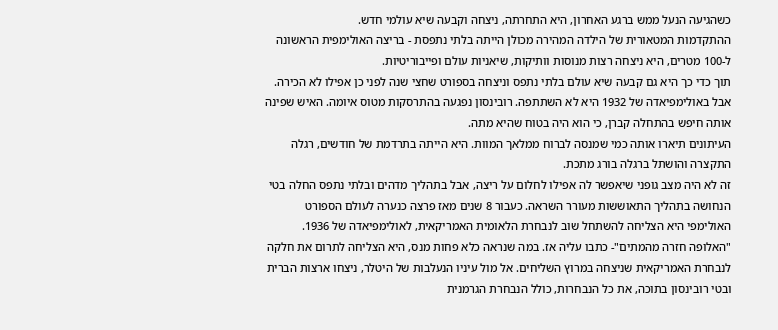כשהגיעה הנעל ממש ברגע האחרון, היא התחרתה, ניצחה וקבעה שיא עולמי חדש.
ההתקדמות המטאורית של הילדה המהירה מכולן הייתה בלתי נתפסת - בריצה האולימפית הראשונה ל-100 מטרים, היא ניצחה רצות מנוסות וותיקות, שיאניות עולם ופייבוריטיות.
תוך כדי כך היא גם קבעה שיא עולם בלתי נתפס וניצחה בספורט שחצי שנה לפני כן אפילו לא הכירה.
אבל באולימפיאדה של 1932 היא לא השתתפה. רובינסון נפגעה בהתרסקות מטוס איומה. האיש שפינה אותה חיפש בהתחלה קברן, כי הוא היה בטוח שהיא מתה.
העיתונים תיארו אותה כמי שמנסה לברוח ממלאך המוות. היא הייתה בתרדמת של חודשים, רגלה התקצרה והושתל ברגלה בורג מתכת.
זה לא היה מצב גופני שיאפשר לה אפילו לחלום על ריצה, אבל בתהליך מדהים ובלתי נתפס החלה בטי הנחושה בתהליך התאוששות מעורר השראה. כעבור 8 שנים מאז פרצה כנערה לעולם הספורט האולימפי היא הצליחה להשתחל שוב לנבחרת הלאומית האמריקאית, לאולימפיאדה של 1936.
"האלופה חזרה מהמתים"- כתבו עליה אז. במה שנראה כלא פחות מנס, היא הצליחה לתרום את חלקה לנבחרת האמריקאית שניצחה במרוץ השליחים. אל מול עיניו הנעלבות של היטלר, ניצחו ארצות הברית ובטי רובינסון בתוכה, את כל הנבחרות, כולל הנבחרת הגרמנית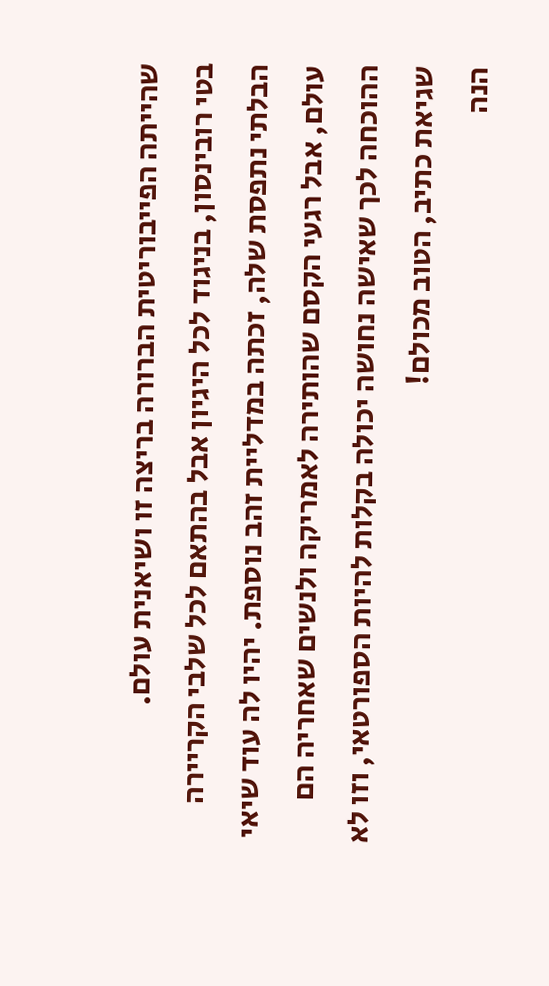שהייתה הפייבוריטית הברורה בריצה זו ושיאנית עולם.
בטי רובינסון, בניגוד לכל היגיון אבל בהתאם לכל שלבי הקריירה הבלתי נתפסת שלה, זכתה במדליית זהב נוספת. יהיו לה עוד שיאי עולם, אבל רגעי הקסם שהותירה לאמריקה ולנשים שאחריה הם ההוכחה לכך שאישה נחושה יכולה בקלות להיות הספורטאי, וזו לא שגיאת כתיב, הטוב מכולם!
הנה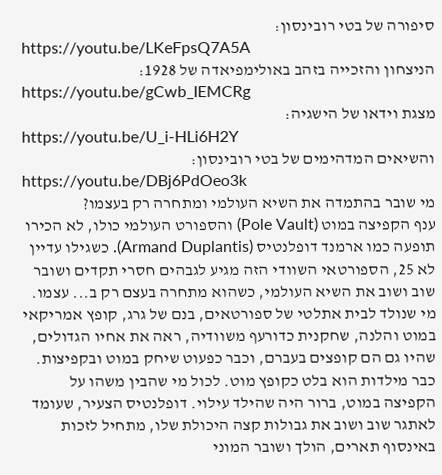סיפורה של בטי רובינסון:
https://youtu.be/LKeFpsQ7A5A
הניצחון והזכייה בזהב באולימפיאדה של 1928:
https://youtu.be/gCwb_IEMCRg
מצגת וידאו של הישגיה:
https://youtu.be/U_i-HLi6H2Y
והשיאים המדהימים של בטי רובינסון:
https://youtu.be/DBj6PdOeo3k
מי שובר בהתמדה את השיא העולמי ומתחרה רק בעצמו?
ענף הקפיצה במוט (Pole Vault) והספורט העולמי כולו, לא הכירו תופעה כמו ארמנד דופלנטיס (Armand Duplantis). כשגילו עדיין לא 25, הספורטאי השוודי הזה מגיע לגבהים חסרי תקדים ושובר שוב ושוב את השיא העולמי, כשהוא מתחרה בעצם רק ב... עצמו.
מי שנולד לבית אתלטי של ספורטאים, בנם של גרג, קופץ אמריקאי במוט והלנה, שחקנית כדורעף משוודיה, ראה את אחיו הגדולים, שהיו גם הם קופצים בעברם, וכבר כפעוט שיחק במוט ובקפיצות.
כבר מילדות הוא בלט כקופץ מוט. לכול מי שהבין משהו על הקפיצה במוט, ברור היה שהילד עילוי. דופלנטיס הצעיר, שעומד לאתגר שוב ושוב את גבולות קצה היכולת שלו, מתחיל לזכות באינסוף תארים, הולך ושובר המוני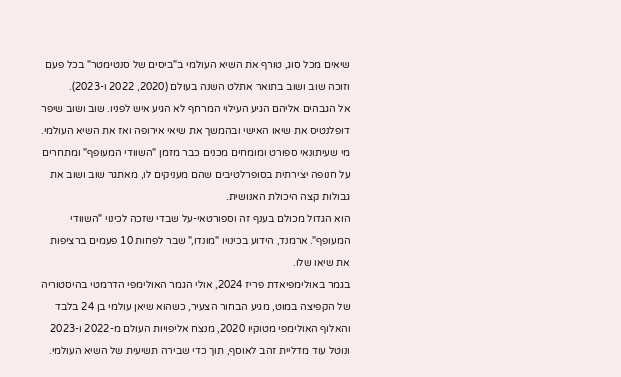שיאים מכל סוג, טורף את השיא העולמי ב"ביסים של סנטימטר" בכל פעם וזוכה שוב ושוב בתואר אתלט השנה בעולם (2020, 2022 ו-2023).
אל הגבהים אליהם הגיע העילוי המרחף לא הגיע איש לפניו. שוב ושוב שיפר דופלנטיס את שיאו האישי ובהמשך את שיאי אירופה ואז את השיא העולמי. מי שעיתונאי ספורט ומומחים מכנים כבר מזמן "השוודי המעופף" ומתחרים על חנופה יצירתית בסופרלטיבים שהם מעניקים לו, מאתגר שוב ושוב את גבולות קצה היכולת האנושית.
הוא הגדול מכולם בענף זה וספורטאי-על שבדי שזכה לכינוי "השוודי המעופף". ארמנד, הידוע בכינויו "מונדו," שבר לפחות 10 פעמים ברציפות את שיאו שלו.
בגמר באולימפיאדת פריז 2024, אולי הגמר האולימפי הדרמטי בהיסטוריה של הקפיצה במוט, מגיע הבחור הצעיר, כשהוא שיאן עולמי בן 24 בלבד והאלוף האולימפי מטוקיו 2020, מנצח אליפויות העולם מ-2022 ו-2023 ונוטל עוד מדליית זהב לאוסף, תוך כדי שבירה תשיעית של השיא העולמי.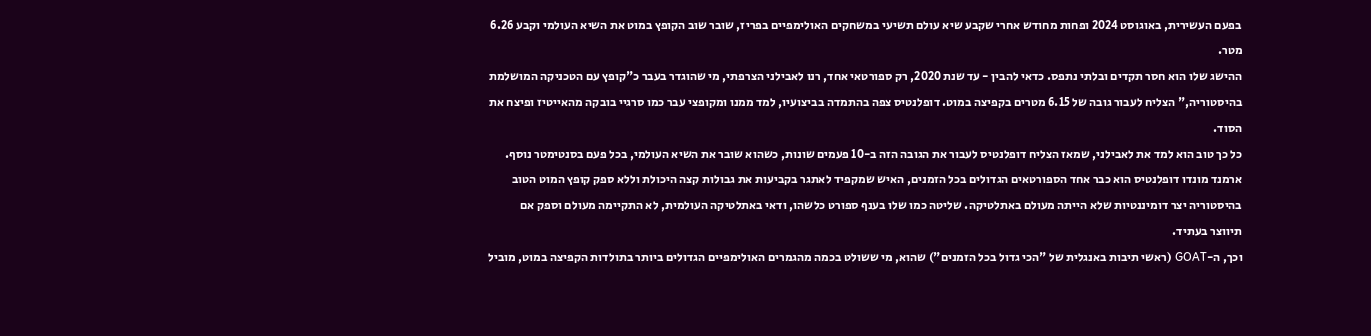בפעם העשירית, באוגוסט 2024 ופחות מחודש אחרי שקבע שיא עולם תשיעי במשחקים האולימפיים בפריז, שובר שוב הקופץ במוט את השיא העולמי וקבע 6.26 מטר.
ההישג שלו הוא חסר תקדים ובלתי נתפס. כדאי להבין - עד שנת 2020, רק ספורטאי אחד, רנו לאבילני הצרפתי, מי שהוגדר בעבר כ"קופץ עם הטכניקה המושלמת בהיסטוריה," הצליח לעבור גובה של 6.15 מטרים בקפיצה במוט. דופלנטיס צפה בהתמדה בביצועיו, למד ממנו ומקופצי עבר כמו סרגיי בובקה מהאייטיז ופיצח את הסוד.
כל כך טוב הוא למד את לאבילני, שמאז הצליח דופלנטיס לעבור את הגובה הזה ב-10 פעמים שונות, כשהוא שובר את השיא העולמי, בכל פעם בסנטימטר נוסף.
ארמנד מונדו דופלנטיס הוא כבר אחד הספורטאים הגדולים בכל הזמנים, האיש שמקפיד לאתגר בקביעות את גבולות קצה היכולת וללא ספק קופץ המוט הטוב בהיסטוריה יצר דומיננטיות שלא הייתה מעולם באתלטיקה. שליטה כמו שלו בענף ספורט כלשהו, ודאי באתלטיקה העולמית, לא התקיימה מעולם וספק אם תיווצר בעתיד.
וכך, ה-GOAT (ראשי תיבות באנגלית של "הכי גדול בכל הזמנים") שהוא, מי ששולט בכמה מהגמרים האולימפיים הגדולים ביותר בתולדות הקפיצה במוט, מוביל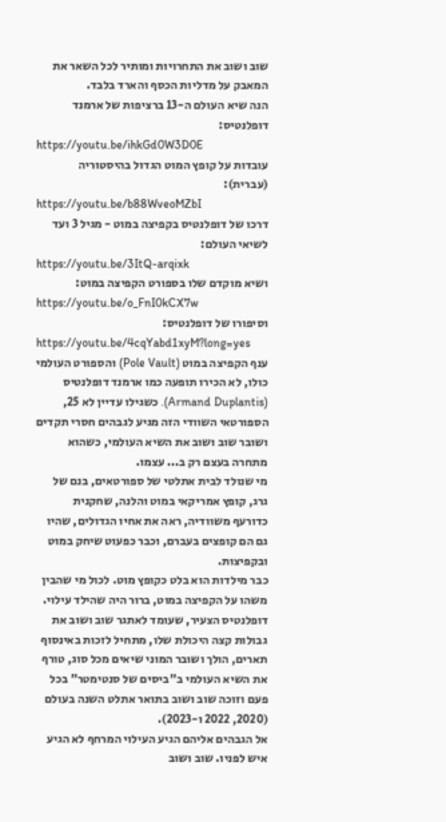שוב ושוב את התחרויות ומותיר לכל השאר את המאבק על מדליות הכסף והארד בלבד.
הנה שיא העולם ה-13 ברציפות של ארמנד דופלנטיס:
https://youtu.be/ihkGd0W3D0E
עובדות על קופץ המוט הגדול בהיסטוריה (עברית):
https://youtu.be/b88WveoMZbI
דרכו של דופלנטיס בקפיצה במוט - מגיל 3 ועד לשיאי העולם:
https://youtu.be/3ItQ-arqixk
ושיא מוקדם שלו בספורט הקפיצה במוט:
https://youtu.be/o_FnI0kCX7w
וסיפורו של דופלנטיס:
https://youtu.be/4cqYabd1xyM?long=yes
ענף הקפיצה במוט (Pole Vault) והספורט העולמי כולו, לא הכירו תופעה כמו ארמנד דופלנטיס (Armand Duplantis). כשגילו עדיין לא 25, הספורטאי השוודי הזה מגיע לגבהים חסרי תקדים ושובר שוב ושוב את השיא העולמי, כשהוא מתחרה בעצם רק ב... עצמו.
מי שנולד לבית אתלטי של ספורטאים, בנם של גרג, קופץ אמריקאי במוט והלנה, שחקנית כדורעף משוודיה, ראה את אחיו הגדולים, שהיו גם הם קופצים בעברם, וכבר כפעוט שיחק במוט ובקפיצות.
כבר מילדות הוא בלט כקופץ מוט. לכול מי שהבין משהו על הקפיצה במוט, ברור היה שהילד עילוי. דופלנטיס הצעיר, שעומד לאתגר שוב ושוב את גבולות קצה היכולת שלו, מתחיל לזכות באינסוף תארים, הולך ושובר המוני שיאים מכל סוג, טורף את השיא העולמי ב"ביסים של סנטימטר" בכל פעם וזוכה שוב ושוב בתואר אתלט השנה בעולם (2020, 2022 ו-2023).
אל הגבהים אליהם הגיע העילוי המרחף לא הגיע איש לפניו. שוב ושוב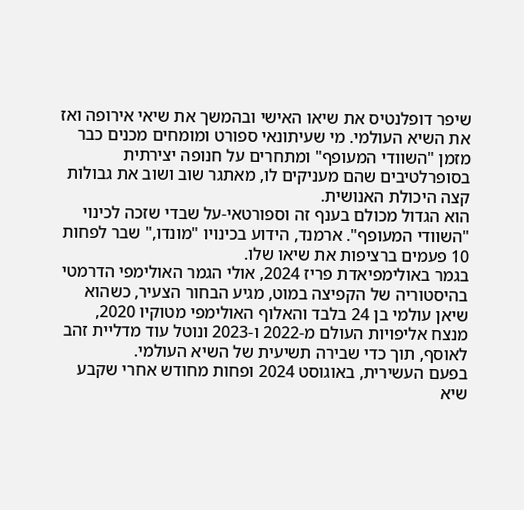שיפר דופלנטיס את שיאו האישי ובהמשך את שיאי אירופה ואז את השיא העולמי. מי שעיתונאי ספורט ומומחים מכנים כבר מזמן "השוודי המעופף" ומתחרים על חנופה יצירתית בסופרלטיבים שהם מעניקים לו, מאתגר שוב ושוב את גבולות קצה היכולת האנושית.
הוא הגדול מכולם בענף זה וספורטאי-על שבדי שזכה לכינוי "השוודי המעופף". ארמנד, הידוע בכינויו "מונדו," שבר לפחות 10 פעמים ברציפות את שיאו שלו.
בגמר באולימפיאדת פריז 2024, אולי הגמר האולימפי הדרמטי בהיסטוריה של הקפיצה במוט, מגיע הבחור הצעיר, כשהוא שיאן עולמי בן 24 בלבד והאלוף האולימפי מטוקיו 2020, מנצח אליפויות העולם מ-2022 ו-2023 ונוטל עוד מדליית זהב לאוסף, תוך כדי שבירה תשיעית של השיא העולמי.
בפעם העשירית, באוגוסט 2024 ופחות מחודש אחרי שקבע שיא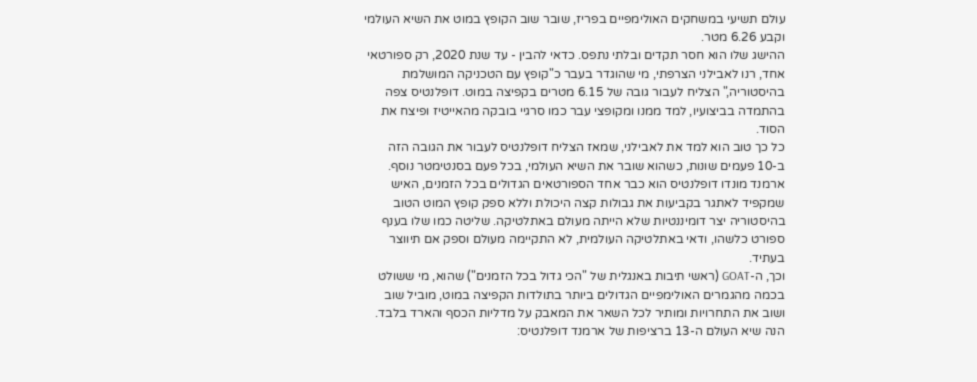עולם תשיעי במשחקים האולימפיים בפריז, שובר שוב הקופץ במוט את השיא העולמי וקבע 6.26 מטר.
ההישג שלו הוא חסר תקדים ובלתי נתפס. כדאי להבין - עד שנת 2020, רק ספורטאי אחד, רנו לאבילני הצרפתי, מי שהוגדר בעבר כ"קופץ עם הטכניקה המושלמת בהיסטוריה," הצליח לעבור גובה של 6.15 מטרים בקפיצה במוט. דופלנטיס צפה בהתמדה בביצועיו, למד ממנו ומקופצי עבר כמו סרגיי בובקה מהאייטיז ופיצח את הסוד.
כל כך טוב הוא למד את לאבילני, שמאז הצליח דופלנטיס לעבור את הגובה הזה ב-10 פעמים שונות, כשהוא שובר את השיא העולמי, בכל פעם בסנטימטר נוסף.
ארמנד מונדו דופלנטיס הוא כבר אחד הספורטאים הגדולים בכל הזמנים, האיש שמקפיד לאתגר בקביעות את גבולות קצה היכולת וללא ספק קופץ המוט הטוב בהיסטוריה יצר דומיננטיות שלא הייתה מעולם באתלטיקה. שליטה כמו שלו בענף ספורט כלשהו, ודאי באתלטיקה העולמית, לא התקיימה מעולם וספק אם תיווצר בעתיד.
וכך, ה-GOAT (ראשי תיבות באנגלית של "הכי גדול בכל הזמנים") שהוא, מי ששולט בכמה מהגמרים האולימפיים הגדולים ביותר בתולדות הקפיצה במוט, מוביל שוב ושוב את התחרויות ומותיר לכל השאר את המאבק על מדליות הכסף והארד בלבד.
הנה שיא העולם ה-13 ברציפות של ארמנד דופלנטיס: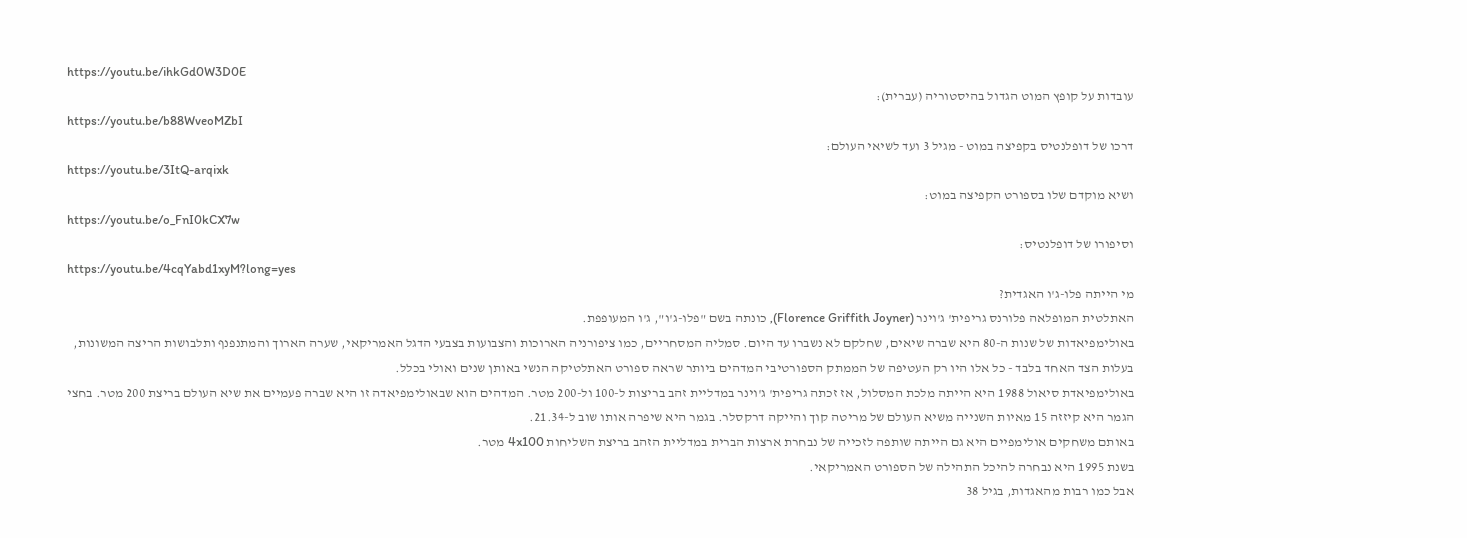https://youtu.be/ihkGd0W3D0E
עובדות על קופץ המוט הגדול בהיסטוריה (עברית):
https://youtu.be/b88WveoMZbI
דרכו של דופלנטיס בקפיצה במוט - מגיל 3 ועד לשיאי העולם:
https://youtu.be/3ItQ-arqixk
ושיא מוקדם שלו בספורט הקפיצה במוט:
https://youtu.be/o_FnI0kCX7w
וסיפורו של דופלנטיס:
https://youtu.be/4cqYabd1xyM?long=yes
מי הייתה פלו-ג'ו האגדית?
האתלטית המופלאה פלורנס גריפית' ג'וינר (Florence Griffith Joyner), כונתה בשם "פלו-ג'ו", ג'ו המעופפת.
באולימפיאדות של שנות ה-80 היא שברה שיאים, שחלקם לא נשברו עד היום. סמליה המסחריים, כמו ציפורניה הארוכות והצבועות בצבעי הדגל האמריקאי, שערה הארוך והמתנפנף ותלבושות הריצה המשונות, בעלות הצד האחד בלבד - כל אלו היו רק העטיפה של הממתק הספורטיבי המדהים ביותר שראה ספורט האתלטיקה הנשי באותן שנים ואולי בכלל.
באולימפיאדת סיאול 1988 היא הייתה מלכת המסלול, אז זכתה גריפית' ג'וינר במדליית זהב בריצות ל-100 ול-200 מטר. המדהים הוא שבאולימפיאדה זו היא שברה פעמיים את שיא העולם בריצת 200 מטר. בחצי הגמר היא קיזזה 15 מאיות השנייה משיא העולם של מריטה קוך והייקה דרקסלר. בגמר היא שיפרה אותו שוב ל-21.34.
באותם משחקים אולימפיים היא גם הייתה שותפה לזכייה של נבחרת ארצות הברית במדליית הזהב בריצת השליחות 4x100 מטר.
בשנת 1995 היא נבחרה להיכל התהילה של הספורט האמריקאי.
אבל כמו רבות מהאגדות, בגיל 38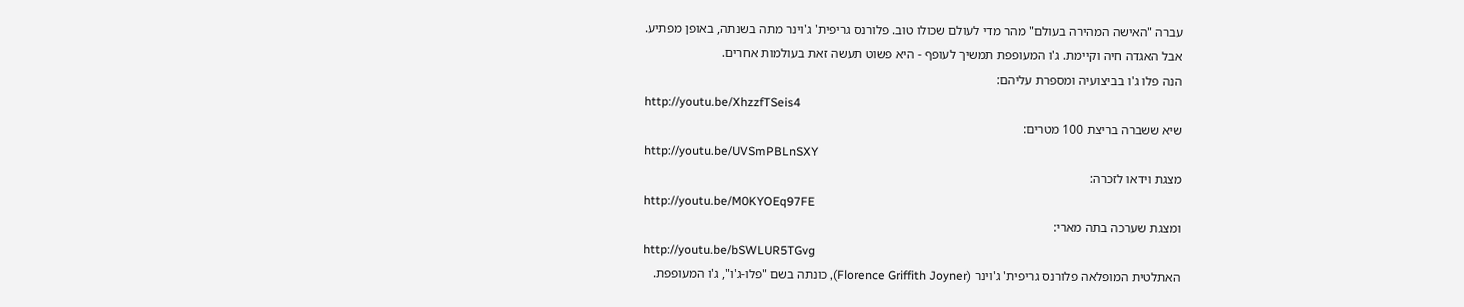עברה "האישה המהירה בעולם" מהר מדי לעולם שכולו טוב. פלורנס גריפית' ג'וינר מתה בשנתה, באופן מפתיע.
אבל האגדה חיה וקיימת. ג'ו המעופפת תמשיך לעופף - היא פשוט תעשה זאת בעולמות אחרים.
הנה פלו ג'ו בביצועיה ומספרת עליהם:
http://youtu.be/XhzzfTSeis4
שיא ששברה בריצת 100 מטרים:
http://youtu.be/UVSmPBLnSXY
מצגת וידאו לזכרה:
http://youtu.be/M0KYOEq97FE
ומצגת שערכה בתה מארי:
http://youtu.be/bSWLUR5TGvg
האתלטית המופלאה פלורנס גריפית' ג'וינר (Florence Griffith Joyner), כונתה בשם "פלו-ג'ו", ג'ו המעופפת.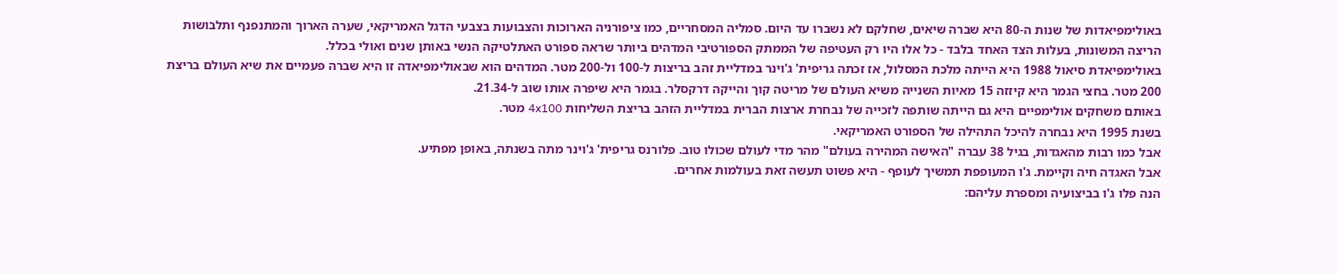באולימפיאדות של שנות ה-80 היא שברה שיאים, שחלקם לא נשברו עד היום. סמליה המסחריים, כמו ציפורניה הארוכות והצבועות בצבעי הדגל האמריקאי, שערה הארוך והמתנפנף ותלבושות הריצה המשונות, בעלות הצד האחד בלבד - כל אלו היו רק העטיפה של הממתק הספורטיבי המדהים ביותר שראה ספורט האתלטיקה הנשי באותן שנים ואולי בכלל.
באולימפיאדת סיאול 1988 היא הייתה מלכת המסלול, אז זכתה גריפית' ג'וינר במדליית זהב בריצות ל-100 ול-200 מטר. המדהים הוא שבאולימפיאדה זו היא שברה פעמיים את שיא העולם בריצת 200 מטר. בחצי הגמר היא קיזזה 15 מאיות השנייה משיא העולם של מריטה קוך והייקה דרקסלר. בגמר היא שיפרה אותו שוב ל-21.34.
באותם משחקים אולימפיים היא גם הייתה שותפה לזכייה של נבחרת ארצות הברית במדליית הזהב בריצת השליחות 4x100 מטר.
בשנת 1995 היא נבחרה להיכל התהילה של הספורט האמריקאי.
אבל כמו רבות מהאגדות, בגיל 38 עברה "האישה המהירה בעולם" מהר מדי לעולם שכולו טוב. פלורנס גריפית' ג'וינר מתה בשנתה, באופן מפתיע.
אבל האגדה חיה וקיימת. ג'ו המעופפת תמשיך לעופף - היא פשוט תעשה זאת בעולמות אחרים.
הנה פלו ג'ו בביצועיה ומספרת עליהם: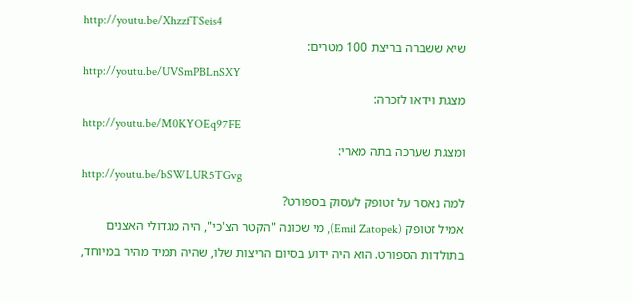http://youtu.be/XhzzfTSeis4
שיא ששברה בריצת 100 מטרים:
http://youtu.be/UVSmPBLnSXY
מצגת וידאו לזכרה:
http://youtu.be/M0KYOEq97FE
ומצגת שערכה בתה מארי:
http://youtu.be/bSWLUR5TGvg
למה נאסר על זטופק לעסוק בספורט?
אמיל זטופק (Emil Zatopek), מי שכונה "הקטר הצ'כי", היה מגדולי האצנים בתולדות הספורט. הוא היה ידוע בסיום הריצות שלו, שהיה תמיד מהיר במיוחד,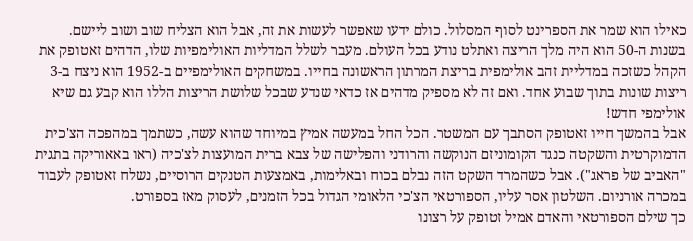כאילו הוא שמר את הספרינט לסוף המסלול. כולם ידעו שאפשר לעשות את זה, אבל הוא הצליח שוב ושוב ליישם.
בשנות ה-50 הוא היה מלך הריצה ואתלט נודע בכל העולם. מעבר לשלל המדליות האולימפיות שלו, הדהים זאטופק את הקהל כשזכה במדליית זהב אולימפית בריצת המרתון הראשונה בחייו. במשחקים האולימפיים ב-1952 הוא ניצח ב-3 ריצות שונות בתוך שבוע אחד. ואם זה לא מספיק מדהים אז כדאי שנדע שבכל שלושת הריצות הללו הוא קבע גם שיא אולימפי חדש!
אבל בהמשך חייו זאטופק הסתבך עם המשטר. הכל החל במעשה אמיץ במיוחד שהוא עשה, כשתמך במהפכה הצ'כית הדמוקרטית והשקטה כנגד הקומוניזם הנוקשה והרודני והפלישה של צבא ברית המועצות לצ'כיה (ראו באאוריקה בתגית "האביב של פראג"). אבל כשהמרד השקט הזה נבלם בכוח ובאלימות, באמצעות הטנקים הרוסיים, נשלח זאטופק לעבוד במכרה אורניום. השלטון אסר עליו, הספורטאי הצ'כי הלאומי הגדול בכל הזמנים, לעסוק מאז בספורט.
כך שילם הספורטאי והאדם אמיל זטופק על רצונו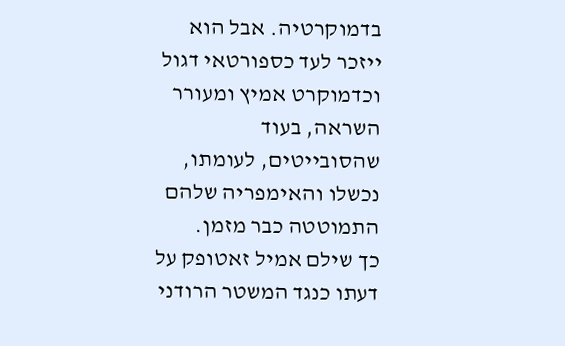בדמוקרטיה. אבל הוא ייזכר לעד כספורטאי דגול וכדמוקרט אמיץ ומעורר השראה, בעוד שהסובייטים, לעומתו, נכשלו והאימפריה שלהם התמוטטה כבר מזמן.
כך שילם אמיל זאטופק על דעתו כנגד המשטר הרודני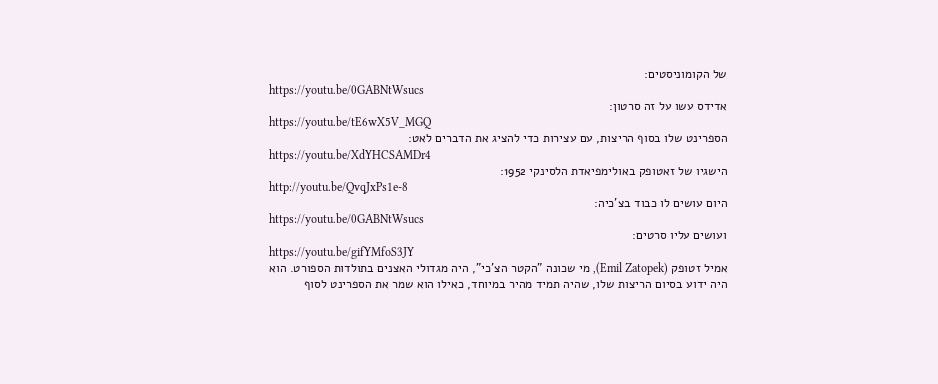של הקומוניסטים:
https://youtu.be/0GABNtWsucs
אדידס עשו על זה סרטון:
https://youtu.be/tE6wX5V_MGQ
הספרינט שלו בסוף הריצות, עם עצירות כדי להציג את הדברים לאט:
https://youtu.be/XdYHCSAMDr4
הישגיו של זאטופק באולימפיאדת הלסינקי 1952:
http://youtu.be/QvqJxPs1e-8
היום עושים לו כבוד בצ'כיה:
https://youtu.be/0GABNtWsucs
ועושים עליו סרטים:
https://youtu.be/gifYMfoS3JY
אמיל זטופק (Emil Zatopek), מי שכונה "הקטר הצ'כי", היה מגדולי האצנים בתולדות הספורט. הוא היה ידוע בסיום הריצות שלו, שהיה תמיד מהיר במיוחד, כאילו הוא שמר את הספרינט לסוף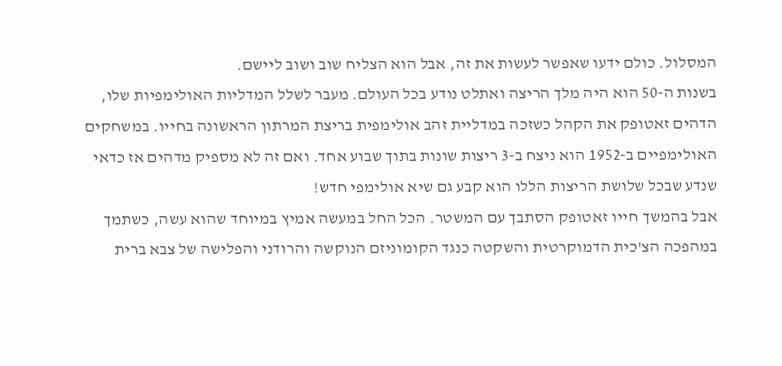המסלול. כולם ידעו שאפשר לעשות את זה, אבל הוא הצליח שוב ושוב ליישם.
בשנות ה-50 הוא היה מלך הריצה ואתלט נודע בכל העולם. מעבר לשלל המדליות האולימפיות שלו, הדהים זאטופק את הקהל כשזכה במדליית זהב אולימפית בריצת המרתון הראשונה בחייו. במשחקים האולימפיים ב-1952 הוא ניצח ב-3 ריצות שונות בתוך שבוע אחד. ואם זה לא מספיק מדהים אז כדאי שנדע שבכל שלושת הריצות הללו הוא קבע גם שיא אולימפי חדש!
אבל בהמשך חייו זאטופק הסתבך עם המשטר. הכל החל במעשה אמיץ במיוחד שהוא עשה, כשתמך במהפכה הצ'כית הדמוקרטית והשקטה כנגד הקומוניזם הנוקשה והרודני והפלישה של צבא ברית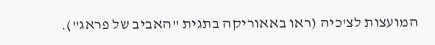המועצות לצ'כיה (ראו באאוריקה בתגית "האביב של פראג").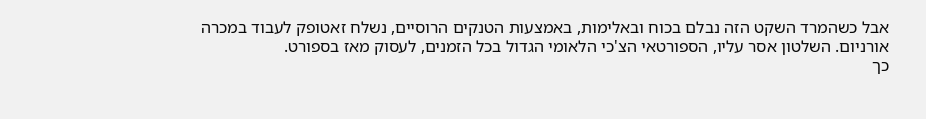אבל כשהמרד השקט הזה נבלם בכוח ובאלימות, באמצעות הטנקים הרוסיים, נשלח זאטופק לעבוד במכרה אורניום. השלטון אסר עליו, הספורטאי הצ'כי הלאומי הגדול בכל הזמנים, לעסוק מאז בספורט.
כך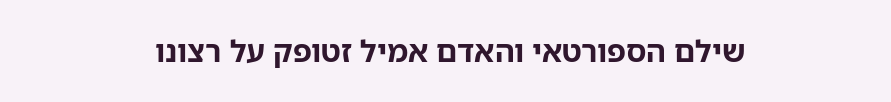שילם הספורטאי והאדם אמיל זטופק על רצונו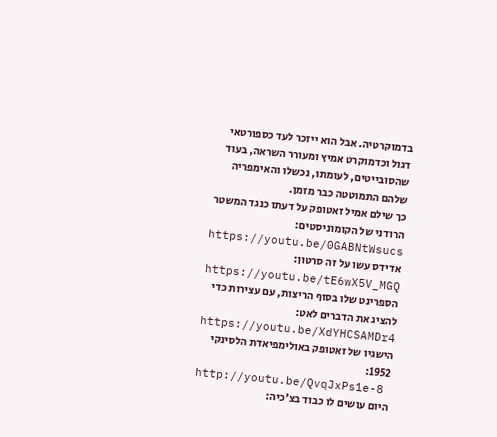בדמוקרטיה. אבל הוא ייזכר לעד כספורטאי דגול וכדמוקרט אמיץ ומעורר השראה, בעוד שהסובייטים, לעומתו, נכשלו והאימפריה שלהם התמוטטה כבר מזמן.
כך שילם אמיל זאטופק על דעתו כנגד המשטר הרודני של הקומוניסטים:
https://youtu.be/0GABNtWsucs
אדידס עשו על זה סרטון:
https://youtu.be/tE6wX5V_MGQ
הספרינט שלו בסוף הריצות, עם עצירות כדי להציג את הדברים לאט:
https://youtu.be/XdYHCSAMDr4
הישגיו של זאטופק באולימפיאדת הלסינקי 1952:
http://youtu.be/QvqJxPs1e-8
היום עושים לו כבוד בצ'כיה: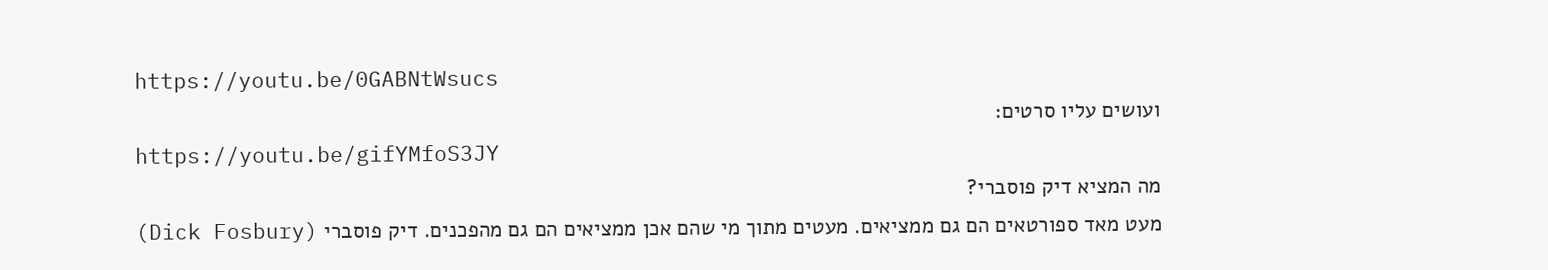https://youtu.be/0GABNtWsucs
ועושים עליו סרטים:
https://youtu.be/gifYMfoS3JY
מה המציא דיק פוסברי?
מעט מאד ספורטאים הם גם ממציאים. מעטים מתוך מי שהם אכן ממציאים הם גם מהפכנים. דיק פוסברי (Dick Fosbury)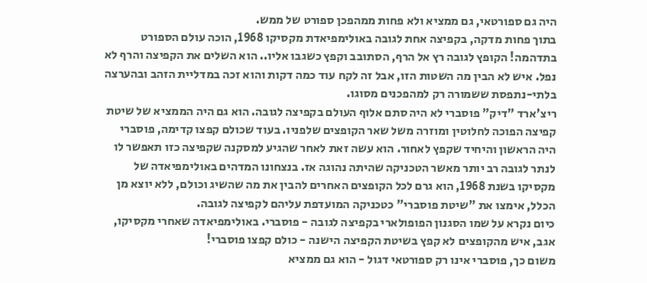היה גם ספורטאי, גם ממציא ולא פחות ממהפכן ספורט של ממש.
בתוך פחות מדקה, בקפיצה אחת לגובה באולימפיאדת מקסיקו 1968, הוכה עולם הספורט בתדהמה! הקופץ לגובה רץ אל הרף, הסתובב וקפץ כשגבו אליו.. הוא השלים את הקפיצה והרף לא נפל. איש לא הבין מה השטות הזו, אבל זה לקח עוד כמה דקות והוא זכה במדליית הזהב ובהערצה בלתי-נתפסת ששמורה רק למהפכנים מסוגו.
ריצ'ארד "דיק" פוסברי לא היה סתם אלוף העולם בקפיצה לגובה. הוא גם היה הממציא של שיטת קפיצה הפוכה לחלוטין ומוזרה משל שאר הקופצים שלפניו. בעוד שכולם קפצו קדימה, פוסברי היה הראשון והיחיד שקפץ לאחור. הוא עשה זאת לאחר שהגיע למסקנה שקפיצה כזו תאפשר לו לנתר לגובה רב יותר מאשר הטכניקה שהיתה נהוגה אז. בנצחונו המדהים באולימפיאדה של מקסיקו בשנת 1968, הוא גרם לכל הקופצים האחרים להבין את מה שהשיג וכולם, ללא יוצא מן הכלל, אימצו את "שיטת פוסברי" כטכניקה המועדפת עליהם לקפיצה לגובה.
כיום נקרא על שמו הסגנון הפופולארי בקפיצה לגובה - פוסברי. באולימפיאדה שאחרי מקסיקו, אגב, איש מהקופצים לא קפץ בשיטת הקפיצה הישנה - כולם קפצו פוסברי!
משום כך, פוסברי אינו רק ספורטאי דגול - הוא גם ממציא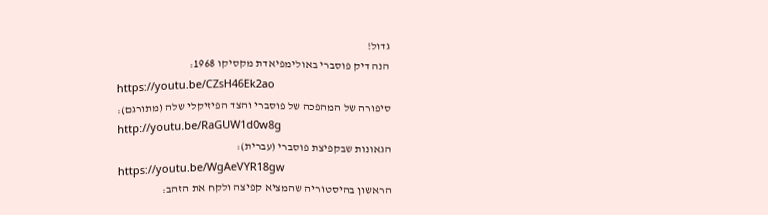גדול!
הנה דיק פוסברי באולימפיאדת מקסיקו 1968:
https://youtu.be/CZsH46Ek2ao
סיפורה של המהפכה של פוסברי והצד הפיזיקלי שלה (מתורגם):
http://youtu.be/RaGUW1d0w8g
הגאונות שבקפיצת פוסברי (עברית):
https://youtu.be/WgAeVYR18gw
הראשון בהיסטוריה שהמציא קפיצה ולקח את הזהב: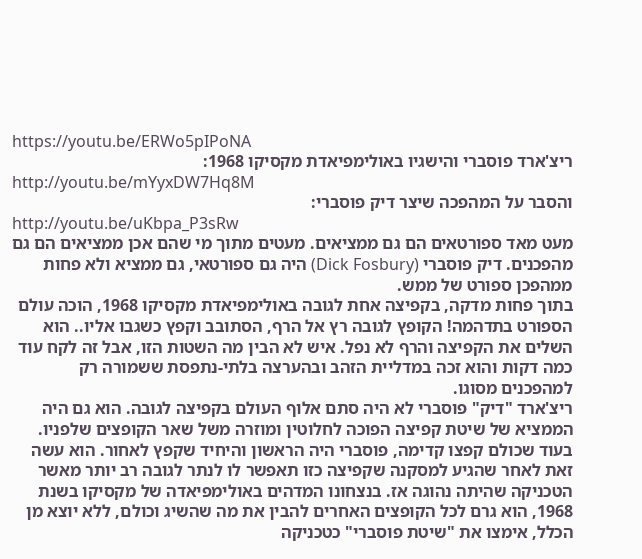https://youtu.be/ERWo5pIPoNA
ריצ'ארד פוסברי והישגיו באולימפיאדת מקסיקו 1968:
http://youtu.be/mYyxDW7Hq8M
והסבר על המהפכה שיצר דיק פוסברי:
http://youtu.be/uKbpa_P3sRw
מעט מאד ספורטאים הם גם ממציאים. מעטים מתוך מי שהם אכן ממציאים הם גם מהפכנים. דיק פוסברי (Dick Fosbury) היה גם ספורטאי, גם ממציא ולא פחות ממהפכן ספורט של ממש.
בתוך פחות מדקה, בקפיצה אחת לגובה באולימפיאדת מקסיקו 1968, הוכה עולם הספורט בתדהמה! הקופץ לגובה רץ אל הרף, הסתובב וקפץ כשגבו אליו.. הוא השלים את הקפיצה והרף לא נפל. איש לא הבין מה השטות הזו, אבל זה לקח עוד כמה דקות והוא זכה במדליית הזהב ובהערצה בלתי-נתפסת ששמורה רק למהפכנים מסוגו.
ריצ'ארד "דיק" פוסברי לא היה סתם אלוף העולם בקפיצה לגובה. הוא גם היה הממציא של שיטת קפיצה הפוכה לחלוטין ומוזרה משל שאר הקופצים שלפניו. בעוד שכולם קפצו קדימה, פוסברי היה הראשון והיחיד שקפץ לאחור. הוא עשה זאת לאחר שהגיע למסקנה שקפיצה כזו תאפשר לו לנתר לגובה רב יותר מאשר הטכניקה שהיתה נהוגה אז. בנצחונו המדהים באולימפיאדה של מקסיקו בשנת 1968, הוא גרם לכל הקופצים האחרים להבין את מה שהשיג וכולם, ללא יוצא מן הכלל, אימצו את "שיטת פוסברי" כטכניקה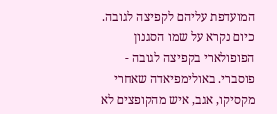המועדפת עליהם לקפיצה לגובה.
כיום נקרא על שמו הסגנון הפופולארי בקפיצה לגובה - פוסברי. באולימפיאדה שאחרי מקסיקו, אגב, איש מהקופצים לא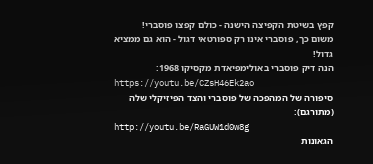קפץ בשיטת הקפיצה הישנה - כולם קפצו פוסברי!
משום כך, פוסברי אינו רק ספורטאי דגול - הוא גם ממציא גדול!
הנה דיק פוסברי באולימפיאדת מקסיקו 1968:
https://youtu.be/CZsH46Ek2ao
סיפורה של המהפכה של פוסברי והצד הפיזיקלי שלה (מתורגם):
http://youtu.be/RaGUW1d0w8g
הגאונות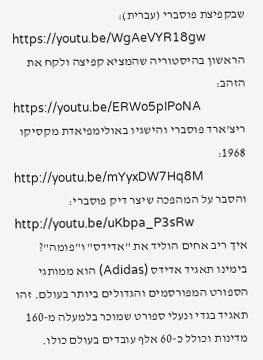שבקפיצת פוסברי (עברית):
https://youtu.be/WgAeVYR18gw
הראשון בהיסטוריה שהמציא קפיצה ולקח את הזהב:
https://youtu.be/ERWo5pIPoNA
ריצ'ארד פוסברי והישגיו באולימפיאדת מקסיקו 1968:
http://youtu.be/mYyxDW7Hq8M
והסבר על המהפכה שיצר דיק פוסברי:
http://youtu.be/uKbpa_P3sRw
איך ריב אחים הוליד את "אדידס" ו"פומה"?
בימינו תאגיד אדידס (Adidas) הוא ממותגי הספורט המפורסמים והגדולים ביותר בעולם. זהו תאגיד בגדי ונעלי ספורט שמוכר בלמעלה מ-160 מדינות וכולל כ-60 אלף עובדים בעולם כולו.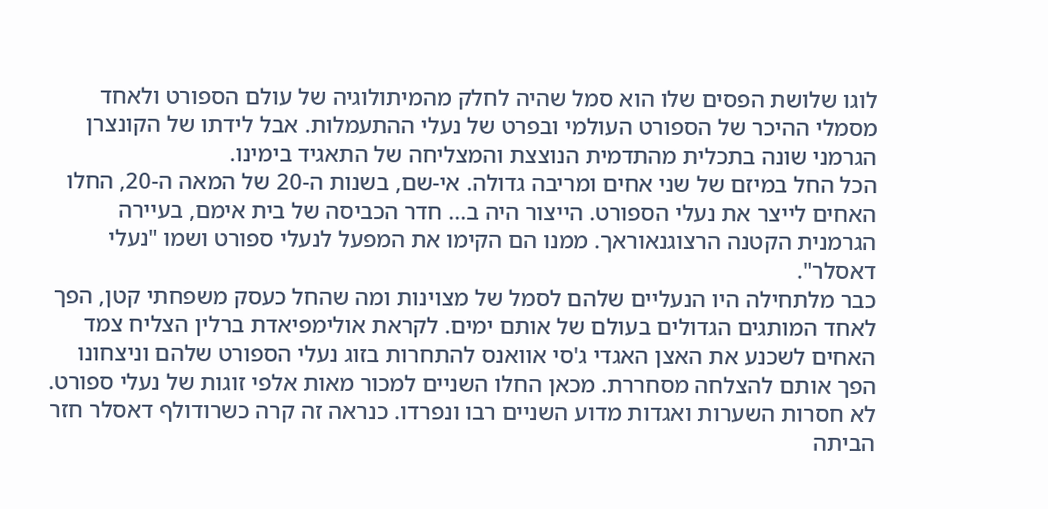לוגו שלושת הפסים שלו הוא סמל שהיה לחלק מהמיתולוגיה של עולם הספורט ולאחד מסמלי ההיכר של הספורט העולמי ובפרט של נעלי ההתעמלות. אבל לידתו של הקונצרן הגרמני שונה בתכלית מהתדמית הנוצצת והמצליחה של התאגיד בימינו.
הכל החל במיזם של שני אחים ומריבה גדולה. אי-שם, בשנות ה-20 של המאה ה-20, החלו האחים לייצר את נעלי הספורט. הייצור היה ב... חדר הכביסה של בית אימם, בעיירה הגרמנית הקטנה הרצוגנאוראך. ממנו הם הקימו את המפעל לנעלי ספורט ושמו "נעלי דאסלר".
כבר מלתחילה היו הנעליים שלהם לסמל של מצוינות ומה שהחל כעסק משפחתי קטן, הפך לאחד המותגים הגדולים בעולם של אותם ימים. לקראת אולימפיאדת ברלין הצליח צמד האחים לשכנע את האצן האגדי ג'סי אוואנס להתחרות בזוג נעלי הספורט שלהם וניצחונו הפך אותם להצלחה מסחררת. מכאן החלו השניים למכור מאות אלפי זוגות של נעלי ספורט.
לא חסרות השערות ואגדות מדוע השניים רבו ונפרדו. כנראה זה קרה כשרודולף דאסלר חזר הביתה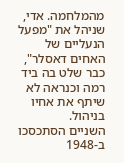מהמלחמה. אדי, שניהל את "מפעל הנעליים של האחים דאסלר", כבר שלט בה ביד רמה וכנראה לא שיתף את אחיו בניהול.
השניים הסתכסכו ב-1948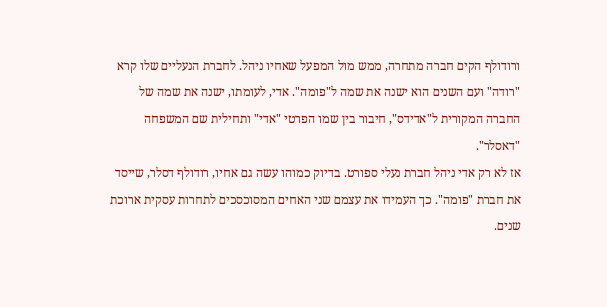ורודולף הקים חברה מתחרה, ממש מול המפעל שאחיו ניהל. לחברת הנעליים שלו קרא "רודה" ועם השנים הוא ישנה את שמה ל"פומה". אדי, לעומתו, ישנה את שמה של החברה המקורית ל"אדידס", חיבור בין שמו הפרטי "אדי" ותחילית שם המשפחה "דאסלר".
אז לא רק אדי ניהל חברת נעלי ספורט. בדיוק כמוהו עשה גם אחיו, רודולף דסלר, שייסד את חברת "פומה". כך העמידו את עצמם שני האחים המסוכסכים לתחרות עסקית ארוכת שנים.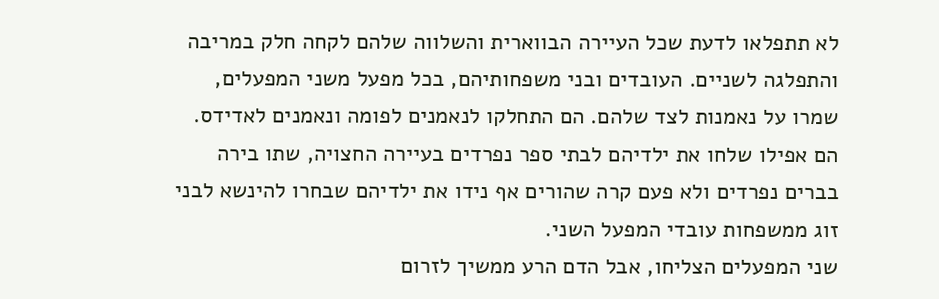לא תתפלאו לדעת שכל העיירה הבווארית והשלווה שלהם לקחה חלק במריבה והתפלגה לשניים. העובדים ובני משפחותיהם, בכל מפעל משני המפעלים, שמרו על נאמנות לצד שלהם. הם התחלקו לנאמנים לפומה ונאמנים לאדידס. הם אפילו שלחו את ילדיהם לבתי ספר נפרדים בעיירה החצויה, שתו בירה בברים נפרדים ולא פעם קרה שהורים אף נידו את ילדיהם שבחרו להינשא לבני זוג ממשפחות עובדי המפעל השני.
שני המפעלים הצליחו, אבל הדם הרע ממשיך לזרום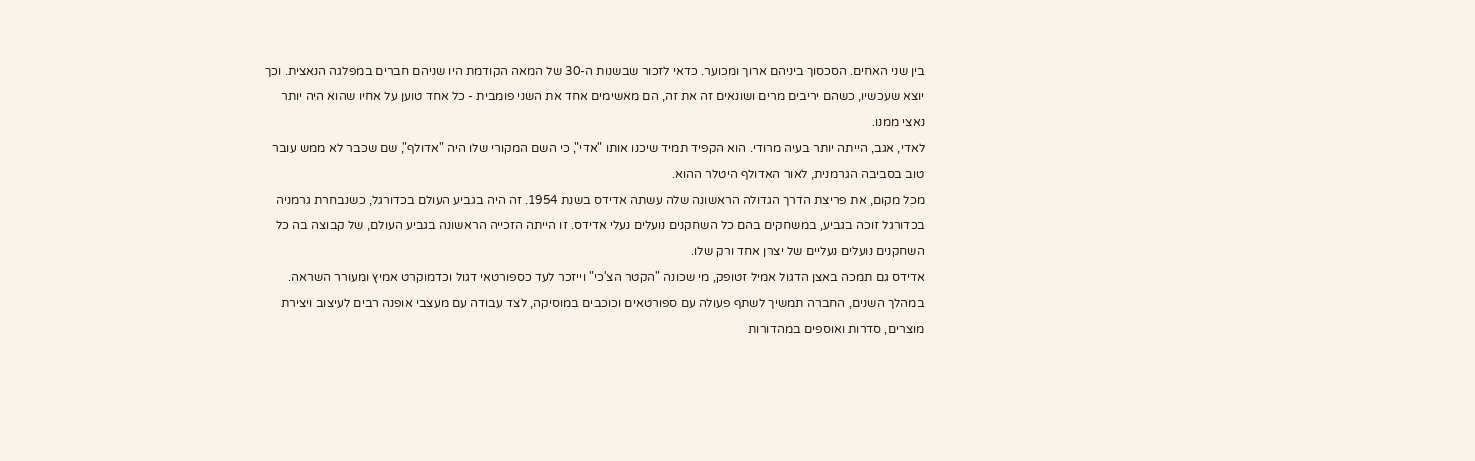בין שני האחים. הסכסוך ביניהם ארוך ומכוער. כדאי לזכור שבשנות ה-30 של המאה הקודמת היו שניהם חברים במפלגה הנאצית. וכך יוצא שעכשיו, כשהם יריבים מרים ושונאים זה את זה, הם מאשימים אחד את השני פומבית - כל אחד טוען על אחיו שהוא היה יותר נאצי ממנו.
לאדי, אגב, הייתה יותר בעיה מרודי. הוא הקפיד תמיד שיכנו אותו "אדי", כי השם המקורי שלו היה "אדולף", שם שכבר לא ממש עובר טוב בסביבה הגרמנית, לאור האדולף היטלר ההוא.
מכל מקום, את פריצת הדרך הגדולה הראשונה שלה עשתה אדידס בשנת 1954. זה היה בגביע העולם בכדורגל, כשנבחרת גרמניה בכדורגל זוכה בגביע, במשחקים בהם כל השחקנים נועלים נעלי אדידס. זו הייתה הזכייה הראשונה בגביע העולם, של קבוצה בה כל השחקנים נועלים נעליים של יצרן אחד ורק שלו.
אדידס גם תמכה באצן הדגול אמיל זטופק, מי שכונה "הקטר הצ'כי" וייזכר לעד כספורטאי דגול וכדמוקרט אמיץ ומעורר השראה. במהלך השנים, החברה תמשיך לשתף פעולה עם ספורטאים וכוכבים במוסיקה, לצד עבודה עם מעצבי אופנה רבים לעיצוב ויצירת מוצרים, סדרות ואוספים במהדורות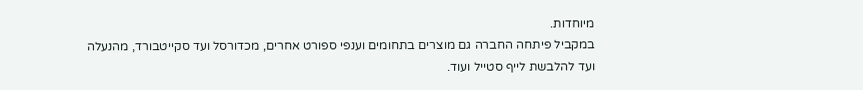מיוחדות.
במקביל פיתחה החברה גם מוצרים בתחומים וענפי ספורט אחרים, מכדורסל ועד סקייטבורד, מהנעלה ועד להלבשת לייף סטייל ועוד.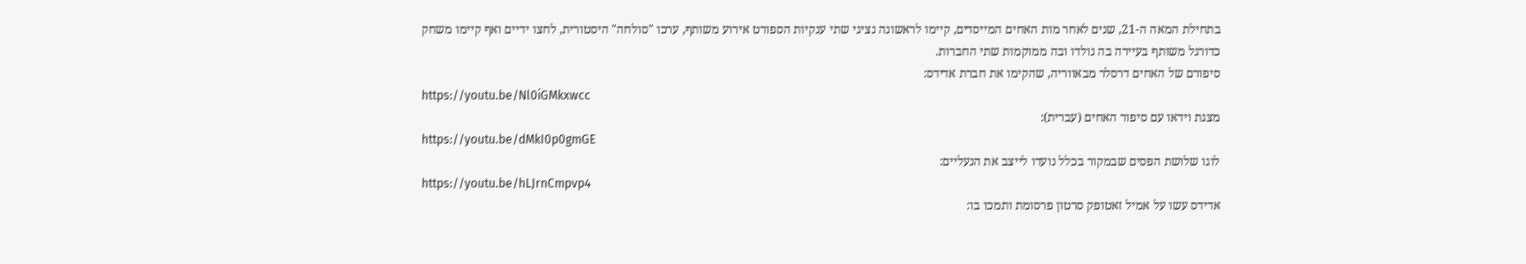בתחילת המאה ה-21, שנים לאחר מות האחים המייסדים, קיימו לראשונה נציגי שתי ענקיות הספורט אירוע משותף, ערכו "סולחה" היסטורית, לחצו ידיים ואף קיימו משחק כדורגל משותף בעיירה בה נולדו ובה ממוקמות שתי החברות.
סיפורם של האחים דרסלר מבאווריה, שהקימו את חברת אדידס:
https://youtu.be/Nl0iGMkxwcc
מצגת וידאו עם סיפור האחים (עברית):
https://youtu.be/dMkI0p0gmGE
לוגו שלושת הפסים שבמקור בכלל נועדו לייצב את הנעליים:
https://youtu.be/hLJrnCmpvp4
אדידס עשו על אמיל זאטופק סרטון פרסומת ותמכו בו: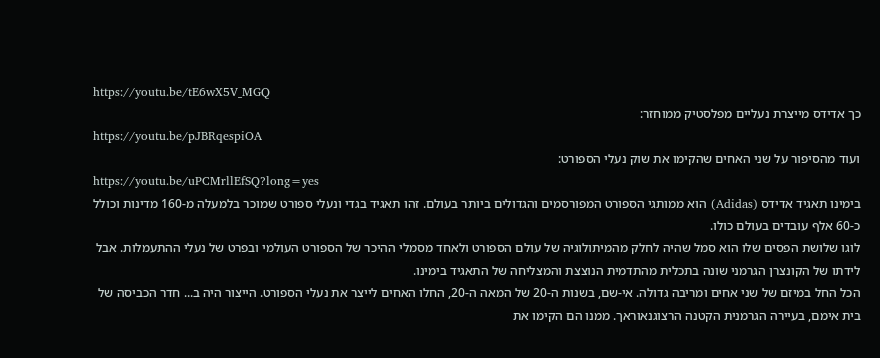https://youtu.be/tE6wX5V_MGQ
כך אדידס מייצרת נעליים מפלסטיק ממוחזר:
https://youtu.be/pJBRqespiOA
ועוד מהסיפור על שני האחים שהקימו את שוק נעלי הספורט:
https://youtu.be/uPCMrllEfSQ?long=yes
בימינו תאגיד אדידס (Adidas) הוא ממותגי הספורט המפורסמים והגדולים ביותר בעולם. זהו תאגיד בגדי ונעלי ספורט שמוכר בלמעלה מ-160 מדינות וכולל כ-60 אלף עובדים בעולם כולו.
לוגו שלושת הפסים שלו הוא סמל שהיה לחלק מהמיתולוגיה של עולם הספורט ולאחד מסמלי ההיכר של הספורט העולמי ובפרט של נעלי ההתעמלות. אבל לידתו של הקונצרן הגרמני שונה בתכלית מהתדמית הנוצצת והמצליחה של התאגיד בימינו.
הכל החל במיזם של שני אחים ומריבה גדולה. אי-שם, בשנות ה-20 של המאה ה-20, החלו האחים לייצר את נעלי הספורט. הייצור היה ב... חדר הכביסה של בית אימם, בעיירה הגרמנית הקטנה הרצוגנאוראך. ממנו הם הקימו את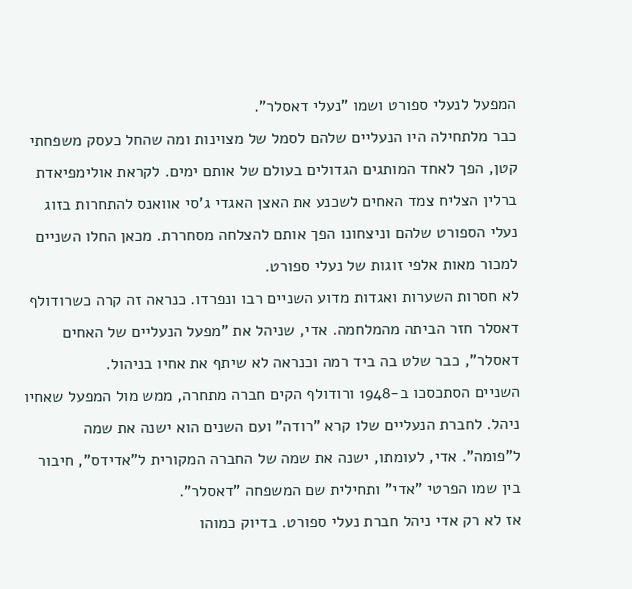המפעל לנעלי ספורט ושמו "נעלי דאסלר".
כבר מלתחילה היו הנעליים שלהם לסמל של מצוינות ומה שהחל כעסק משפחתי קטן, הפך לאחד המותגים הגדולים בעולם של אותם ימים. לקראת אולימפיאדת ברלין הצליח צמד האחים לשכנע את האצן האגדי ג'סי אוואנס להתחרות בזוג נעלי הספורט שלהם וניצחונו הפך אותם להצלחה מסחררת. מכאן החלו השניים למכור מאות אלפי זוגות של נעלי ספורט.
לא חסרות השערות ואגדות מדוע השניים רבו ונפרדו. כנראה זה קרה כשרודולף דאסלר חזר הביתה מהמלחמה. אדי, שניהל את "מפעל הנעליים של האחים דאסלר", כבר שלט בה ביד רמה וכנראה לא שיתף את אחיו בניהול.
השניים הסתכסכו ב-1948 ורודולף הקים חברה מתחרה, ממש מול המפעל שאחיו ניהל. לחברת הנעליים שלו קרא "רודה" ועם השנים הוא ישנה את שמה ל"פומה". אדי, לעומתו, ישנה את שמה של החברה המקורית ל"אדידס", חיבור בין שמו הפרטי "אדי" ותחילית שם המשפחה "דאסלר".
אז לא רק אדי ניהל חברת נעלי ספורט. בדיוק כמוהו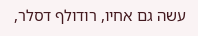עשה גם אחיו, רודולף דסלר,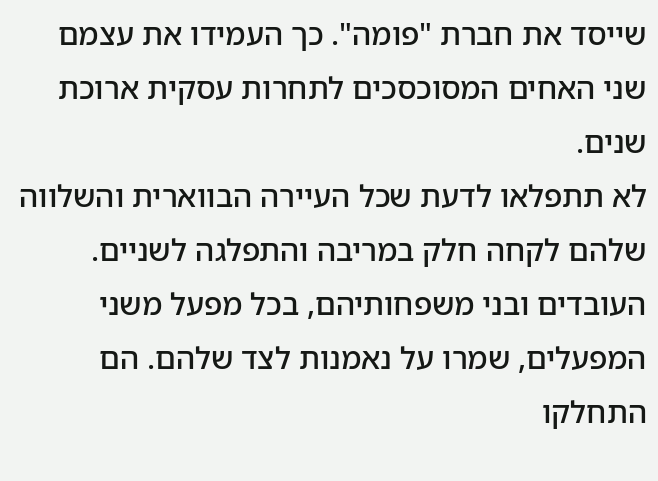שייסד את חברת "פומה". כך העמידו את עצמם שני האחים המסוכסכים לתחרות עסקית ארוכת שנים.
לא תתפלאו לדעת שכל העיירה הבווארית והשלווה שלהם לקחה חלק במריבה והתפלגה לשניים. העובדים ובני משפחותיהם, בכל מפעל משני המפעלים, שמרו על נאמנות לצד שלהם. הם התחלקו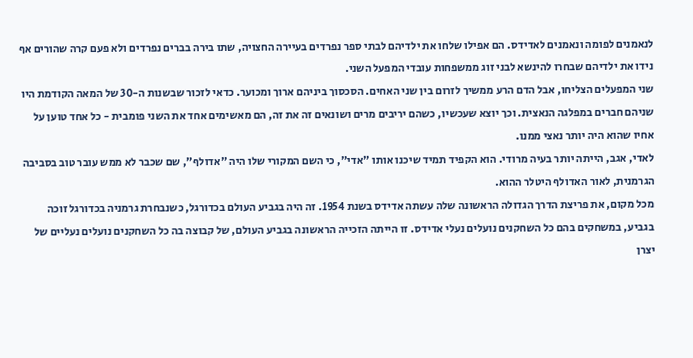לנאמנים לפומה ונאמנים לאדידס. הם אפילו שלחו את ילדיהם לבתי ספר נפרדים בעיירה החצויה, שתו בירה בברים נפרדים ולא פעם קרה שהורים אף נידו את ילדיהם שבחרו להינשא לבני זוג ממשפחות עובדי המפעל השני.
שני המפעלים הצליחו, אבל הדם הרע ממשיך לזרום בין שני האחים. הסכסוך ביניהם ארוך ומכוער. כדאי לזכור שבשנות ה-30 של המאה הקודמת היו שניהם חברים במפלגה הנאצית. וכך יוצא שעכשיו, כשהם יריבים מרים ושונאים זה את זה, הם מאשימים אחד את השני פומבית - כל אחד טוען על אחיו שהוא היה יותר נאצי ממנו.
לאדי, אגב, הייתה יותר בעיה מרודי. הוא הקפיד תמיד שיכנו אותו "אדי", כי השם המקורי שלו היה "אדולף", שם שכבר לא ממש עובר טוב בסביבה הגרמנית, לאור האדולף היטלר ההוא.
מכל מקום, את פריצת הדרך הגדולה הראשונה שלה עשתה אדידס בשנת 1954. זה היה בגביע העולם בכדורגל, כשנבחרת גרמניה בכדורגל זוכה בגביע, במשחקים בהם כל השחקנים נועלים נעלי אדידס. זו הייתה הזכייה הראשונה בגביע העולם, של קבוצה בה כל השחקנים נועלים נעליים של יצרן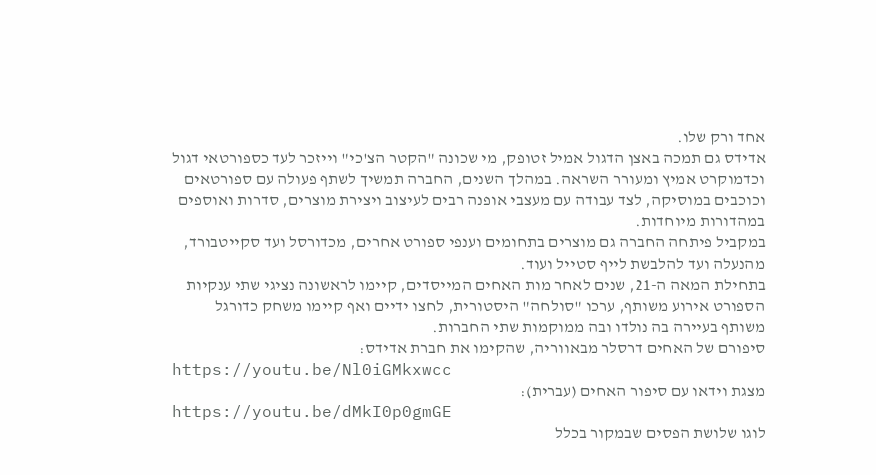אחד ורק שלו.
אדידס גם תמכה באצן הדגול אמיל זטופק, מי שכונה "הקטר הצ'כי" וייזכר לעד כספורטאי דגול וכדמוקרט אמיץ ומעורר השראה. במהלך השנים, החברה תמשיך לשתף פעולה עם ספורטאים וכוכבים במוסיקה, לצד עבודה עם מעצבי אופנה רבים לעיצוב ויצירת מוצרים, סדרות ואוספים במהדורות מיוחדות.
במקביל פיתחה החברה גם מוצרים בתחומים וענפי ספורט אחרים, מכדורסל ועד סקייטבורד, מהנעלה ועד להלבשת לייף סטייל ועוד.
בתחילת המאה ה-21, שנים לאחר מות האחים המייסדים, קיימו לראשונה נציגי שתי ענקיות הספורט אירוע משותף, ערכו "סולחה" היסטורית, לחצו ידיים ואף קיימו משחק כדורגל משותף בעיירה בה נולדו ובה ממוקמות שתי החברות.
סיפורם של האחים דרסלר מבאווריה, שהקימו את חברת אדידס:
https://youtu.be/Nl0iGMkxwcc
מצגת וידאו עם סיפור האחים (עברית):
https://youtu.be/dMkI0p0gmGE
לוגו שלושת הפסים שבמקור בכלל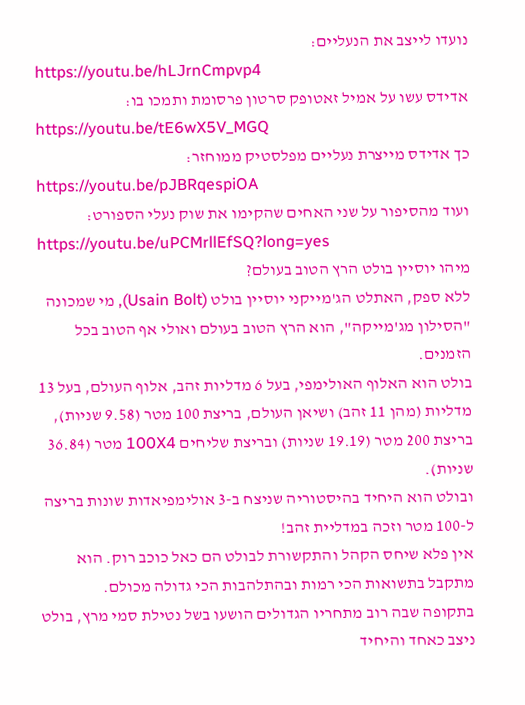נועדו לייצב את הנעליים:
https://youtu.be/hLJrnCmpvp4
אדידס עשו על אמיל זאטופק סרטון פרסומת ותמכו בו:
https://youtu.be/tE6wX5V_MGQ
כך אדידס מייצרת נעליים מפלסטיק ממוחזר:
https://youtu.be/pJBRqespiOA
ועוד מהסיפור על שני האחים שהקימו את שוק נעלי הספורט:
https://youtu.be/uPCMrllEfSQ?long=yes
מיהו יוסיין בולט הרץ הטוב בעולם?
ללא ספק, האתלט הג'מייקני יוסיין בולט (Usain Bolt), מי שמכונה "הסילון מג'מייקה", הוא הרץ הטוב בעולם ואולי אף הטוב בכל הזמנים.
בולט הוא האלוף האולימפי, בעל 6 מדליות זהב, אלוף העולם, בעל 13 מדליות (מהן 11 זהב) ושיאן העולם, בריצת 100 מטר (9.58 שניות), בריצת 200 מטר (19.19 שניות) ובריצת שליחים 100X4 מטר (36.84 שניות).
ובולט הוא היחיד בהיסטוריה שניצח ב-3 אולימפיאדות שונות בריצה ל-100 מטר וזכה במדליית זהב!
אין פלא שיחס הקהל והתקשורת לבולט הם כאל כוכב רוק. הוא מתקבל בתשואות הכי רמות ובהתלהבות הכי גדולה מכולם.
בתקופה שבה רוב מתחריו הגדולים הושעו בשל נטילת סמי מרץ, בולט ניצב כאחד והיחיד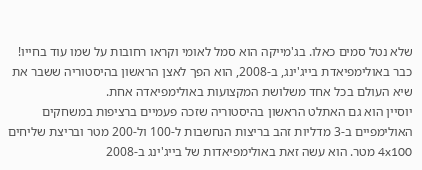שלא נטל סמים כאלו. בג'מייקה הוא סמל לאומי וקראו רחובות על שמו עוד בחייו!
כבר באולימפיאדת בייג'ינג, ב-2008, הוא הפך לאצן הראשון בהיסטוריה ששבר את שיא העולם בכל אחד משלושת המקצועות באולימפיאדה אחת.
יוסיין הוא גם האתלט הראשון בהיסטוריה שזכה פעמיים ברציפות במשחקים האולימפיים ב-3 מדליות זהב בריצות הנחשבות ל-100 ול-200 מטר ובריצת שליחים 4x100 מטר. הוא עשה זאת באולימפיאדות של בייג'ינג ב-2008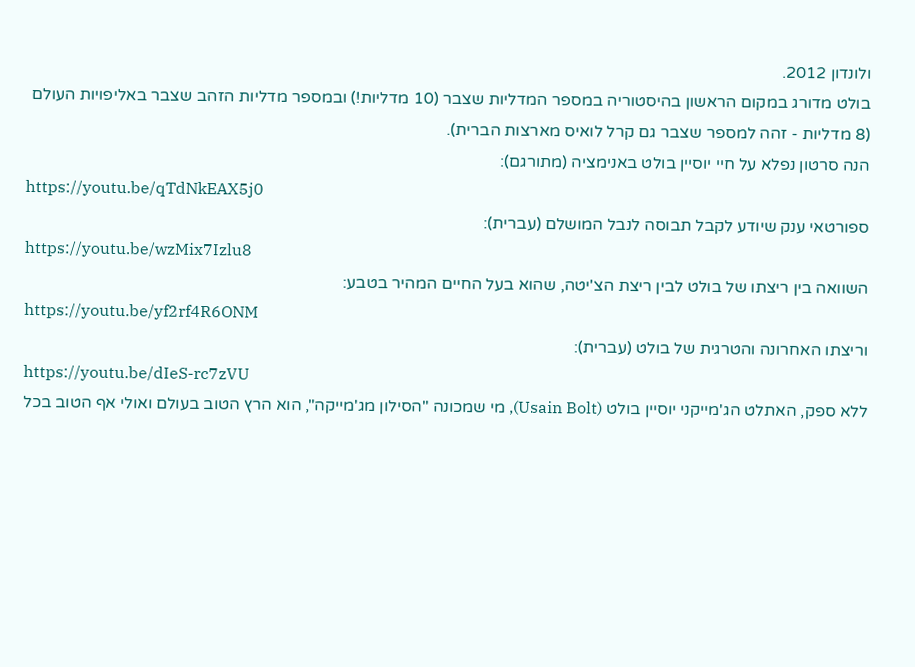ולונדון 2012.
בולט מדורג במקום הראשון בהיסטוריה במספר המדליות שצבר (10 מדליות!) ובמספר מדליות הזהב שצבר באליפויות העולם (8 מדליות - זהה למספר שצבר גם קרל לואיס מארצות הברית).
הנה סרטון נפלא על חיי יוסיין בולט באנימציה (מתורגם):
https://youtu.be/qTdNkEAX5j0
ספורטאי ענק שיודע לקבל תבוסה לנבל המושלם (עברית):
https://youtu.be/wzMix7Izlu8
השוואה בין ריצתו של בולט לבין ריצת הצ'יטה, שהוא בעל החיים המהיר בטבע:
https://youtu.be/yf2rf4R6ONM
וריצתו האחרונה והטרגית של בולט (עברית):
https://youtu.be/dIeS-rc7zVU
ללא ספק, האתלט הג'מייקני יוסיין בולט (Usain Bolt), מי שמכונה "הסילון מג'מייקה", הוא הרץ הטוב בעולם ואולי אף הטוב בכל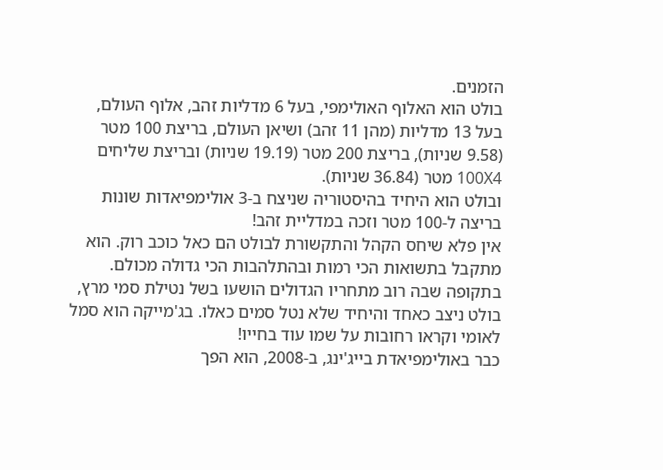הזמנים.
בולט הוא האלוף האולימפי, בעל 6 מדליות זהב, אלוף העולם, בעל 13 מדליות (מהן 11 זהב) ושיאן העולם, בריצת 100 מטר (9.58 שניות), בריצת 200 מטר (19.19 שניות) ובריצת שליחים 100X4 מטר (36.84 שניות).
ובולט הוא היחיד בהיסטוריה שניצח ב-3 אולימפיאדות שונות בריצה ל-100 מטר וזכה במדליית זהב!
אין פלא שיחס הקהל והתקשורת לבולט הם כאל כוכב רוק. הוא מתקבל בתשואות הכי רמות ובהתלהבות הכי גדולה מכולם.
בתקופה שבה רוב מתחריו הגדולים הושעו בשל נטילת סמי מרץ, בולט ניצב כאחד והיחיד שלא נטל סמים כאלו. בג'מייקה הוא סמל לאומי וקראו רחובות על שמו עוד בחייו!
כבר באולימפיאדת בייג'ינג, ב-2008, הוא הפך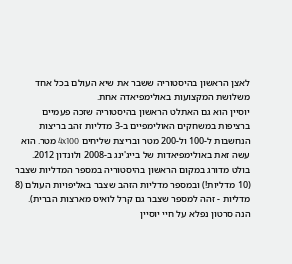לאצן הראשון בהיסטוריה ששבר את שיא העולם בכל אחד משלושת המקצועות באולימפיאדה אחת.
יוסיין הוא גם האתלט הראשון בהיסטוריה שזכה פעמיים ברציפות במשחקים האולימפיים ב-3 מדליות זהב בריצות הנחשבות ל-100 ול-200 מטר ובריצת שליחים 4x100 מטר. הוא עשה זאת באולימפיאדות של בייג'ינג ב-2008 ולונדון 2012.
בולט מדורג במקום הראשון בהיסטוריה במספר המדליות שצבר (10 מדליות!) ובמספר מדליות הזהב שצבר באליפויות העולם (8 מדליות - זהה למספר שצבר גם קרל לואיס מארצות הברית).
הנה סרטון נפלא על חיי יוסיין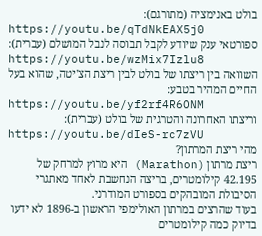בולט באנימציה (מתורגם):
https://youtu.be/qTdNkEAX5j0
ספורטאי ענק שיודע לקבל תבוסה לנבל המושלם (עברית):
https://youtu.be/wzMix7Izlu8
השוואה בין ריצתו של בולט לבין ריצת הצ'יטה, שהוא בעל החיים המהיר בטבע:
https://youtu.be/yf2rf4R6ONM
וריצתו האחרונה והטרגית של בולט (עברית):
https://youtu.be/dIeS-rc7zVU
מהי ריצת המרתון?
ריצת מרתון (Marathon) היא מרוץ למרחק של 42.195 קילומטרים, בריצה הנחשבת לאחד מאתגרי הסיבולת המובהקים בספורט המודרני.
בעוד שהרצים במרתון האולימפי הראשון ב-1896 לא ידעו בדיוק כמה קילומטרים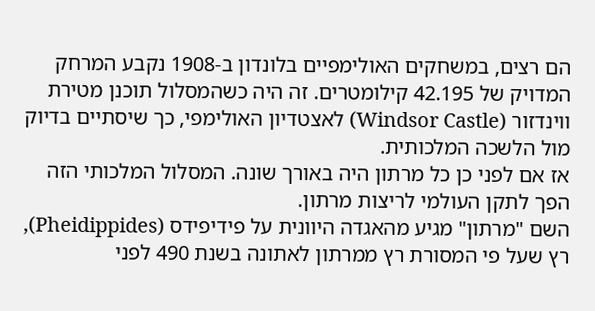הם רצים, במשחקים האולימפיים בלונדון ב-1908 נקבע המרחק המדויק של 42.195 קילומטרים. זה היה כשהמסלול תוכנן מטירת ווינדזור (Windsor Castle) לאצטדיון האולימפי, כך שיסתיים בדיוק מול הלשכה המלכותית.
אז אם לפני כן כל מרתון היה באורך שונה. המסלול המלכותי הזה הפך לתקן העולמי לריצות מרתון.
השם "מרתון" מגיע מהאגדה היוונית על פידיפידס (Pheidippides), רץ שעל פי המסורת רץ ממרתון לאתונה בשנת 490 לפני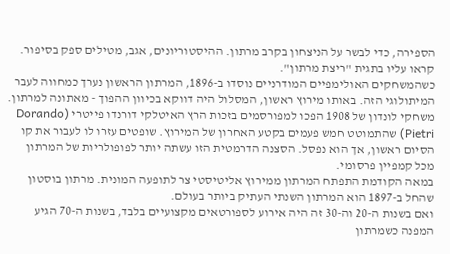הספירה, כדי לבשר על הניצחון בקרב מרתון. ההיסטוריונים, אגב, מטילים ספק בסיפור. קראו עליו בתגית "ריצת מרתון".
כשהמשחקים האולימפיים המודרניים נוסדו ב-1896, המרתון הראשון נערך כמחווה לעבר המיתולוגי הזה. באותו מירוץ ראשון, המסלול היה דווקא בכיוון ההפוך - מאתונה למרתון.
משחקי לונדון של 1908 הפכו למפורסמים בזכות הרץ האיטלקי דורנדו פייטרי (Dorando Pietri) שהתמוטט חמש פעמים בקטע האחרון של המירוץ. שופטים עזרו לו לעבור את קו הסיום ראשון, אך הוא נפסל. הסצנה הדרמטית הזו עשתה יותר לפופולריות של המרתון מכל קמפיין פרסומי.
במאה הקודמת התפתח המרתון ממירוץ אליטיסטי צר לתופעה המונית. מרתון בוסטון שהחל ב-1897 הוא המרתון השנתי העתיק ביותר בעולם.
ואם בשנות ה-20 וה-30 זה היה אירוע לספורטאים מקצועיים בלבד, בשנות ה-70 הגיע המפנה כשמרתון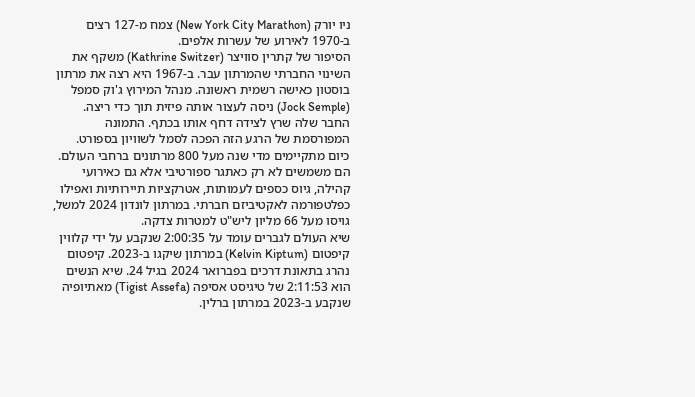ניו יורק (New York City Marathon) צמח מ-127 רצים ב-1970 לאירוע של עשרות אלפים.
הסיפור של קתרין סוויצר (Kathrine Switzer) משקף את השינוי החברתי שהמרתון עבר. ב-1967 היא רצה את מרתון בוסטון כאישה רשמית ראשונה. מנהל המירוץ ג'וק סמפל (Jock Semple) ניסה לעצור אותה פיזית תוך כדי ריצה. החבר שלה שרץ לצידה דחף אותו בכתף. התמונה המפורסמת של הרגע הזה הפכה לסמל לשוויון בספורט.
כיום מתקיימים מדי שנה מעל 800 מרתונים ברחבי העולם. הם משמשים לא רק כאתגר ספורטיבי אלא גם כאירועי קהילה, גיוס כספים לעמותות, אטרקציות תיירותיות ואפילו כפלטפורמה לאקטיביזם חברתי. במרתון לונדון 2024 למשל, גויסו מעל 66 מליון ליש"ט למטרות צדקה.
שיא העולם לגברים עומד על 2:00:35 שנקבע על ידי קלווין קיפטום (Kelvin Kiptum) במרתון שיקגו ב-2023. קיפטום נהרג בתאונת דרכים בפברואר 2024 בגיל 24. שיא הנשים הוא 2:11:53 של טיגיסט אסיפה (Tigist Assefa) מאתיופיה שנקבע ב-2023 במרתון ברלין.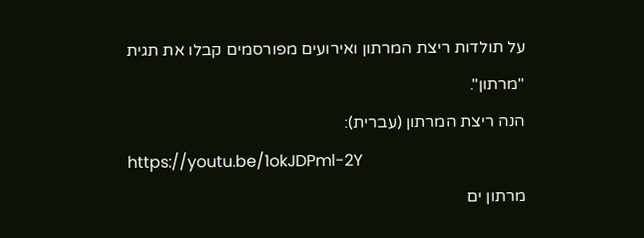על תולדות ריצת המרתון ואירועים מפורסמים קבלו את תגית "מרתון".
הנה ריצת המרתון (עברית):
https://youtu.be/1okJDPml-2Y
מרתון ים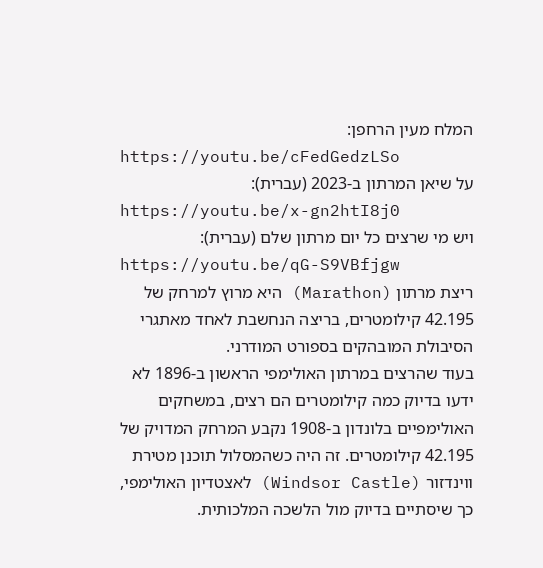המלח מעין הרחפן:
https://youtu.be/cFedGedzLSo
על שיאן המרתון ב-2023 (עברית):
https://youtu.be/x-gn2htI8j0
ויש מי שרצים כל יום מרתון שלם (עברית):
https://youtu.be/qG-S9VBfjgw
ריצת מרתון (Marathon) היא מרוץ למרחק של 42.195 קילומטרים, בריצה הנחשבת לאחד מאתגרי הסיבולת המובהקים בספורט המודרני.
בעוד שהרצים במרתון האולימפי הראשון ב-1896 לא ידעו בדיוק כמה קילומטרים הם רצים, במשחקים האולימפיים בלונדון ב-1908 נקבע המרחק המדויק של 42.195 קילומטרים. זה היה כשהמסלול תוכנן מטירת ווינדזור (Windsor Castle) לאצטדיון האולימפי, כך שיסתיים בדיוק מול הלשכה המלכותית.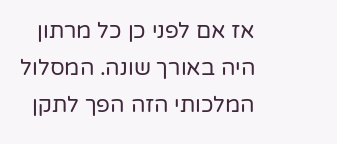אז אם לפני כן כל מרתון היה באורך שונה. המסלול המלכותי הזה הפך לתקן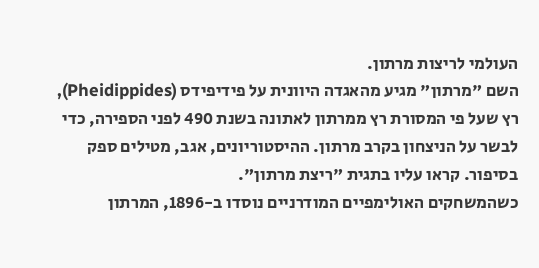העולמי לריצות מרתון.
השם "מרתון" מגיע מהאגדה היוונית על פידיפידס (Pheidippides), רץ שעל פי המסורת רץ ממרתון לאתונה בשנת 490 לפני הספירה, כדי לבשר על הניצחון בקרב מרתון. ההיסטוריונים, אגב, מטילים ספק בסיפור. קראו עליו בתגית "ריצת מרתון".
כשהמשחקים האולימפיים המודרניים נוסדו ב-1896, המרתון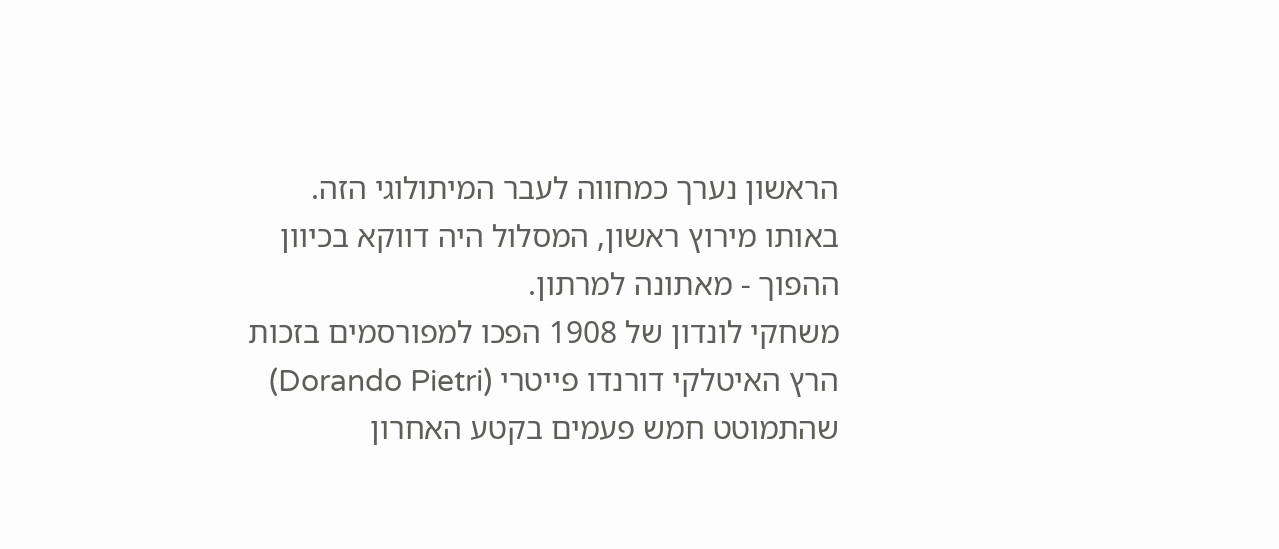הראשון נערך כמחווה לעבר המיתולוגי הזה. באותו מירוץ ראשון, המסלול היה דווקא בכיוון ההפוך - מאתונה למרתון.
משחקי לונדון של 1908 הפכו למפורסמים בזכות הרץ האיטלקי דורנדו פייטרי (Dorando Pietri) שהתמוטט חמש פעמים בקטע האחרון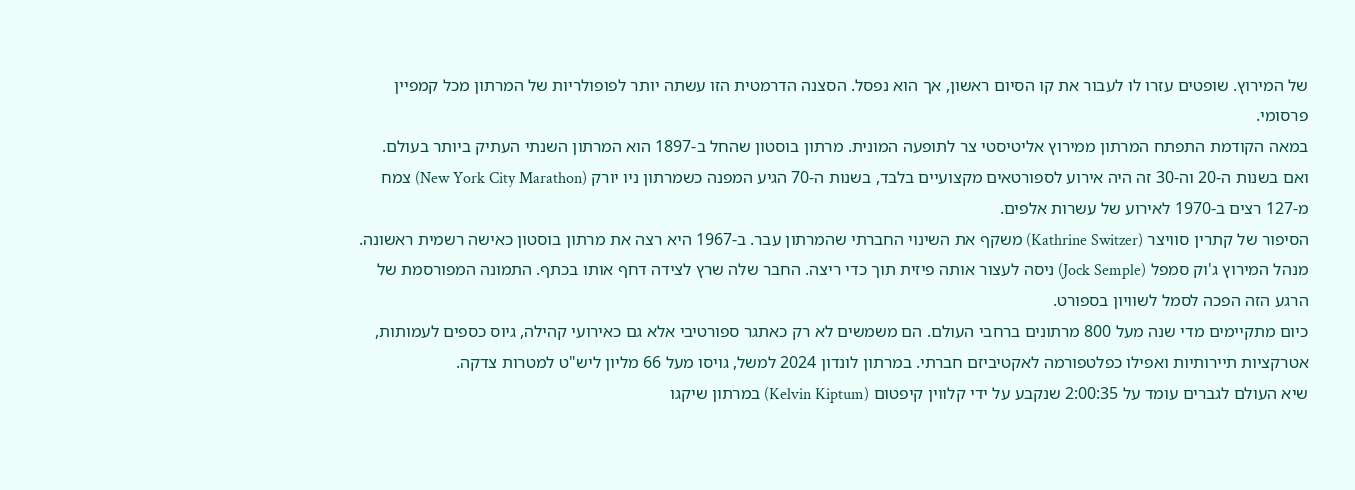של המירוץ. שופטים עזרו לו לעבור את קו הסיום ראשון, אך הוא נפסל. הסצנה הדרמטית הזו עשתה יותר לפופולריות של המרתון מכל קמפיין פרסומי.
במאה הקודמת התפתח המרתון ממירוץ אליטיסטי צר לתופעה המונית. מרתון בוסטון שהחל ב-1897 הוא המרתון השנתי העתיק ביותר בעולם.
ואם בשנות ה-20 וה-30 זה היה אירוע לספורטאים מקצועיים בלבד, בשנות ה-70 הגיע המפנה כשמרתון ניו יורק (New York City Marathon) צמח מ-127 רצים ב-1970 לאירוע של עשרות אלפים.
הסיפור של קתרין סוויצר (Kathrine Switzer) משקף את השינוי החברתי שהמרתון עבר. ב-1967 היא רצה את מרתון בוסטון כאישה רשמית ראשונה. מנהל המירוץ ג'וק סמפל (Jock Semple) ניסה לעצור אותה פיזית תוך כדי ריצה. החבר שלה שרץ לצידה דחף אותו בכתף. התמונה המפורסמת של הרגע הזה הפכה לסמל לשוויון בספורט.
כיום מתקיימים מדי שנה מעל 800 מרתונים ברחבי העולם. הם משמשים לא רק כאתגר ספורטיבי אלא גם כאירועי קהילה, גיוס כספים לעמותות, אטרקציות תיירותיות ואפילו כפלטפורמה לאקטיביזם חברתי. במרתון לונדון 2024 למשל, גויסו מעל 66 מליון ליש"ט למטרות צדקה.
שיא העולם לגברים עומד על 2:00:35 שנקבע על ידי קלווין קיפטום (Kelvin Kiptum) במרתון שיקגו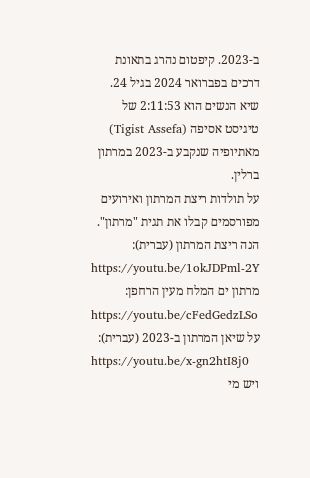ב-2023. קיפטום נהרג בתאונת דרכים בפברואר 2024 בגיל 24. שיא הנשים הוא 2:11:53 של טיגיסט אסיפה (Tigist Assefa) מאתיופיה שנקבע ב-2023 במרתון ברלין.
על תולדות ריצת המרתון ואירועים מפורסמים קבלו את תגית "מרתון".
הנה ריצת המרתון (עברית):
https://youtu.be/1okJDPml-2Y
מרתון ים המלח מעין הרחפן:
https://youtu.be/cFedGedzLSo
על שיאן המרתון ב-2023 (עברית):
https://youtu.be/x-gn2htI8j0
ויש מי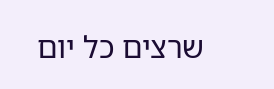שרצים כל יום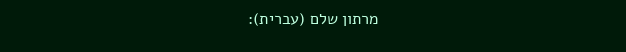מרתון שלם (עברית):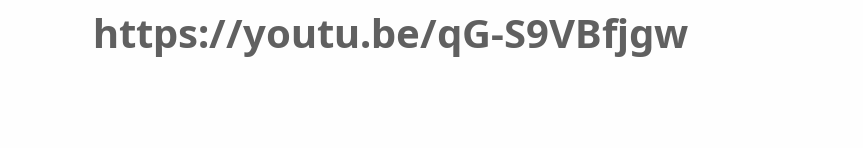https://youtu.be/qG-S9VBfjgw